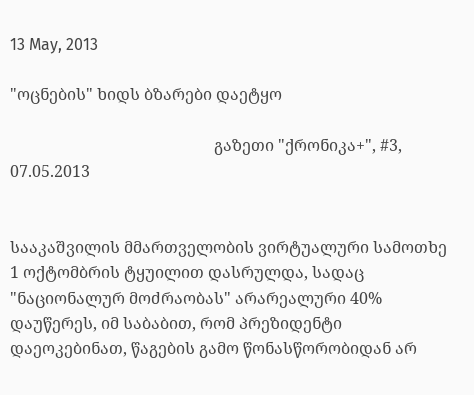13 May, 2013

"ოცნების" ხიდს ბზარები დაეტყო

                                                   გაზეთი "ქრონიკა+", #3, 07.05.2013


სააკაშვილის მმართველობის ვირტუალური სამოთხე 1 ოქტომბრის ტყუილით დასრულდა, სადაც "ნაციონალურ მოძრაობას" არარეალური 40% დაუწერეს, იმ საბაბით, რომ პრეზიდენტი დაეოკებინათ, წაგების გამო წონასწორობიდან არ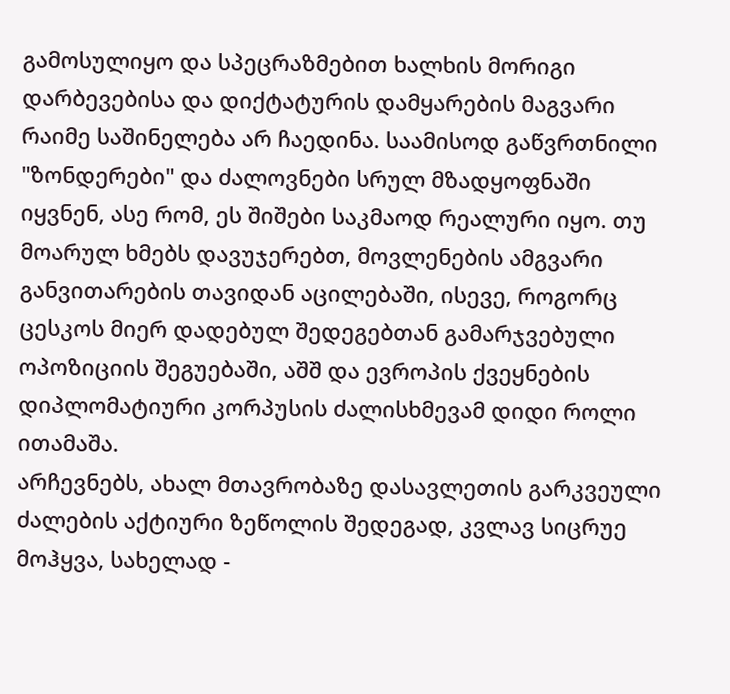გამოსულიყო და სპეცრაზმებით ხალხის მორიგი დარბევებისა და დიქტატურის დამყარების მაგვარი რაიმე საშინელება არ ჩაედინა. საამისოდ გაწვრთნილი "ზონდერები" და ძალოვნები სრულ მზადყოფნაში იყვნენ, ასე რომ, ეს შიშები საკმაოდ რეალური იყო. თუ მოარულ ხმებს დავუჯერებთ, მოვლენების ამგვარი განვითარების თავიდან აცილებაში, ისევე, როგორც ცესკოს მიერ დადებულ შედეგებთან გამარჯვებული ოპოზიციის შეგუებაში, აშშ და ევროპის ქვეყნების დიპლომატიური კორპუსის ძალისხმევამ დიდი როლი ითამაშა.
არჩევნებს, ახალ მთავრობაზე დასავლეთის გარკვეული ძალების აქტიური ზეწოლის შედეგად, კვლავ სიცრუე მოჰყვა, სახელად -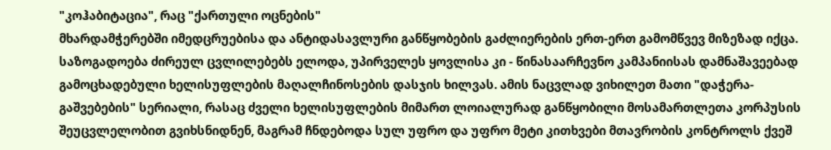"კოჰაბიტაცია", რაც "ქართული ოცნების"
მხარდამჭერებში იმედცრუებისა და ანტიდასავლური განწყობების გაძლიერების ერთ-ერთ გამომწვევ მიზეზად იქცა. საზოგადოება ძირეულ ცვლილებებს ელოდა, უპირველეს ყოვლისა კი - წინასაარჩევნო კამპანიისას დამნაშავეებად გამოცხადებული ხელისუფლების მაღალჩინოსების დასჯის ხილვას. ამის ნაცვლად ვიხილეთ მათი "დაჭერა-გაშვებების" სერიალი, რასაც ძველი ხელისუფლების მიმართ ლოიალურად განწყობილი მოსამართლეთა კორპუსის შეუცვლელობით გვიხსნიდნენ, მაგრამ ჩნდებოდა სულ უფრო და უფრო მეტი კითხვები მთავრობის კონტროლს ქვეშ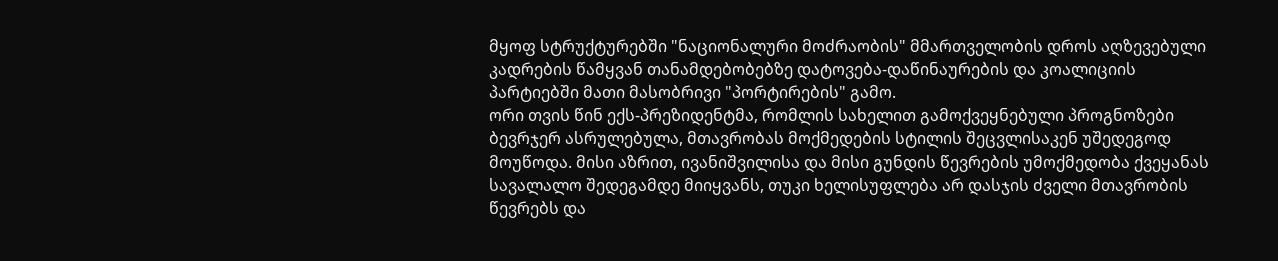მყოფ სტრუქტურებში "ნაციონალური მოძრაობის" მმართველობის დროს აღზევებული კადრების წამყვან თანამდებობებზე დატოვება-დაწინაურების და კოალიციის პარტიებში მათი მასობრივი "პორტირების" გამო.
ორი თვის წინ ექს-პრეზიდენტმა, რომლის სახელით გამოქვეყნებული პროგნოზები ბევრჯერ ასრულებულა, მთავრობას მოქმედების სტილის შეცვლისაკენ უშედეგოდ მოუწოდა. მისი აზრით, ივანიშვილისა და მისი გუნდის წევრების უმოქმედობა ქვეყანას სავალალო შედეგამდე მიიყვანს, თუკი ხელისუფლება არ დასჯის ძველი მთავრობის წევრებს და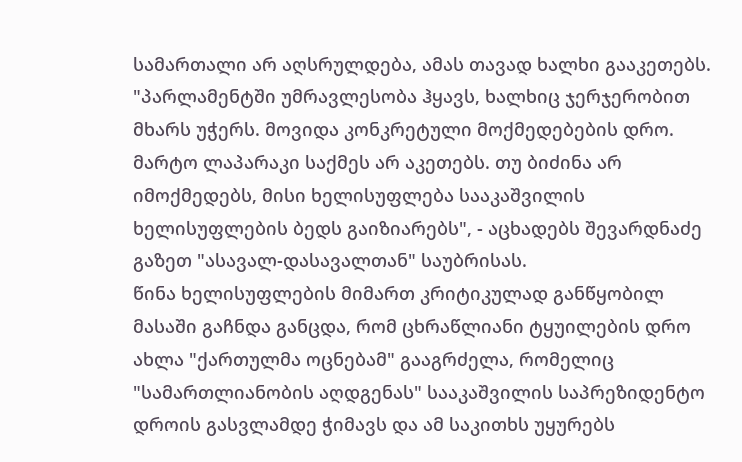სამართალი არ აღსრულდება, ამას თავად ხალხი გააკეთებს. "პარლამენტში უმრავლესობა ჰყავს, ხალხიც ჯერჯერობით მხარს უჭერს. მოვიდა კონკრეტული მოქმედებების დრო. მარტო ლაპარაკი საქმეს არ აკეთებს. თუ ბიძინა არ იმოქმედებს, მისი ხელისუფლება სააკაშვილის ხელისუფლების ბედს გაიზიარებს", - აცხადებს შევარდნაძე გაზეთ "ასავალ-დასავალთან" საუბრისას.
წინა ხელისუფლების მიმართ კრიტიკულად განწყობილ მასაში გაჩნდა განცდა, რომ ცხრაწლიანი ტყუილების დრო ახლა "ქართულმა ოცნებამ" გააგრძელა, რომელიც "სამართლიანობის აღდგენას" სააკაშვილის საპრეზიდენტო დროის გასვლამდე ჭიმავს და ამ საკითხს უყურებს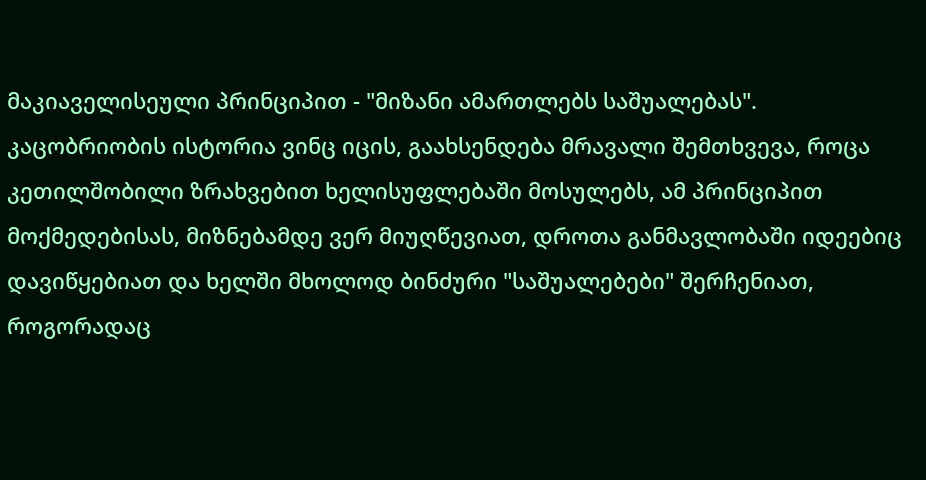მაკიაველისეული პრინციპით - "მიზანი ამართლებს საშუალებას". კაცობრიობის ისტორია ვინც იცის, გაახსენდება მრავალი შემთხვევა, როცა კეთილშობილი ზრახვებით ხელისუფლებაში მოსულებს, ამ პრინციპით მოქმედებისას, მიზნებამდე ვერ მიუღწევიათ, დროთა განმავლობაში იდეებიც დავიწყებიათ და ხელში მხოლოდ ბინძური "საშუალებები" შერჩენიათ, როგორადაც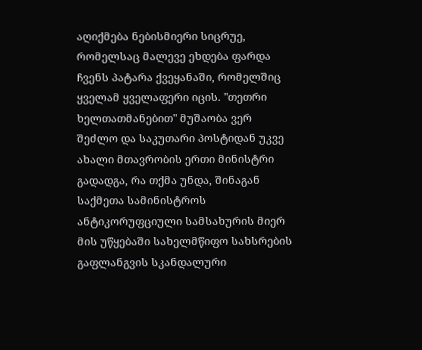აღიქმება ნებისმიერი სიცრუე, რომელსაც მალევე ეხდება ფარდა ჩვენს პატარა ქვეყანაში, რომელშიც ყველამ ყველაფერი იცის. "თეთრი ხელთათმანებით" მუშაობა ვერ შეძლო და საკუთარი პოსტიდან უკვე ახალი მთავრობის ერთი მინისტრი გადადგა, რა თქმა უნდა, შინაგან საქმეთა სამინისტროს ანტიკორუფციული სამსახურის მიერ მის უწყებაში სახელმწიფო სახსრების გაფლანგვის სკანდალური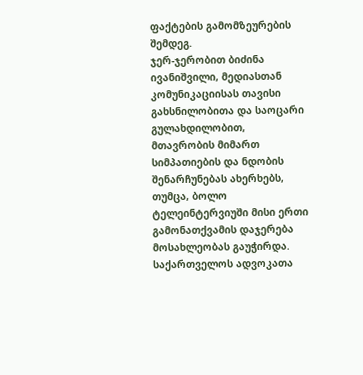ფაქტების გამომზეურების შემდეგ.
ჯერ-ჯერობით ბიძინა ივანიშვილი, მედიასთან კომუნიკაციისას თავისი გახსნილობითა და საოცარი გულახდილობით, მთავრობის მიმართ სიმპათიების და ნდობის შენარჩუნებას ახერხებს, თუმცა, ბოლო ტელეინტერვიუში მისი ერთი გამონათქვამის დაჯერება მოსახლეობას გაუჭირდა. საქართველოს ადვოკათა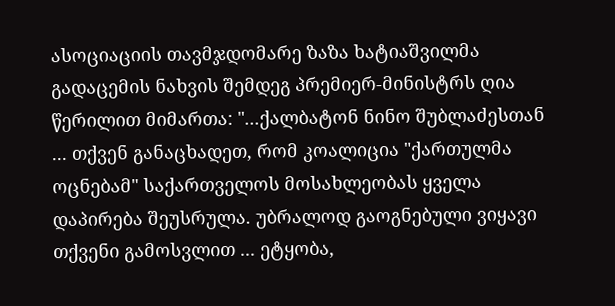ასოციაციის თავმჯდომარე ზაზა ხატიაშვილმა გადაცემის ნახვის შემდეგ პრემიერ-მინისტრს ღია წერილით მიმართა: "...ქალბატონ ნინო შუბლაძესთან ... თქვენ განაცხადეთ, რომ კოალიცია "ქართულმა ოცნებამ" საქართველოს მოსახლეობას ყველა დაპირება შეუსრულა. უბრალოდ გაოგნებული ვიყავი თქვენი გამოსვლით ... ეტყობა,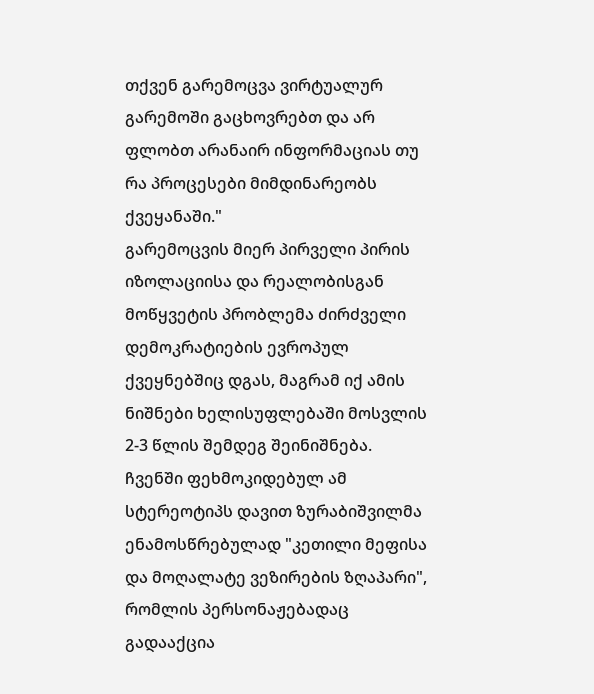თქვენ გარემოცვა ვირტუალურ გარემოში გაცხოვრებთ და არ ფლობთ არანაირ ინფორმაციას თუ რა პროცესები მიმდინარეობს ქვეყანაში."
გარემოცვის მიერ პირველი პირის იზოლაციისა და რეალობისგან მოწყვეტის პრობლემა ძირძველი დემოკრატიების ევროპულ ქვეყნებშიც დგას, მაგრამ იქ ამის ნიშნები ხელისუფლებაში მოსვლის 2-3 წლის შემდეგ შეინიშნება. ჩვენში ფეხმოკიდებულ ამ სტერეოტიპს დავით ზურაბიშვილმა ენამოსწრებულად "კეთილი მეფისა და მოღალატე ვეზირების ზღაპარი", რომლის პერსონაჟებადაც გადააქცია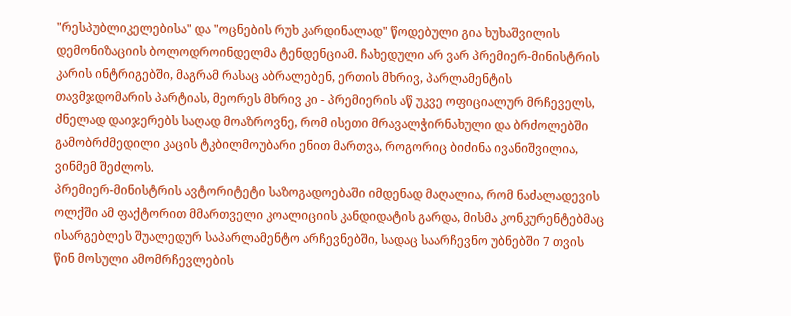"რესპუბლიკელებისა" და "ოცნების რუხ კარდინალად" წოდებული გია ხუხაშვილის დემონიზაციის ბოლოდროინდელმა ტენდენციამ. ჩახედული არ ვარ პრემიერ-მინისტრის კარის ინტრიგებში, მაგრამ რასაც აბრალებენ, ერთის მხრივ, პარლამენტის თავმჯდომარის პარტიას, მეორეს მხრივ კი - პრემიერის აწ უკვე ოფიციალურ მრჩეველს, ძნელად დაიჯერებს საღად მოაზროვნე, რომ ისეთი მრავალჭირნახული და ბრძოლებში გამობრძმედილი კაცის ტკბილმოუბარი ენით მართვა, როგორიც ბიძინა ივანიშვილია, ვინმემ შეძლოს.
პრემიერ-მინისტრის ავტორიტეტი საზოგადოებაში იმდენად მაღალია, რომ ნაძალადევის ოლქში ამ ფაქტორით მმართველი კოალიციის კანდიდატის გარდა, მისმა კონკურენტებმაც ისარგებლეს შუალედურ საპარლამენტო არჩევნებში, სადაც საარჩევნო უბნებში 7 თვის წინ მოსული ამომრჩევლების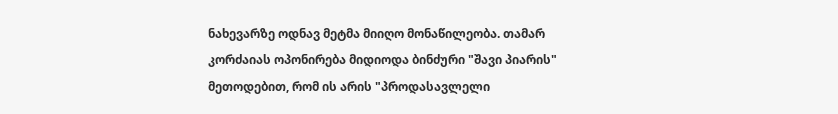ნახევარზე ოდნავ მეტმა მიიღო მონაწილეობა. თამარ კორძაიას ოპონირება მიდიოდა ბინძური "შავი პიარის" მეთოდებით, რომ ის არის "პროდასავლელი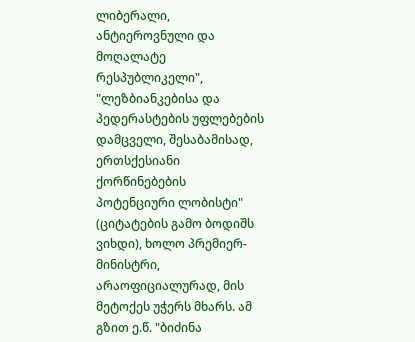ლიბერალი, ანტიეროვნული და მოღალატე რესპუბლიკელი", "ლეზბიანკებისა და პედერასტების უფლებების დამცველი, შესაბამისად, ერთსქესიანი ქორწინებების პოტენციური ლობისტი" (ციტატების გამო ბოდიშს ვიხდი), ხოლო პრემიერ-მინისტრი, არაოფიციალურად, მის მეტოქეს უჭერს მხარს. ამ გზით ე.წ. "ბიძინა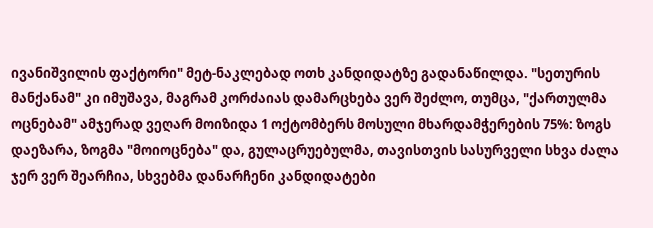ივანიშვილის ფაქტორი" მეტ-ნაკლებად ოთხ კანდიდატზე გადანაწილდა. "სეთურის მანქანამ" კი იმუშავა, მაგრამ კორძაიას დამარცხება ვერ შეძლო, თუმცა, "ქართულმა ოცნებამ" ამჯერად ვეღარ მოიზიდა 1 ოქტომბერს მოსული მხარდამჭერების 75%: ზოგს დაეზარა, ზოგმა "მოიოცნება" და, გულაცრუებულმა, თავისთვის სასურველი სხვა ძალა ჯერ ვერ შეარჩია, სხვებმა დანარჩენი კანდიდატები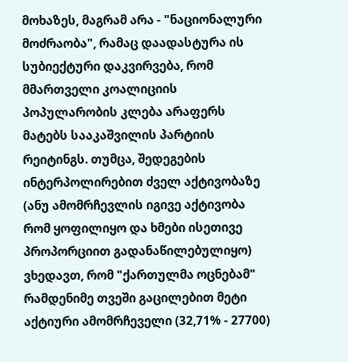მოხაზეს, მაგრამ არა - "ნაციონალური მოძრაობა", რამაც დაადასტურა ის სუბიექტური დაკვირვება, რომ მმართველი კოალიციის პოპულარობის კლება არაფერს მატებს სააკაშვილის პარტიის რეიტინგს. თუმცა, შედეგების ინტერპოლირებით ძველ აქტივობაზე (ანუ ამომრჩევლის იგივე აქტივობა რომ ყოფილიყო და ხმები ისეთივე პროპორციით გადანაწილებულიყო) ვხედავთ, რომ "ქართულმა ოცნებამ" რამდენიმე თვეში გაცილებით მეტი აქტიური ამომრჩეველი (32,71% - 27700)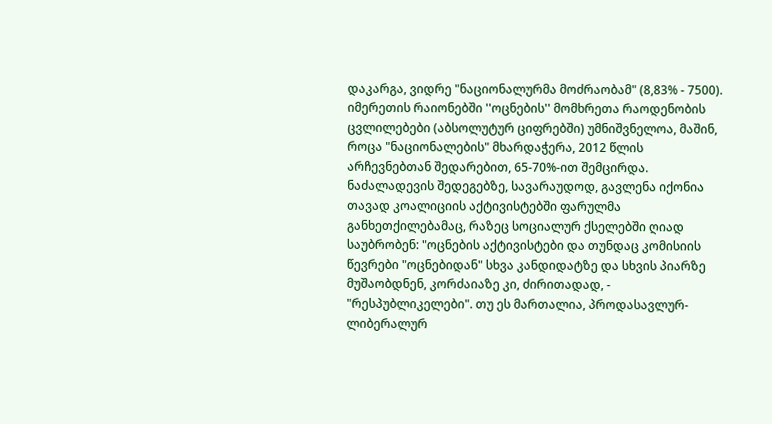დაკარგა, ვიდრე "ნაციონალურმა მოძრაობამ" (8,83% - 7500). იმერეთის რაიონებში ''ოცნების'' მომხრეთა რაოდენობის ცვლილებები (აბსოლუტურ ციფრებში) უმნიშვნელოა, მაშინ, როცა "ნაციონალების" მხარდაჭერა, 2012 წლის არჩევნებთან შედარებით, 65-70%-ით შემცირდა. ნაძალადევის შედეგებზე, სავარაუდოდ, გავლენა იქონია თავად კოალიციის აქტივისტებში ფარულმა განხეთქილებამაც, რაზეც სოციალურ ქსელებში ღიად საუბრობენ: "ოცნების აქტივისტები და თუნდაც კომისიის წევრები "ოცნებიდან" სხვა კანდიდატზე და სხვის პიარზე მუშაობდნენ, კორძაიაზე კი, ძირითადად, - "რესპუბლიკელები". თუ ეს მართალია, პროდასავლურ-ლიბერალურ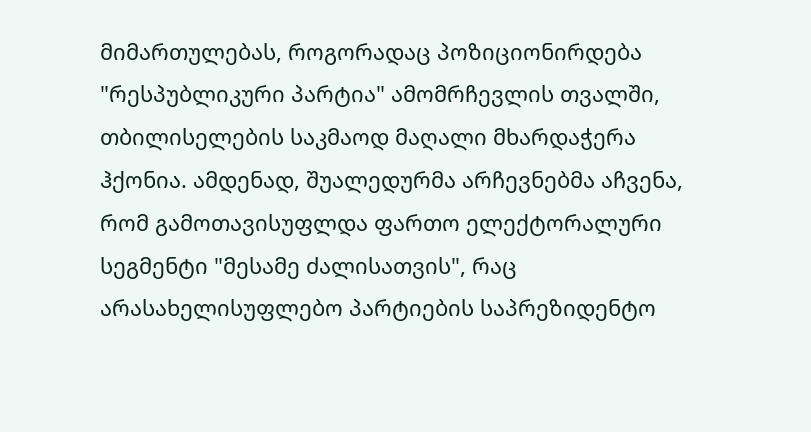მიმართულებას, როგორადაც პოზიციონირდება "რესპუბლიკური პარტია" ამომრჩევლის თვალში, თბილისელების საკმაოდ მაღალი მხარდაჭერა ჰქონია. ამდენად, შუალედურმა არჩევნებმა აჩვენა, რომ გამოთავისუფლდა ფართო ელექტორალური სეგმენტი "მესამე ძალისათვის", რაც არასახელისუფლებო პარტიების საპრეზიდენტო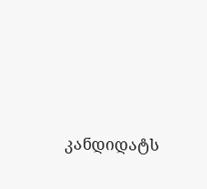კანდიდატს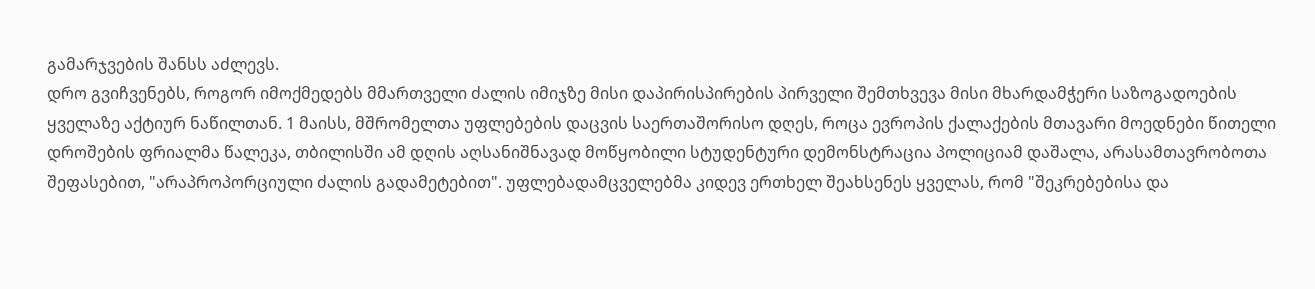გამარჯვების შანსს აძლევს.
დრო გვიჩვენებს, როგორ იმოქმედებს მმართველი ძალის იმიჯზე მისი დაპირისპირების პირველი შემთხვევა მისი მხარდამჭერი საზოგადოების ყველაზე აქტიურ ნაწილთან. 1 მაისს, მშრომელთა უფლებების დაცვის საერთაშორისო დღეს, როცა ევროპის ქალაქების მთავარი მოედნები წითელი დროშების ფრიალმა წალეკა, თბილისში ამ დღის აღსანიშნავად მოწყობილი სტუდენტური დემონსტრაცია პოლიციამ დაშალა, არასამთავრობოთა შეფასებით, "არაპროპორციული ძალის გადამეტებით". უფლებადამცველებმა კიდევ ერთხელ შეახსენეს ყველას, რომ "შეკრებებისა და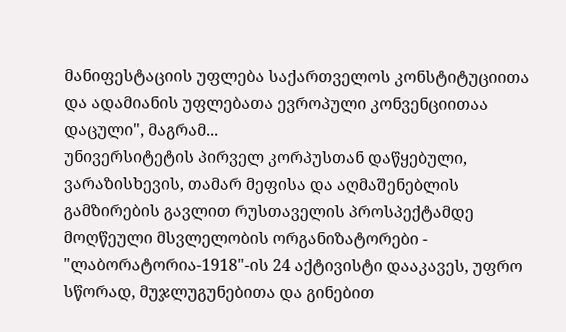მანიფესტაციის უფლება საქართველოს კონსტიტუციითა და ადამიანის უფლებათა ევროპული კონვენციითაა დაცული", მაგრამ...
უნივერსიტეტის პირველ კორპუსთან დაწყებული, ვარაზისხევის, თამარ მეფისა და აღმაშენებლის გამზირების გავლით რუსთაველის პროსპექტამდე მოღწეული მსვლელობის ორგანიზატორები - "ლაბორატორია-1918"-ის 24 აქტივისტი დააკავეს, უფრო სწორად, მუჯლუგუნებითა და გინებით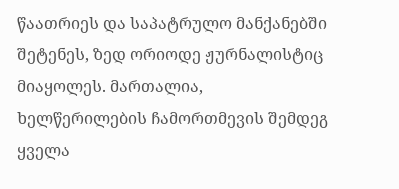წაათრიეს და საპატრულო მანქანებში შეტენეს, ზედ ორიოდე ჟურნალისტიც მიაყოლეს. მართალია, ხელწერილების ჩამორთმევის შემდეგ ყველა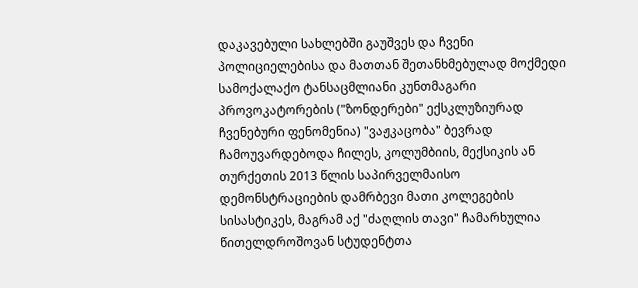დაკავებული სახლებში გაუშვეს და ჩვენი პოლიციელებისა და მათთან შეთანხმებულად მოქმედი სამოქალაქო ტანსაცმლიანი კუნთმაგარი პროვოკატორების ("ზონდერები" ექსკლუზიურად ჩვენებური ფენომენია) "ვაჟკაცობა" ბევრად ჩამოუვარდებოდა ჩილეს, კოლუმბიის, მექსიკის ან თურქეთის 2013 წლის საპირველმაისო დემონსტრაციების დამრბევი მათი კოლეგების სისასტიკეს, მაგრამ აქ "ძაღლის თავი" ჩამარხულია წითელდროშოვან სტუდენტთა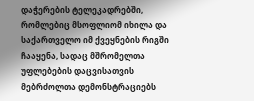დაჭერების ტელეკადრებში, რომლებიც მსოფლიომ იხილა და საქართველო იმ ქვეყნების რიგში ჩააყენა, სადაც მშრომელთა უფლებების დაცვისათვის მებრძოლთა დემონსტრაციებს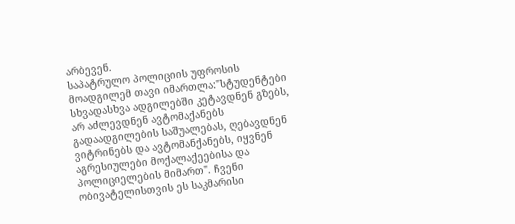არბევენ.
საპატრულო პოლიციის უფროსის მოადგილემ თავი იმართლა:"სტუდენტები სხვადასხვა ადგილებში კეტავდნენ გზებს, არ აძლევდნენ ავტომაქანებს გადაადგილების საშუალებას, ღებავდნენ ვიტრინებს და ავტომანქანებს, იყვნენ აგრესიულები მოქალაქეებისა და პოლიციელების მიმართ". ჩვენი ობივატელისთვის ეს საკმარისი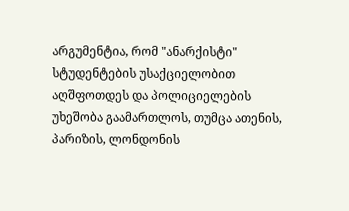არგუმენტია, რომ "ანარქისტი" სტუდენტების უსაქციელობით აღშფოთდეს და პოლიციელების უხეშობა გაამართლოს, თუმცა ათენის, პარიზის, ლონდონის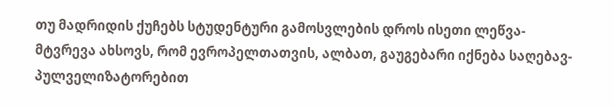თუ მადრიდის ქუჩებს სტუდენტური გამოსვლების დროს ისეთი ლეწვა-მტვრევა ახსოვს, რომ ევროპელთათვის, ალბათ, გაუგებარი იქნება საღებავ-პულველიზატორებით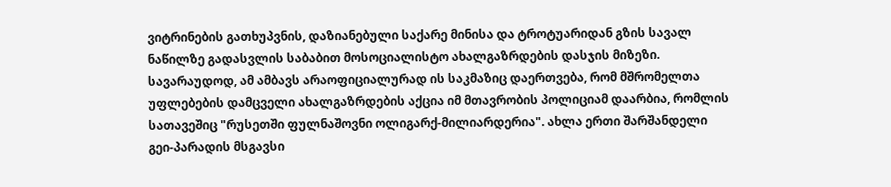ვიტრინების გათხუპვნის, დაზიანებული საქარე მინისა და ტროტუარიდან გზის სავალ ნაწილზე გადასვლის საბაბით მოსოციალისტო ახალგაზრდების დასჯის მიზეზი. სავარაუდოდ, ამ ამბავს არაოფიციალურად ის საკმაზიც დაერთვება, რომ მშრომელთა უფლებების დამცველი ახალგაზრდების აქცია იმ მთავრობის პოლიციამ დაარბია, რომლის სათავეშიც "რუსეთში ფულნაშოვნი ოლიგარქ-მილიარდერია". ახლა ერთი შარშანდელი გეი-პარადის მსგავსი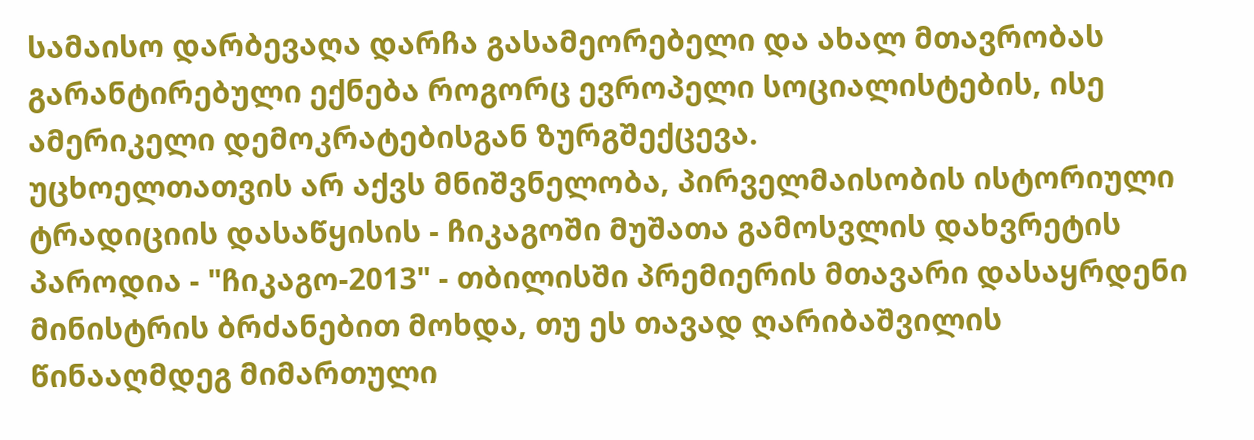სამაისო დარბევაღა დარჩა გასამეორებელი და ახალ მთავრობას გარანტირებული ექნება როგორც ევროპელი სოციალისტების, ისე ამერიკელი დემოკრატებისგან ზურგშექცევა.
უცხოელთათვის არ აქვს მნიშვნელობა, პირველმაისობის ისტორიული ტრადიციის დასაწყისის - ჩიკაგოში მუშათა გამოსვლის დახვრეტის პაროდია - "ჩიკაგო-2013" - თბილისში პრემიერის მთავარი დასაყრდენი მინისტრის ბრძანებით მოხდა, თუ ეს თავად ღარიბაშვილის წინააღმდეგ მიმართული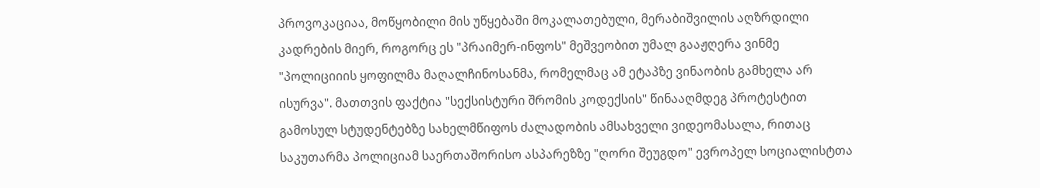პროვოკაციაა, მოწყობილი მის უწყებაში მოკალათებული, მერაბიშვილის აღზრდილი კადრების მიერ, როგორც ეს "პრაიმერ-ინფოს" მეშვეობით უმალ გააჟღერა ვინმე "პოლიციიის ყოფილმა მაღალჩინოსანმა, რომელმაც ამ ეტაპზე ვინაობის გამხელა არ ისურვა". მათთვის ფაქტია "სექსისტური შრომის კოდექსის" წინააღმდეგ პროტესტით გამოსულ სტუდენტებზე სახელმწიფოს ძალადობის ამსახველი ვიდეომასალა, რითაც საკუთარმა პოლიციამ საერთაშორისო ასპარეზზე "ღორი შეუგდო" ევროპელ სოციალისტთა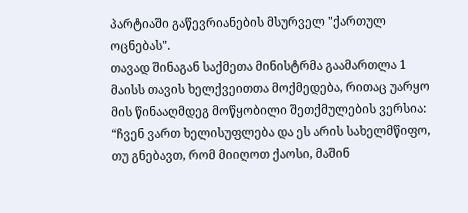პარტიაში გაწევრიანების მსურველ "ქართულ ოცნებას".
თავად შინაგან საქმეთა მინისტრმა გაამართლა 1 მაისს თავის ხელქვეითთა მოქმედება, რითაც უარყო მის წინააღმდეგ მოწყობილი შეთქმულების ვერსია: “ჩვენ ვართ ხელისუფლება და ეს არის სახელმწიფო, თუ გნებავთ, რომ მიიღოთ ქაოსი, მაშინ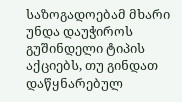საზოგადოებამ მხარი უნდა დაუჭიროს გუშინდელი ტიპის აქციებს, თუ გინდათ დაწყნარებულ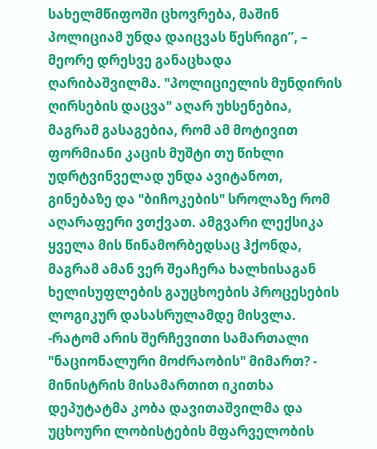სახელმწიფოში ცხოვრება, მაშინ პოლიციამ უნდა დაიცვას წესრიგი”, – მეორე დრესვე განაცხადა ღარიბაშვილმა. "პოლიციელის მუნდირის ღირსების დაცვა" აღარ უხსენებია, მაგრამ გასაგებია, რომ ამ მოტივით ფორმიანი კაცის მუშტი თუ წიხლი უდრტვინველად უნდა ავიტანოთ, გინებაზე და "ბიჩოკების" სროლაზე რომ აღარაფერი ვთქვათ. ამგვარი ლექსიკა ყველა მის წინამორბედსაც ჰქონდა, მაგრამ ამან ვერ შეაჩერა ხალხისაგან ხელისუფლების გაუცხოების პროცესების ლოგიკურ დასასრულამდე მისვლა.
-რატომ არის შერჩევითი სამართალი "ნაციონალური მოძრაობის" მიმართ? - მინისტრის მისამართით იკითხა დეპუტატმა კობა დავითაშვილმა და უცხოური ლობისტების მფარველობის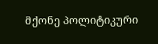მქონე პოლიტიკური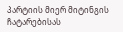პარტიის მიერ მიტინგის ჩატარებისას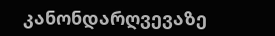კანონდარღვევაზე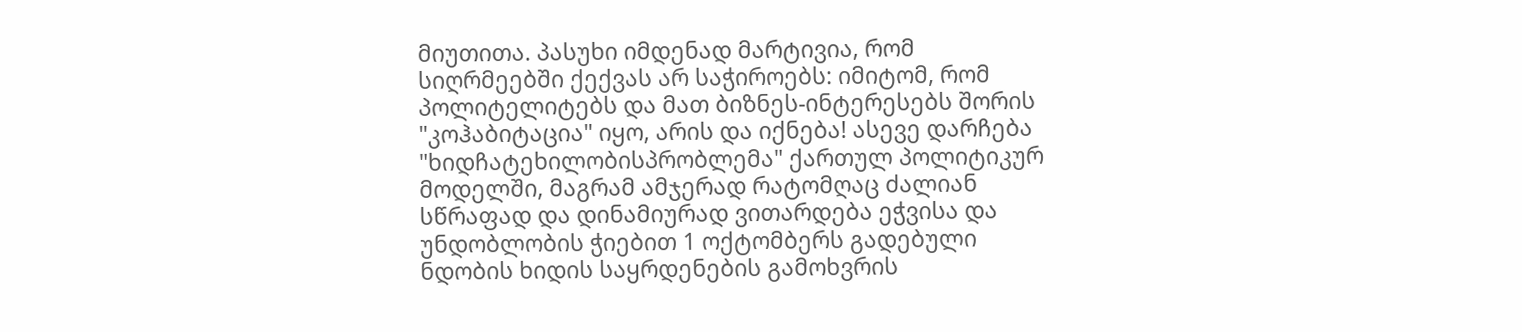მიუთითა. პასუხი იმდენად მარტივია, რომ სიღრმეებში ქექვას არ საჭიროებს: იმიტომ, რომ პოლიტელიტებს და მათ ბიზნეს-ინტერესებს შორის "კოჰაბიტაცია" იყო, არის და იქნება! ასევე დარჩება "ხიდჩატეხილობისპრობლემა" ქართულ პოლიტიკურ მოდელში, მაგრამ ამჯერად რატომღაც ძალიან სწრაფად და დინამიურად ვითარდება ეჭვისა და უნდობლობის ჭიებით 1 ოქტომბერს გადებული ნდობის ხიდის საყრდენების გამოხვრის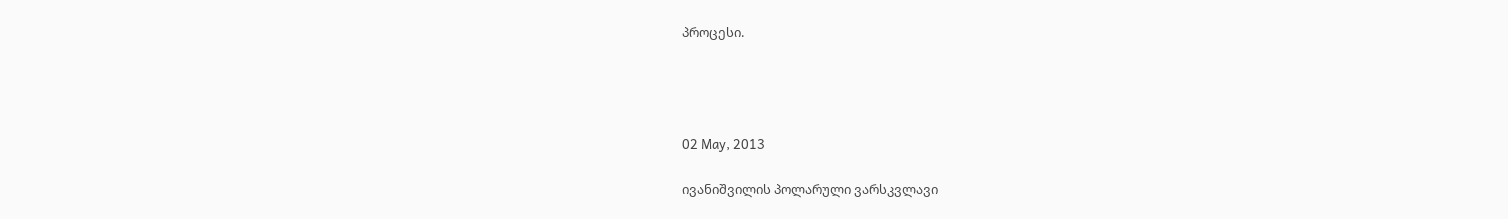პროცესი.




02 May, 2013

ივანიშვილის პოლარული ვარსკვლავი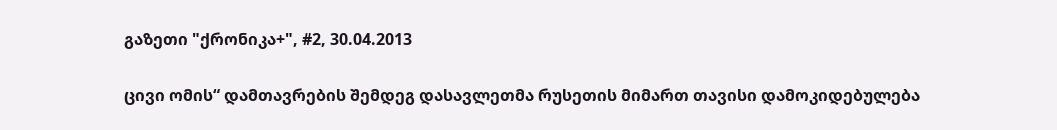გაზეთი "ქრონიკა+", #2, 30.04.2013

ცივი ომის“ დამთავრების შემდეგ დასავლეთმა რუსეთის მიმართ თავისი დამოკიდებულება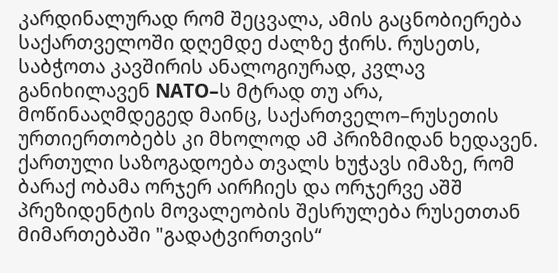კარდინალურად რომ შეცვალა, ამის გაცნობიერება საქართველოში დღემდე ძალზე ჭირს. რუსეთს, საბჭოთა კავშირის ანალოგიურად, კვლავ განიხილავენ NATO–ს მტრად თუ არა, მოწინააღმდეგედ მაინც, საქართველო–რუსეთის ურთიერთობებს კი მხოლოდ ამ პრიზმიდან ხედავენ. ქართული საზოგადოება თვალს ხუჭავს იმაზე, რომ ბარაქ ობამა ორჯერ აირჩიეს და ორჯერვე აშშ პრეზიდენტის მოვალეობის შესრულება რუსეთთან მიმართებაში "გადატვირთვის“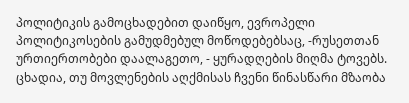პოლიტიკის გამოცხადებით დაიწყო, ევროპელი პოლიტიკოსების გამუდმებულ მოწოდებებსაც, -რუსეთთან ურთიერთობები დაალაგეთო, - ყურადღების მიღმა ტოვებს.
ცხადია, თუ მოვლენების აღქმისას ჩვენი წინასწარი მზაობა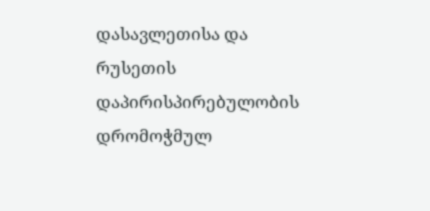დასავლეთისა და რუსეთის დაპირისპირებულობის დრომოჭმულ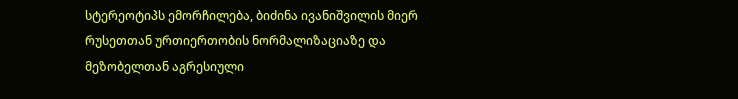სტერეოტიპს ემორჩილება, ბიძინა ივანიშვილის მიერ რუსეთთან ურთიერთობის ნორმალიზაციაზე და მეზობელთან აგრესიული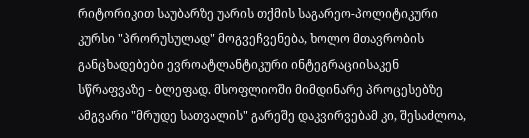რიტორიკით საუბარზე უარის თქმის საგარეო-პოლიტიკური კურსი "პრორუსულად" მოგვეჩვენება, ხოლო მთავრობის განცხადებები ევროატლანტიკური ინტეგრაციისაკენ სწრაფვაზე - ბლეფად. მსოფლიოში მიმდინარე პროცესებზე ამგვარი "მრუდე სათვალის" გარეშე დაკვირვებამ კი, შესაძლოა,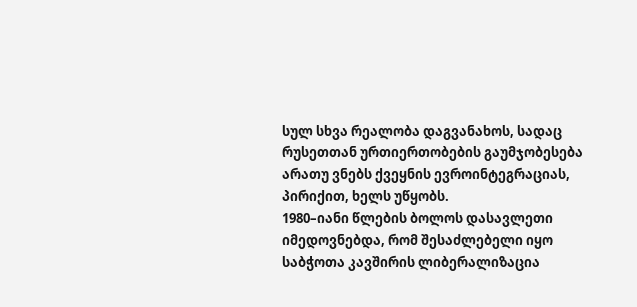სულ სხვა რეალობა დაგვანახოს, სადაც რუსეთთან ურთიერთობების გაუმჯობესება არათუ ვნებს ქვეყნის ევროინტეგრაციას, პირიქით, ხელს უწყობს.
1980–იანი წლების ბოლოს დასავლეთი იმედოვნებდა, რომ შესაძლებელი იყო საბჭოთა კავშირის ლიბერალიზაცია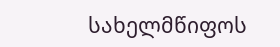სახელმწიფოს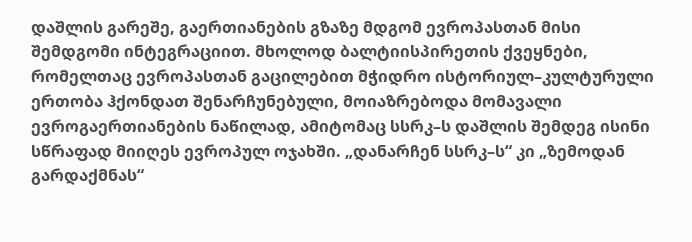დაშლის გარეშე, გაერთიანების გზაზე მდგომ ევროპასთან მისი შემდგომი ინტეგრაციით. მხოლოდ ბალტიისპირეთის ქვეყნები, რომელთაც ევროპასთან გაცილებით მჭიდრო ისტორიულ–კულტურული ერთობა ჰქონდათ შენარჩუნებული, მოიაზრებოდა მომავალი ევროგაერთიანების ნაწილად, ამიტომაც სსრკ–ს დაშლის შემდეგ ისინი სწრაფად მიიღეს ევროპულ ოჯახში. „დანარჩენ სსრკ–ს“ კი „ზემოდან გარდაქმნას“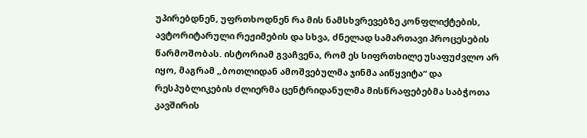უპირებდნენ, უფრთხოდნენ რა მის ნამსხვრევებზე კონფლიქტების, ავტორიტარული რეჟიმების და სხვა, ძნელად სამართავი პროცესების წარმოშობას. ისტორიამ გვაჩვენა, რომ ეს სიფრთხილე უსაფუძვლო არ იყო, მაგრამ „ბოთლიდან ამოშვებულმა ჯინმა აიწყვიტა“ და რესპუბლიკების ძლიერმა ცენტრიდანულმა მისწრაფებებმა საბჭოთა კავშირის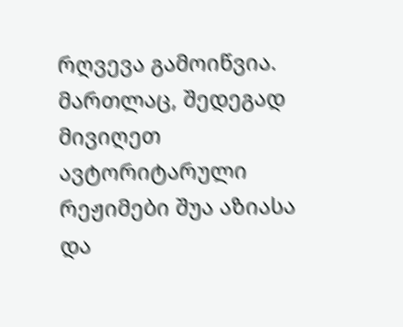რღვევა გამოიწვია. მართლაც, შედეგად მივიღეთ ავტორიტარული რეჟიმები შუა აზიასა და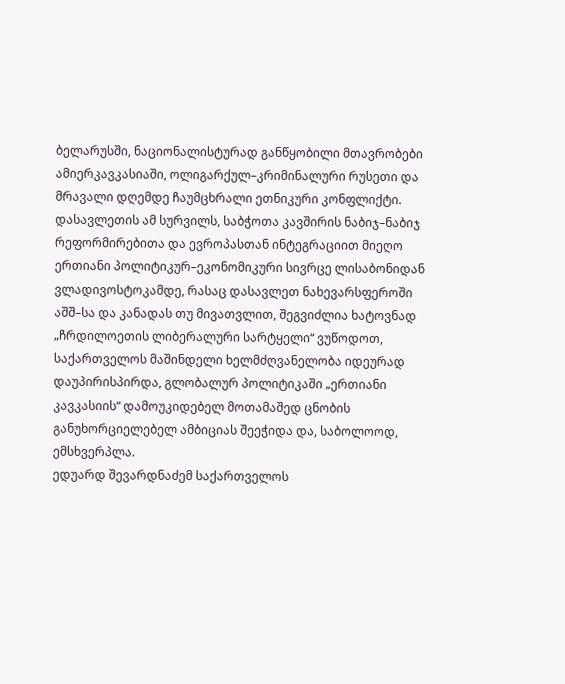ბელარუსში, ნაციონალისტურად განწყობილი მთავრობები ამიერკავკასიაში, ოლიგარქულ–კრიმინალური რუსეთი და მრავალი დღემდე ჩაუმცხრალი ეთნიკური კონფლიქტი.
დასავლეთის ამ სურვილს, საბჭოთა კავშირის ნაბიჯ–ნაბიჯ რეფორმირებითა და ევროპასთან ინტეგრაციით მიეღო ერთიანი პოლიტიკურ–ეკონომიკური სივრცე ლისაბონიდან ვლადივოსტოკამდე, რასაც დასავლეთ ნახევარსფეროში აშშ–სა და კანადას თუ მივათვლით, შეგვიძლია ხატოვნად „ჩრდილოეთის ლიბერალური სარტყელი“ ვუწოდოთ, საქართველოს მაშინდელი ხელმძღვანელობა იდეურად დაუპირისპირდა, გლობალურ პოლიტიკაში „ერთიანი კავკასიის“ დამოუკიდებელ მოთამაშედ ცნობის განუხორციელებელ ამბიციას შეეჭიდა და, საბოლოოდ, ემსხვერპლა.
ედუარდ შევარდნაძემ საქართველოს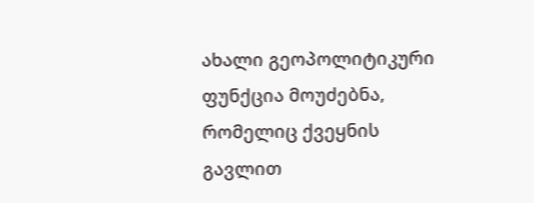ახალი გეოპოლიტიკური ფუნქცია მოუძებნა, რომელიც ქვეყნის გავლით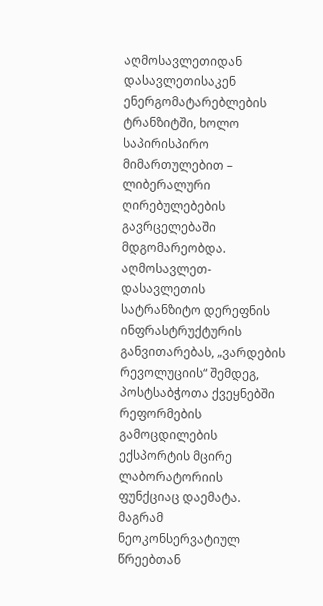აღმოსავლეთიდან დასავლეთისაკენ ენერგომატარებლების ტრანზიტში, ხოლო საპირისპირო მიმართულებით – ლიბერალური ღირებულებების გავრცელებაში მდგომარეობდა. აღმოსავლეთ-დასავლეთის სატრანზიტო დერეფნის ინფრასტრუქტურის განვითარებას, „ვარდების რევოლუციის“ შემდეგ, პოსტსაბჭოთა ქვეყნებში რეფორმების გამოცდილების ექსპორტის მცირე ლაბორატორიის ფუნქციაც დაემატა. მაგრამ ნეოკონსერვატიულ წრეებთან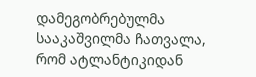დამეგობრებულმა სააკაშვილმა ჩათვალა, რომ ატლანტიკიდან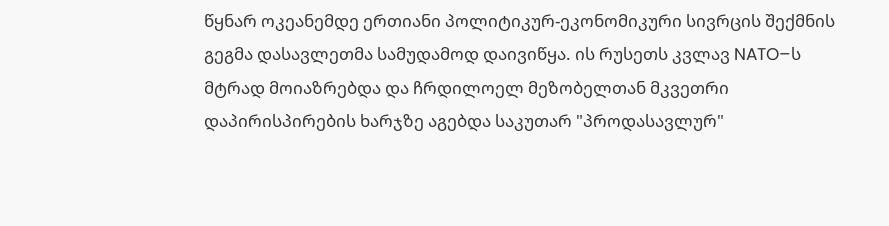წყნარ ოკეანემდე ერთიანი პოლიტიკურ-ეკონომიკური სივრცის შექმნის გეგმა დასავლეთმა სამუდამოდ დაივიწყა. ის რუსეთს კვლავ NATO–ს მტრად მოიაზრებდა და ჩრდილოელ მეზობელთან მკვეთრი დაპირისპირების ხარჯზე აგებდა საკუთარ "პროდასავლურ"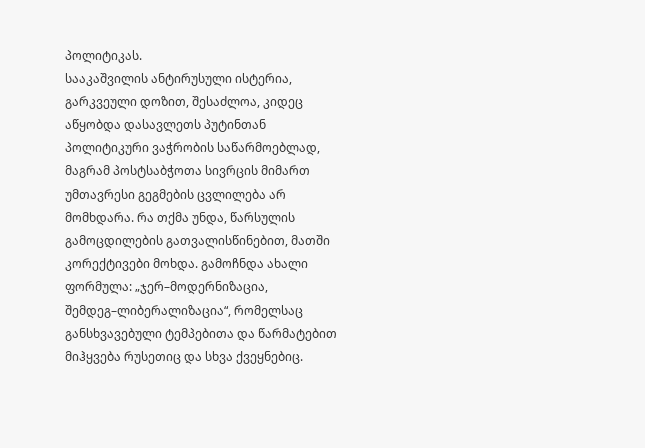პოლიტიკას.
სააკაშვილის ანტირუსული ისტერია, გარკვეული დოზით, შესაძლოა, კიდეც აწყობდა დასავლეთს პუტინთან პოლიტიკური ვაჭრობის საწარმოებლად, მაგრამ პოსტსაბჭოთა სივრცის მიმართ უმთავრესი გეგმების ცვლილება არ მომხდარა. რა თქმა უნდა, წარსულის გამოცდილების გათვალისწინებით, მათში კორექტივები მოხდა. გამოჩნდა ახალი ფორმულა: „ჯერ–მოდერნიზაცია, შემდეგ–ლიბერალიზაცია“, რომელსაც განსხვავებული ტემპებითა და წარმატებით მიჰყვება რუსეთიც და სხვა ქვეყნებიც.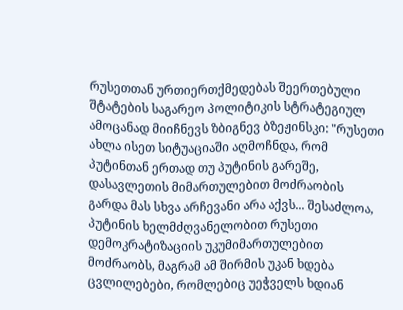რუსეთთან ურთიერთქმედებას შეერთებული შტატების საგარეო პოლიტიკის სტრატეგიულ ამოცანად მიიჩნევს ზბიგნევ ბზეჟინსკი: "რუსეთი ახლა ისეთ სიტუაციაში აღმოჩნდა, რომ პუტინთან ერთად თუ პუტინის გარეშე, დასავლეთის მიმართულებით მოძრაობის გარდა მას სხვა არჩევანი არა აქვს... შესაძლოა, პუტინის ხელმძღვანელობით რუსეთი დემოკრატიზაციის უკუმიმართულებით მოძრაობს, მაგრამ ამ შირმის უკან ხდება ცვლილებები, რომლებიც უეჭველს ხდიან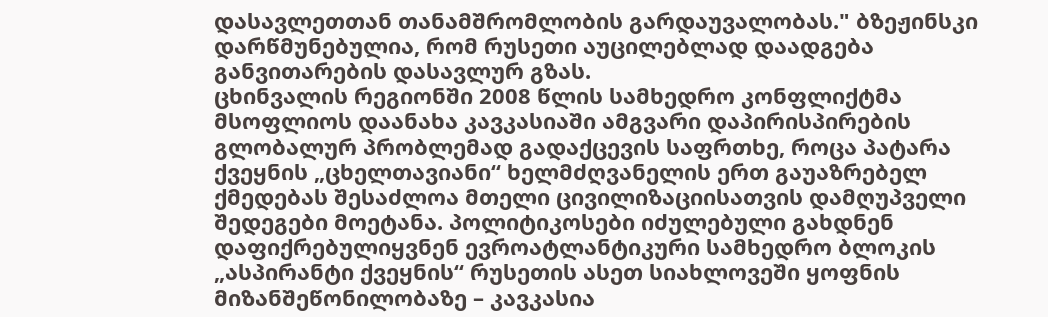დასავლეთთან თანამშრომლობის გარდაუვალობას." ბზეჟინსკი დარწმუნებულია, რომ რუსეთი აუცილებლად დაადგება განვითარების დასავლურ გზას.
ცხინვალის რეგიონში 2008 წლის სამხედრო კონფლიქტმა მსოფლიოს დაანახა კავკასიაში ამგვარი დაპირისპირების გლობალურ პრობლემად გადაქცევის საფრთხე, როცა პატარა ქვეყნის „ცხელთავიანი“ ხელმძღვანელის ერთ გაუაზრებელ ქმედებას შესაძლოა მთელი ცივილიზაციისათვის დამღუპველი შედეგები მოეტანა. პოლიტიკოსები იძულებული გახდნენ დაფიქრებულიყვნენ ევროატლანტიკური სამხედრო ბლოკის „ასპირანტი ქვეყნის“ რუსეთის ასეთ სიახლოვეში ყოფნის მიზანშეწონილობაზე – კავკასია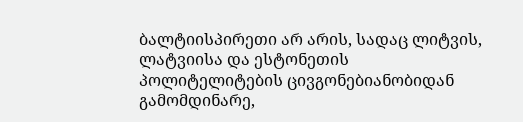ბალტიისპირეთი არ არის, სადაც ლიტვის, ლატვიისა და ესტონეთის პოლიტელიტების ცივგონებიანობიდან გამომდინარე,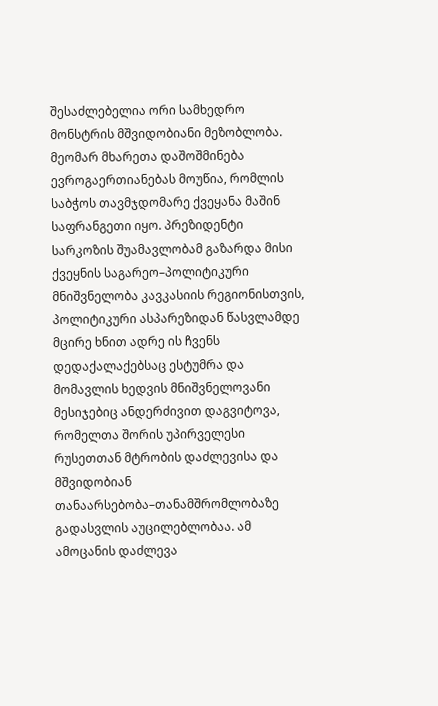შესაძლებელია ორი სამხედრო მონსტრის მშვიდობიანი მეზობლობა. მეომარ მხარეთა დაშოშმინება ევროგაერთიანებას მოუწია, რომლის საბჭოს თავმჯდომარე ქვეყანა მაშინ საფრანგეთი იყო. პრეზიდენტი სარკოზის შუამავლობამ გაზარდა მისი ქვეყნის საგარეო–პოლიტიკური მნიშვნელობა კავკასიის რეგიონისთვის, პოლიტიკური ასპარეზიდან წასვლამდე მცირე ხნით ადრე ის ჩვენს დედაქალაქებსაც ესტუმრა და მომავლის ხედვის მნიშვნელოვანი მესიჯებიც ანდერძივით დაგვიტოვა, რომელთა შორის უპირველესი რუსეთთან მტრობის დაძლევისა და მშვიდობიან თანაარსებობა–თანამშრომლობაზე გადასვლის აუცილებლობაა. ამ ამოცანის დაძლევა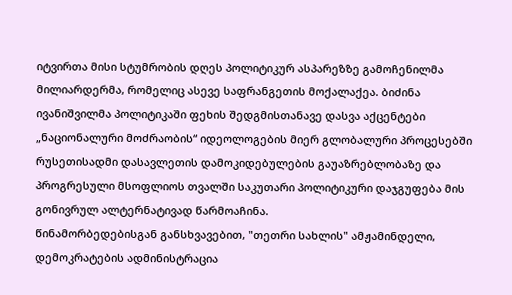იტვირთა მისი სტუმრობის დღეს პოლიტიკურ ასპარეზზე გამოჩენილმა მილიარდერმა, რომელიც ასევე საფრანგეთის მოქალაქეა. ბიძინა ივანიშვილმა პოლიტიკაში ფეხის შედგმისთანავე დასვა აქცენტები „ნაციონალური მოძრაობის“ იდეოლოგების მიერ გლობალური პროცესებში რუსეთისადმი დასავლეთის დამოკიდებულების გაუაზრებლობაზე და პროგრესული მსოფლიოს თვალში საკუთარი პოლიტიკური დაჯგუფება მის გონივრულ ალტერნატივად წარმოაჩინა.
წინამორბედებისგან განსხვავებით, "თეთრი სახლის" ამჟამინდელი, დემოკრატების ადმინისტრაცია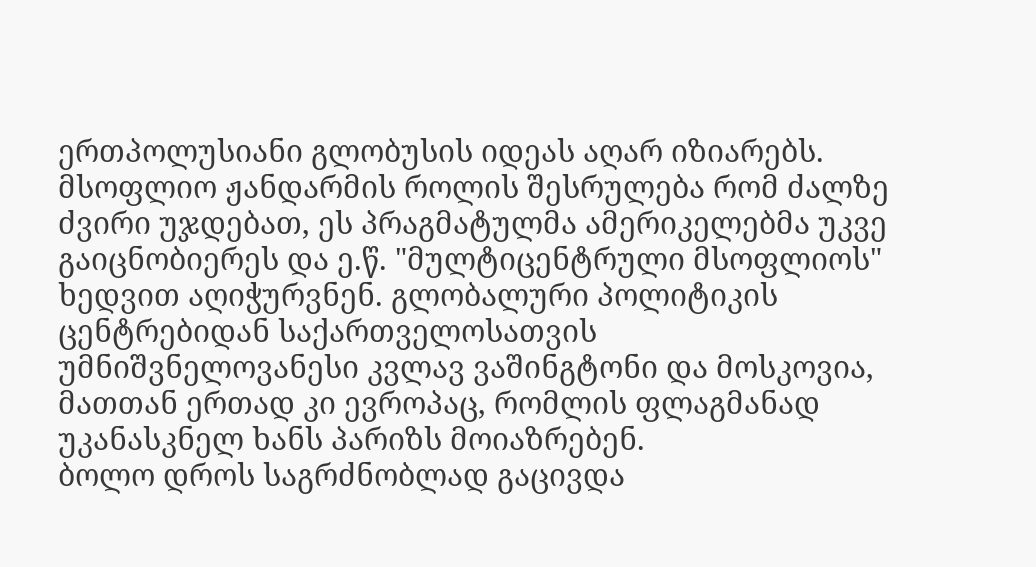ერთპოლუსიანი გლობუსის იდეას აღარ იზიარებს. მსოფლიო ჟანდარმის როლის შესრულება რომ ძალზე ძვირი უჯდებათ, ეს პრაგმატულმა ამერიკელებმა უკვე გაიცნობიერეს და ე.წ. "მულტიცენტრული მსოფლიოს" ხედვით აღიჭურვნენ. გლობალური პოლიტიკის ცენტრებიდან საქართველოსათვის უმნიშვნელოვანესი კვლავ ვაშინგტონი და მოსკოვია, მათთან ერთად კი ევროპაც, რომლის ფლაგმანად უკანასკნელ ხანს პარიზს მოიაზრებენ.
ბოლო დროს საგრძნობლად გაცივდა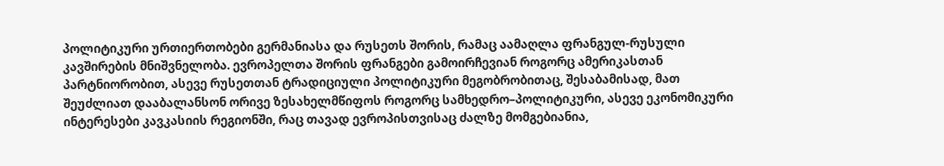პოლიტიკური ურთიერთობები გერმანიასა და რუსეთს შორის, რამაც აამაღლა ფრანგულ-რუსული კავშირების მნიშვნელობა. ევროპელთა შორის ფრანგები გამოირჩევიან როგორც ამერიკასთან პარტნიორობით, ასევე რუსეთთან ტრადიციული პოლიტიკური მეგობრობითაც, შესაბამისად, მათ შეუძლიათ დააბალანსონ ორივე ზესახელმწიფოს როგორც სამხედრო–პოლიტიკური, ასევე ეკონომიკური ინტერესები კავკასიის რეგიონში, რაც თავად ევროპისთვისაც ძალზე მომგებიანია,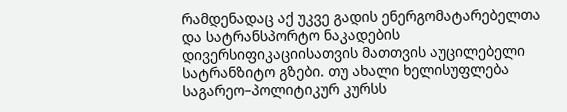რამდენადაც აქ უკვე გადის ენერგომატარებელთა და სატრანსპორტო ნაკადების დივერსიფიკაციისათვის მათთვის აუცილებელი სატრანზიტო გზები. თუ ახალი ხელისუფლება საგარეო–პოლიტიკურ კურსს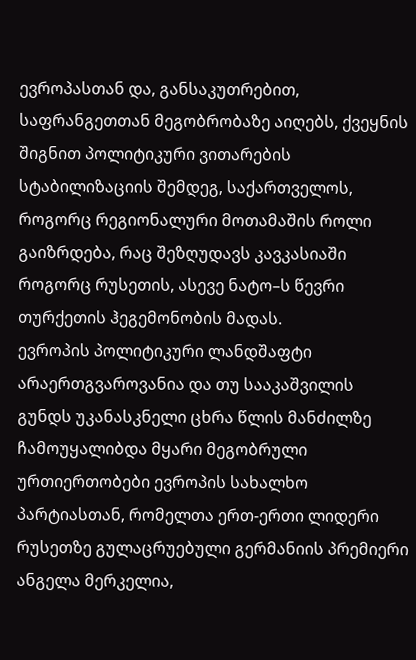ევროპასთან და, განსაკუთრებით, საფრანგეთთან მეგობრობაზე აიღებს, ქვეყნის შიგნით პოლიტიკური ვითარების სტაბილიზაციის შემდეგ, საქართველოს, როგორც რეგიონალური მოთამაშის როლი გაიზრდება, რაც შეზღუდავს კავკასიაში როგორც რუსეთის, ასევე ნატო–ს წევრი თურქეთის ჰეგემონობის მადას.
ევროპის პოლიტიკური ლანდშაფტი არაერთგვაროვანია და თუ სააკაშვილის გუნდს უკანასკნელი ცხრა წლის მანძილზე ჩამოუყალიბდა მყარი მეგობრული ურთიერთობები ევროპის სახალხო პარტიასთან, რომელთა ერთ-ერთი ლიდერი რუსეთზე გულაცრუებული გერმანიის პრემიერი ანგელა მერკელია,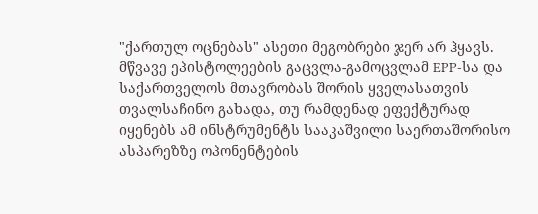"ქართულ ოცნებას" ასეთი მეგობრები ჯერ არ ჰყავს. მწვავე ეპისტოლეების გაცვლა-გამოცვლამ EPP-სა და საქართველოს მთავრობას შორის ყველასათვის თვალსაჩინო გახადა, თუ რამდენად ეფექტურად იყენებს ამ ინსტრუმენტს სააკაშვილი საერთაშორისო ასპარეზზე ოპონენტების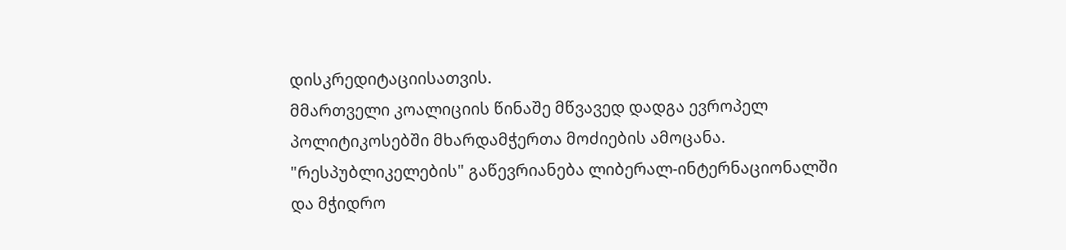დისკრედიტაციისათვის.
მმართველი კოალიციის წინაშე მწვავედ დადგა ევროპელ პოლიტიკოსებში მხარდამჭერთა მოძიების ამოცანა. "რესპუბლიკელების" გაწევრიანება ლიბერალ-ინტერნაციონალში და მჭიდრო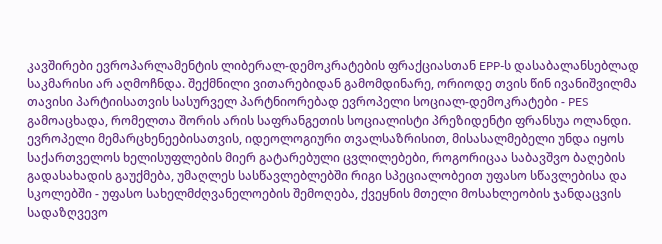კავშირები ევროპარლამენტის ლიბერალ-დემოკრატების ფრაქციასთან EPP-ს დასაბალანსებლად საკმარისი არ აღმოჩნდა. შექმნილი ვითარებიდან გამომდინარე, ორიოდე თვის წინ ივანიშვილმა თავისი პარტიისათვის სასურველ პარტნიორებად ევროპელი სოციალ-დემოკრატები - PES გამოაცხადა, რომელთა შორის არის საფრანგეთის სოციალისტი პრეზიდენტი ფრანსუა ოლანდი. ევროპელი მემარცხენეებისათვის, იდეოლოგიური თვალსაზრისით, მისასალმებელი უნდა იყოს საქართველოს ხელისუფლების მიერ გატარებული ცვლილებები, როგორიცაა საბავშვო ბაღების გადასახადის გაუქმება, უმაღლეს სასწავლებლებში რიგი სპეციალობეით უფასო სწავლებისა და სკოლებში - უფასო სახელმძღვანელოების შემოღება, ქვეყნის მთელი მოსახლეობის ჯანდაცვის სადაზღვევო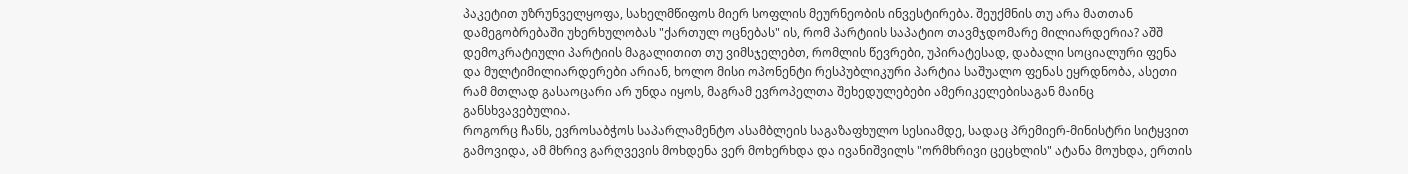პაკეტით უზრუნველყოფა, სახელმწიფოს მიერ სოფლის მეურნეობის ინვესტირება. შეუქმნის თუ არა მათთან დამეგობრებაში უხერხულობას "ქართულ ოცნებას" ის, რომ პარტიის საპატიო თავმჯდომარე მილიარდერია? აშშ დემოკრატიული პარტიის მაგალითით თუ ვიმსჯელებთ, რომლის წევრები, უპირატესად, დაბალი სოციალური ფენა და მულტიმილიარდერები არიან, ხოლო მისი ოპონენტი რესპუბლიკური პარტია საშუალო ფენას ეყრდნობა, ასეთი რამ მთლად გასაოცარი არ უნდა იყოს, მაგრამ ევროპელთა შეხედულებები ამერიკელებისაგან მაინც განსხვავებულია.
როგორც ჩანს, ევროსაბჭოს საპარლამენტო ასამბლეის საგაზაფხულო სესიამდე, სადაც პრემიერ-მინისტრი სიტყვით გამოვიდა, ამ მხრივ გარღვევის მოხდენა ვერ მოხერხდა და ივანიშვილს "ორმხრივი ცეცხლის" ატანა მოუხდა, ერთის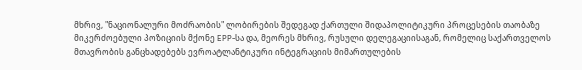მხრივ, "ნაციონალური მოძრაობის" ლობირების შედეგად ქართული შიდაპოლიტიკური პროცესების თაობაზე მიკერძოებული პოზიციის მქონე EPP-სა და, მეორეს მხრივ, რუსული დელეგაციისაგან, რომელიც საქართველოს მთავრობის განცხადებებს ევროატლანტიკური ინტეგრაციის მიმართულების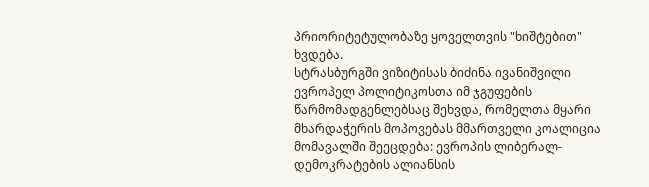პრიორიტეტულობაზე ყოველთვის "ხიშტებით" ხვდება.
სტრასბურგში ვიზიტისას ბიძინა ივანიშვილი ევროპელ პოლიტიკოსთა იმ ჯგუფების წარმომადგენლებსაც შეხვდა, რომელთა მყარი მხარდაჭერის მოპოვებას მმართველი კოალიცია მომავალში შეეცდება: ევროპის ლიბერალ-დემოკრატების ალიანსის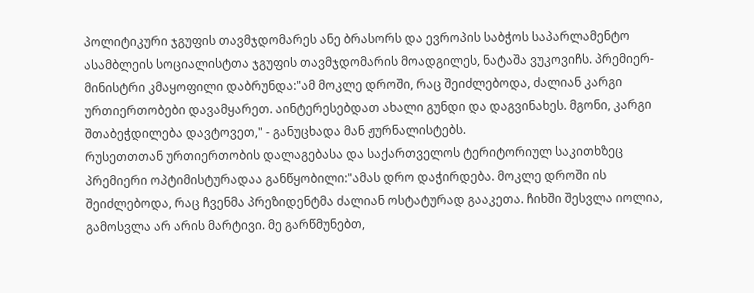პოლიტიკური ჯგუფის თავმჯდომარეს ანე ბრასორს და ევროპის საბჭოს საპარლამენტო ასამბლეის სოციალისტთა ჯგუფის თავმჯდომარის მოადგილეს, ნატაშა ვუკოვიჩს. პრემიერ-მინისტრი კმაყოფილი დაბრუნდა:"ამ მოკლე დროში, რაც შეიძლებოდა, ძალიან კარგი ურთიერთობები დავამყარეთ. აინტერესებდათ ახალი გუნდი და დაგვინახეს. მგონი, კარგი შთაბეჭდილება დავტოვეთ," - განუცხადა მან ჟურნალისტებს.
რუსეთთთან ურთიერთობის დალაგებასა და საქართველოს ტერიტორიულ საკითხზეც პრემიერი ოპტიმისტურადაა განწყობილი:"ამას დრო დაჭირდება. მოკლე დროში ის შეიძლებოდა, რაც ჩვენმა პრეზიდენტმა ძალიან ოსტატურად გააკეთა. ჩიხში შესვლა იოლია, გამოსვლა არ არის მარტივი. მე გარწმუნებთ,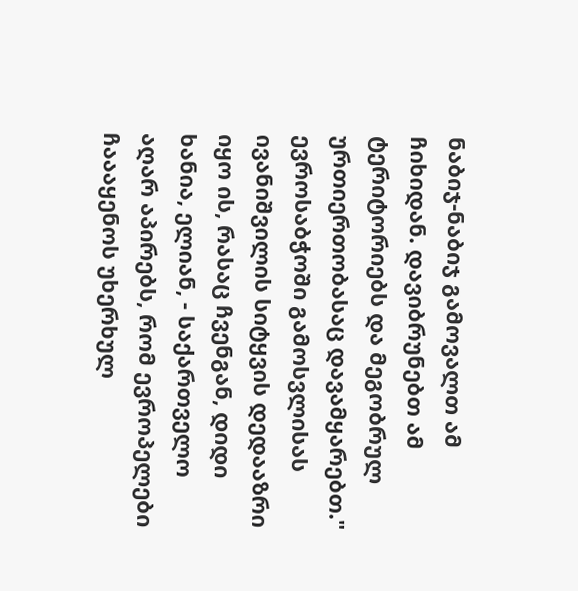ნაბიჯ-ნაბიჯ გამოვალთ ამ ჩიხიდან. დავიბრუნებთ ამ ტერიტორიებს და მეგობრულ ურთიერთობასაც დავამყარებთ." ევროსაბჭოში გამოსვლისას ივანიშვილის სიტყვის დედააზრი იყო ის, რასაც ჩვენგან, დიდი ხანია, ელიან, - საქართველო აღარ აპირებს, რომ ევროპელები ჩაააყენოს უხერხულ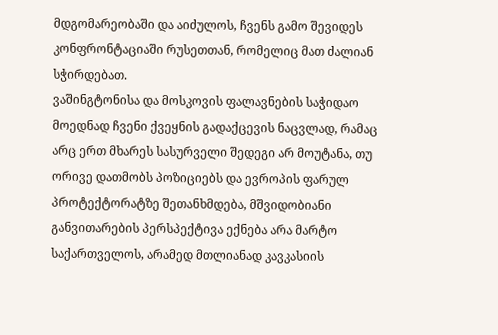მდგომარეობაში და აიძულოს, ჩვენს გამო შევიდეს კონფრონტაციაში რუსეთთან, რომელიც მათ ძალიან სჭირდებათ.
ვაშინგტონისა და მოსკოვის ფალავნების საჭიდაო მოედნად ჩვენი ქვეყნის გადაქცევის ნაცვლად, რამაც არც ერთ მხარეს სასურველი შედეგი არ მოუტანა, თუ ორივე დათმობს პოზიციებს და ევროპის ფარულ პროტექტორატზე შეთანხმდება, მშვიდობიანი განვითარების პერსპექტივა ექნება არა მარტო საქართველოს, არამედ მთლიანად კავკასიის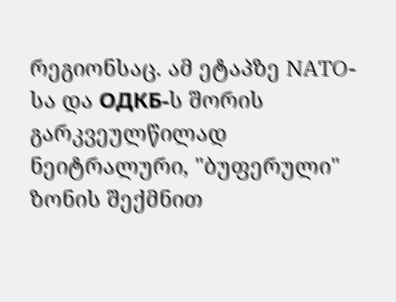რეგიონსაც. ამ ეტაპზე NATO-სა და ОДКБ-ს შორის გარკვეულწილად ნეიტრალური, "ბუფერული" ზონის შექმნით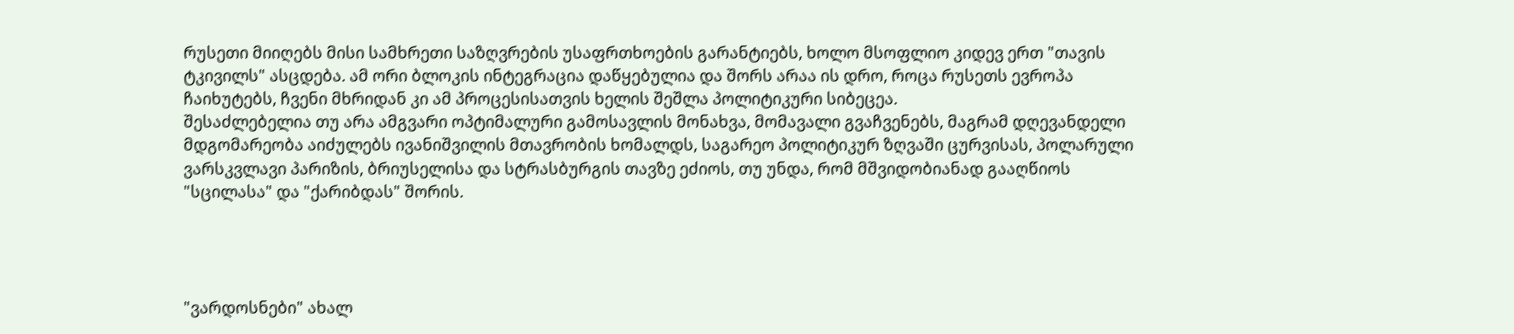რუსეთი მიიღებს მისი სამხრეთი საზღვრების უსაფრთხოების გარანტიებს, ხოლო მსოფლიო კიდევ ერთ "თავის ტკივილს" ასცდება. ამ ორი ბლოკის ინტეგრაცია დაწყებულია და შორს არაა ის დრო, როცა რუსეთს ევროპა ჩაიხუტებს, ჩვენი მხრიდან კი ამ პროცესისათვის ხელის შეშლა პოლიტიკური სიბეცეა.
შესაძლებელია თუ არა ამგვარი ოპტიმალური გამოსავლის მონახვა, მომავალი გვაჩვენებს, მაგრამ დღევანდელი მდგომარეობა აიძულებს ივანიშვილის მთავრობის ხომალდს, საგარეო პოლიტიკურ ზღვაში ცურვისას, პოლარული ვარსკვლავი პარიზის, ბრიუსელისა და სტრასბურგის თავზე ეძიოს, თუ უნდა, რომ მშვიდობიანად გააღწიოს "სცილასა" და "ქარიბდას" შორის.




"ვარდოსნები" ახალ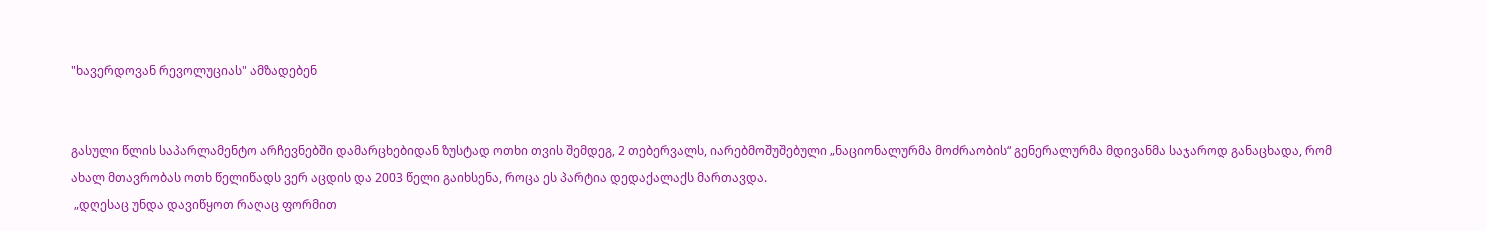"ხავერდოვან რევოლუციას" ამზადებენ


გასული წლის საპარლამენტო არჩევნებში დამარცხებიდან ზუსტად ოთხი თვის შემდეგ, 2 თებერვალს, იარებმოშუშებული „ნაციონალურმა მოძრაობის“ გენერალურმა მდივანმა საჯაროდ განაცხადა, რომ ახალ მთავრობას ოთხ წელიწადს ვერ აცდის და 2003 წელი გაიხსენა, როცა ეს პარტია დედაქალაქს მართავდა.
 „დღესაც უნდა დავიწყოთ რაღაც ფორმით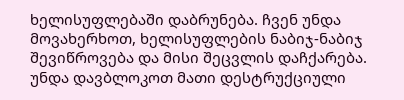ხელისუფლებაში დაბრუნება. ჩვენ უნდა მოვახერხოთ, ხელისუფლების ნაბიჯ-ნაბიჯ შევიწროვება და მისი შეცვლის დაჩქარება. უნდა დავბლოკოთ მათი დესტრუქციული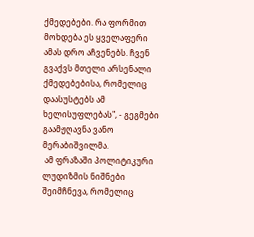ქმედებები. რა ფორმით მოხდება ეს ყველაფერი ამას დრო აჩვენებს. ჩვენ გვაქვს მთელი არსენალი ქმედებებისა, რომელიც დაასუსტებს ამ ხელისუფლებას", - გეგმები გაამჟღავნა ვანო მერაბიშვილმა.
 ამ ფრაზაში პოლიტიკური ლუდიზმის ნიშნები შეიმჩნევა, რომელიც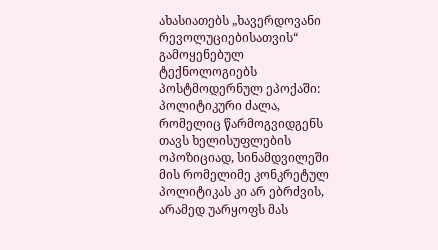ახასიათებს „ხავერდოვანი რევოლუციებისათვის“ გამოყენებულ ტექნოლოგიებს პოსტმოდერნულ ეპოქაში: პოლიტიკური ძალა, რომელიც წარმოგვიდგენს თავს ხელისუფლების ოპოზიციად, სინამდვილეში მის რომელიმე კონკრეტულ პოლიტიკას კი არ ებრძვის, არამედ უარყოფს მას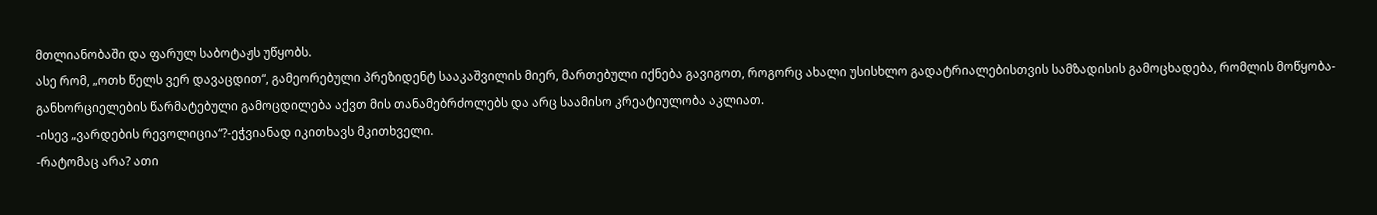მთლიანობაში და ფარულ საბოტაჟს უწყობს.
ასე რომ, „ოთხ წელს ვერ დავაცდით“, გამეორებული პრეზიდენტ სააკაშვილის მიერ, მართებული იქნება გავიგოთ, როგორც ახალი უსისხლო გადატრიალებისთვის სამზადისის გამოცხადება, რომლის მოწყობა-განხორციელების წარმატებული გამოცდილება აქვთ მის თანამებრძოლებს და არც საამისო კრეატიულობა აკლიათ.
-ისევ „ვარდების რევოლიცია“?-ეჭვიანად იკითხავს მკითხველი.
-რატომაც არა? ათი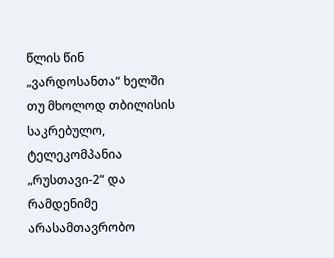წლის წინ „ვარდოსანთა“ ხელში თუ მხოლოდ თბილისის საკრებულო, ტელეკომპანია „რუსთავი-2“ და რამდენიმე არასამთავრობო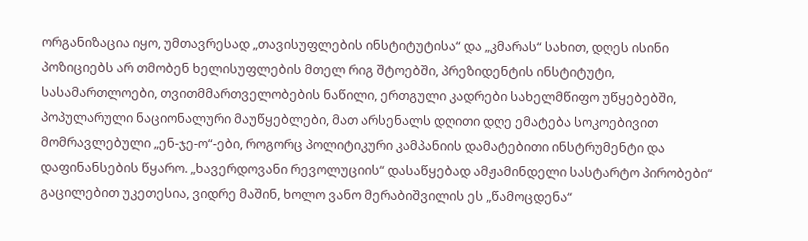ორგანიზაცია იყო, უმთავრესად „თავისუფლების ინსტიტუტისა“ და „კმარას“ სახით, დღეს ისინი პოზიციებს არ თმობენ ხელისუფლების მთელ რიგ შტოებში, პრეზიდენტის ინსტიტუტი, სასამართლოები, თვითმმართველობების ნაწილი, ერთგული კადრები სახელმწიფო უწყებებში, პოპულარული ნაციონალური მაუწყებლები, მათ არსენალს დღითი დღე ემატება სოკოებივით მომრავლებული „ენ-ჯე-ო“-ები, როგორც პოლიტიკური კამპანიის დამატებითი ინსტრუმენტი და დაფინანსების წყარო. „ხავერდოვანი რევოლუციის“ დასაწყებად ამჟამინდელი სასტარტო პირობები“ გაცილებით უკეთესია, ვიდრე მაშინ, ხოლო ვანო მერაბიშვილის ეს „წამოცდენა“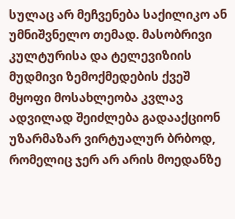სულაც არ მეჩვენება საქილიკო ან უმნიშვნელო თემად. მასობრივი კულტურისა და ტელევიზიის მუდმივი ზემოქმედების ქვეშ მყოფი მოსახლეობა კვლავ ადვილად შეიძლება გადააქციონ უზარმაზარ ვირტუალურ ბრბოდ, რომელიც ჯერ არ არის მოედანზე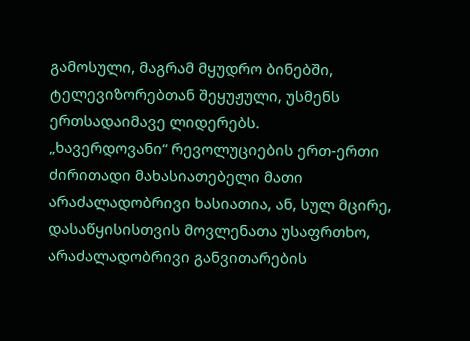გამოსული, მაგრამ მყუდრო ბინებში, ტელევიზორებთან შეყუჟული, უსმენს ერთსადაიმავე ლიდერებს.
„ხავერდოვანი“ რევოლუციების ერთ-ერთი ძირითადი მახასიათებელი მათი არაძალადობრივი ხასიათია, ან, სულ მცირე, დასაწყისისთვის მოვლენათა უსაფრთხო, არაძალადობრივი განვითარების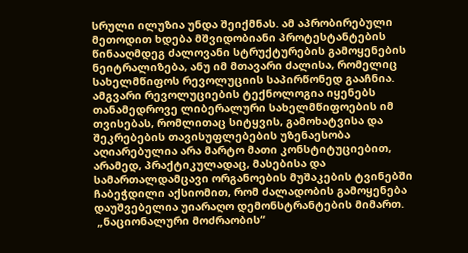სრული ილუზია უნდა შეიქმნას. ამ აპრობირებული მეთოდით ხდება მშვიდობიანი პროტესტანტების წინააღმდეგ ძალოვანი სტრუქტურების გამოყენების ნეიტრალიზება, ანუ იმ მთავარი ძალისა, რომელიც სახელმწიფოს რევოლუციის საპირწონედ გააჩნია. ამგვარი რევოლუციების ტექნოლოგია იყენებს თანამედროვე ლიბერალური სახელმწიფოების იმ თვისებას, რომლითაც სიტყვის, გამოხატვისა და შეკრებების თავისუფლებების უზენაესობა აღიარებულია არა მარტო მათი კონსტიტუციებით, არამედ, პრაქტიკულადაც, მასებისა და სამართალდამცავი ორგანოების მუშაკების ტვინებში ჩაბეჭდილი აქსიომით, რომ ძალადობის გამოყენება დაუშვებელია უიარაღო დემონსტრანტების მიმართ.
 „ნაციონალური მოძრაობის“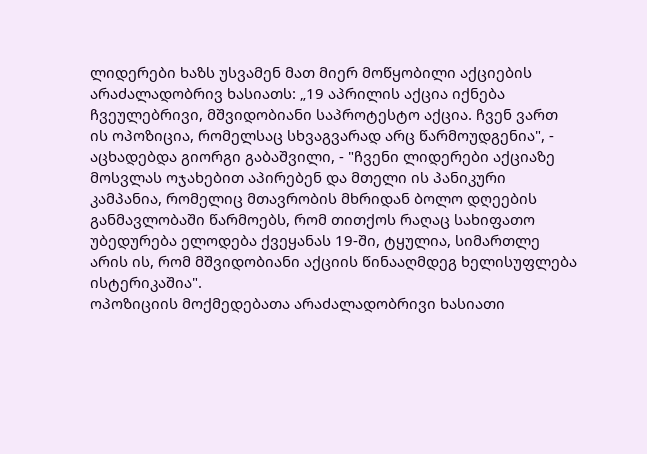ლიდერები ხაზს უსვამენ მათ მიერ მოწყობილი აქციების არაძალადობრივ ხასიათს: „19 აპრილის აქცია იქნება ჩვეულებრივი, მშვიდობიანი საპროტესტო აქცია. ჩვენ ვართ ის ოპოზიცია, რომელსაც სხვაგვარად არც წარმოუდგენია", - აცხადებდა გიორგი გაბაშვილი, - "ჩვენი ლიდერები აქციაზე მოსვლას ოჯახებით აპირებენ და მთელი ის პანიკური კამპანია, რომელიც მთავრობის მხრიდან ბოლო დღეების განმავლობაში წარმოებს, რომ თითქოს რაღაც სახიფათო უბედურება ელოდება ქვეყანას 19-ში, ტყულია, სიმართლე არის ის, რომ მშვიდობიანი აქციის წინააღმდეგ ხელისუფლება ისტერიკაშია".
ოპოზიციის მოქმედებათა არაძალადობრივი ხასიათი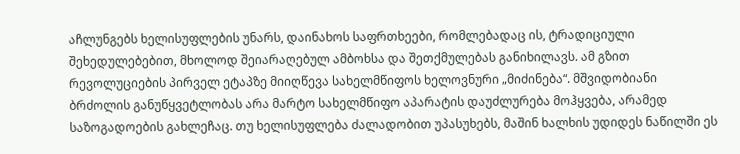აჩლუნგებს ხელისუფლების უნარს, დაინახოს საფრთხეები, რომლებადაც ის, ტრადიციული შეხედულებებით, მხოლოდ შეიარაღებულ ამბოხსა და შეთქმულებას განიხილავს. ამ გზით რევოლუციების პირველ ეტაპზე მიიღწევა სახელმწიფოს ხელოვნური „მიძინება“. მშვიდობიანი ბრძოლის განუწყვეტლობას არა მარტო სახელმწიფო აპარატის დაუძლურება მოჰყვება, არამედ საზოგადოების გახლეჩაც. თუ ხელისუფლება ძალადობით უპასუხებს, მაშინ ხალხის უდიდეს ნაწილში ეს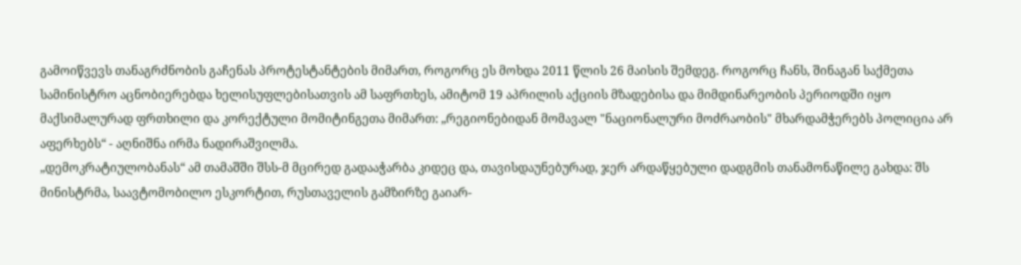გამოიწვევს თანაგრძნობის გაჩენას პროტესტანტების მიმართ, როგორც ეს მოხდა 2011 წლის 26 მაისის შემდეგ. როგორც ჩანს, შინაგან საქმეთა სამინისტრო აცნობიერებდა ხელისუფლებისათვის ამ საფრთხეს, ამიტომ 19 აპრილის აქციის მზადებისა და მიმდინარეობის პერიოდში იყო მაქსიმალურად ფრთხილი და კორექტული მომიტინგეთა მიმართ: „რეგიონებიდან მომავალ "ნაციონალური მოძრაობის" მხარდამჭერებს პოლიცია არ აფერხებს“ - აღნიშნა ირმა ნადირაშვილმა.
„დემოკრატიულობანას“ ამ თამაშში შსს-მ მცირედ გადააჭარბა კიდეც და, თავისდაუნებურად, ჯერ არდაწყებული დადგმის თანამონაწილე გახდა: შს მინისტრმა, საავტომობილო ესკორტით, რუსთაველის გამზირზე გაიარ-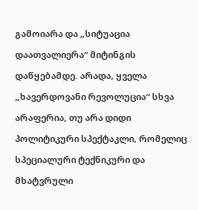გამოიარა და „სიტუაცია დაათვალიერა“ მიტინგის დაწყებამდე. არადა, ყველა „ხავერდოვანი რევოლუცია“ სხვა არაფერია, თუ არა დიდი პოლიტიკური სპექტაკლი, რომელიც სპეციალური ტექნიკური და მხატვრული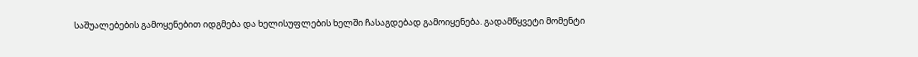საშუალებების გამოყენებით იდგმება და ხელისუფლების ხელში ჩასაგდებად გამოიყენება. გადამწყვეტი მომენტი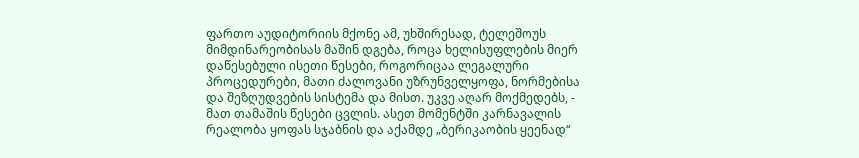ფართო აუდიტორიის მქონე ამ, უხშირესად, ტელეშოუს მიმდინარეობისას მაშინ დგება, როცა ხელისუფლების მიერ დაწესებული ისეთი წესები, როგორიცაა ლეგალური პროცედურები, მათი ძალოვანი უზრუნველყოფა, ნორმებისა და შეზღუდვების სისტემა და მისთ. უკვე აღარ მოქმედებს, - მათ თამაშის წესები ცვლის. ასეთ მომენტში კარნავალის რეალობა ყოფას სჯაბნის და აქამდე „ბერიკაობის ყეენად“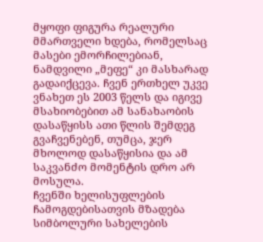მყოფი ფიგურა რეალური მმართველი ხდება, რომელსაც მასები ემორჩილებიან, ნამდვილი „მეფე“ კი მასხარად გადაიქცევა. ჩვენ ერთხელ უკვე ვნახეთ ეს 2003 წელს და იგივე მსახიობებით ამ სანახაობის დასაწყისს ათი წლის შემდეგ გვაჩვენებენ, თუმცა, ჯერ მხოლოდ დასაწყისია და ამ საკვანძო მომენტის დრო არ მოსულა.
ჩვენში ხელისუფლების ჩამოგდებისათვის მზადება სიმბოლური სახელების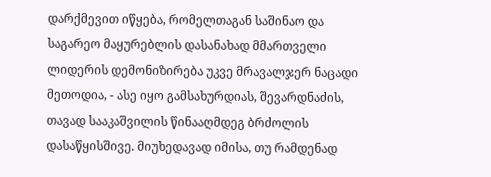დარქმევით იწყება, რომელთაგან საშინაო და საგარეო მაყურებლის დასანახად მმართველი ლიდერის დემონიზირება უკვე მრავალჯერ ნაცადი მეთოდია, - ასე იყო გამსახურდიას, შევარდნაძის, თავად სააკაშვილის წინააღმდეგ ბრძოლის დასაწყისშივე. მიუხედავად იმისა, თუ რამდენად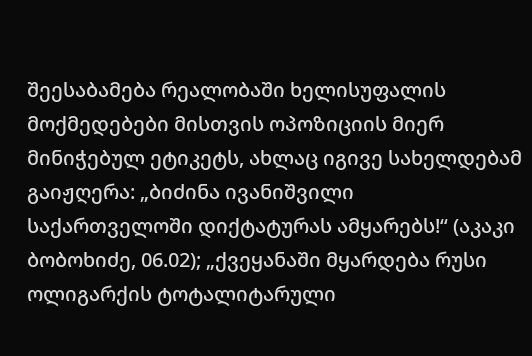შეესაბამება რეალობაში ხელისუფალის მოქმედებები მისთვის ოპოზიციის მიერ მინიჭებულ ეტიკეტს, ახლაც იგივე სახელდებამ გაიჟღერა: „ბიძინა ივანიშვილი საქართველოში დიქტატურას ამყარებს!“ (აკაკი ბობოხიძე, 06.02); „ქვეყანაში მყარდება რუსი ოლიგარქის ტოტალიტარული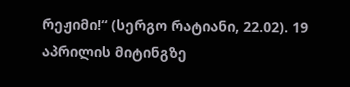რეჟიმი!“ (სერგო რატიანი, 22.02). 19 აპრილის მიტინგზე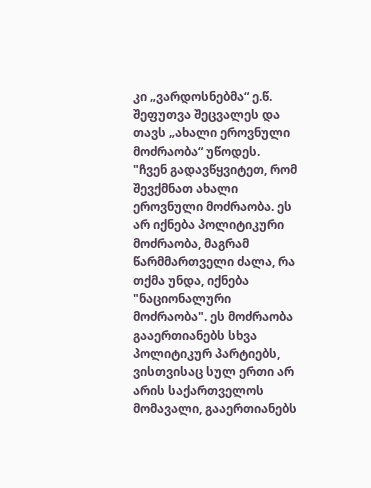კი „ვარდოსნებმა“ ე.წ. შეფუთვა შეცვალეს და თავს „ახალი ეროვნული მოძრაობა“ უწოდეს.
"ჩვენ გადავწყვიტეთ, რომ შევქმნათ ახალი ეროვნული მოძრაობა. ეს არ იქნება პოლიტიკური მოძრაობა, მაგრამ წარმმართველი ძალა, რა თქმა უნდა, იქნება "ნაციონალური მოძრაობა". ეს მოძრაობა გააერთიანებს სხვა პოლიტიკურ პარტიებს, ვისთვისაც სულ ერთი არ არის საქართველოს მომავალი, გააერთიანებს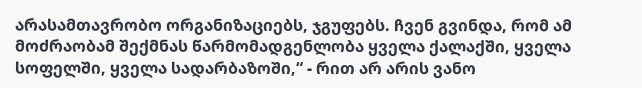არასამთავრობო ორგანიზაციებს, ჯგუფებს. ჩვენ გვინდა, რომ ამ მოძრაობამ შექმნას წარმომადგენლობა ყველა ქალაქში, ყველა სოფელში, ყველა სადარბაზოში,“ - რით არ არის ვანო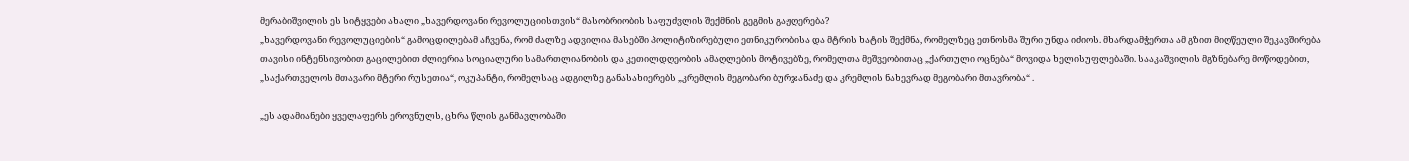მერაბიშვილის ეს სიტყვები ახალი „ხავერდოვანი რევოლუციისთვის“ მასობრიობის საფუძვლის შექმნის გეგმის გაჟღერება?
„ხავერდოვანი რევოლუციების“ გამოცდილებამ აჩვენა, რომ ძალზე ადვილია მასებში პოლიტიზირებული ეთნიკურობისა და მტრის ხატის შექმნა, რომელზეც ეთნოსმა შური უნდა იძიოს. მხარდამჭერთა ამ გზით მიღწეული შეკავშირება თავისი ინტენსივობით გაცილებით ძლიერია სოციალური სამართლიანობის და კეთილდღეობის ამაღლების მოტივებზე, რომელთა მეშვეობითაც „ქართული ოცნება“ მოვიდა ხელისუფლებაში. სააკაშვილის მგზნებარე მოწოდებით, „საქართველოს მთავარი მტერი რუსეთია“, ოკუპანტი, რომელსაც ადგილზე განასახიერებს „კრემლის მეგობარი ბურჯანაძე და კრემლის ნახევრად მეგობარი მთავრობა“ .

„ეს ადამიანები ყველაფერს ეროვნულს, ცხრა წლის განმავლობაში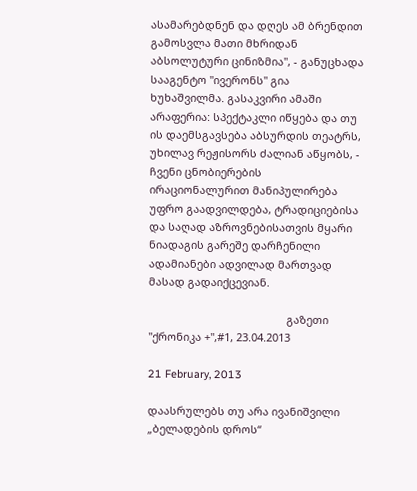ასამარებდნენ და დღეს ამ ბრენდით გამოსვლა მათი მხრიდან აბსოლუტური ცინიზმია", - განუცხადა სააგენტო "ივერონს" გია ხუხაშვილმა. გასაკვირი ამაში არაფერია: სპექტაკლი იწყება და თუ ის დაემსგავსება აბსურდის თეატრს, უხილავ რეჟისორს ძალიან აწყობს, - ჩვენი ცნობიერების ირაციონალურით მანიპულირება უფრო გაადვილდება, ტრადიციებისა და საღად აზროვნებისათვის მყარი ნიადაგის გარეშე დარჩენილი ადამიანები ადვილად მართვად მასად გადაიქცევიან.

                                              გაზეთი "ქრონიკა +",#1, 23.04.2013

21 February, 2013

დაასრულებს თუ არა ივანიშვილი „ბელადების დროს“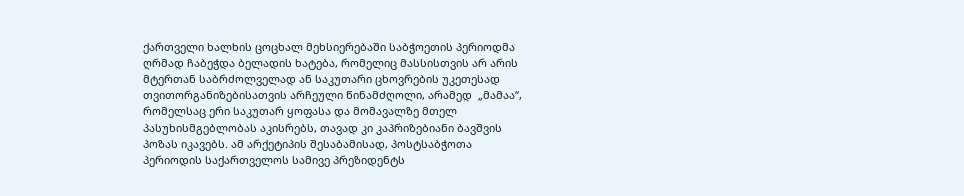ქართველი ხალხის ცოცხალ მეხსიერებაში საბჭოეთის პერიოდმა ღრმად ჩაბეჭდა ბელადის ხატება, რომელიც მასსისთვის არ არის მტერთან საბრძოლველად ან საკუთარი ცხოვრების უკეთესად თვითორგანიზებისათვის არჩეული წინამძღოლი, არამედ  „მამაა“, რომელსაც ერი საკუთარ ყოფასა და მომავალზე მთელ პასუხისმგებლობას აკისრებს, თავად კი კაპრიზებიანი ბავშვის პოზას იკავებს. ამ არქეტიპის შესაბამისად, პოსტსაბჭოთა პერიოდის საქართველოს სამივე პრეზიდენტს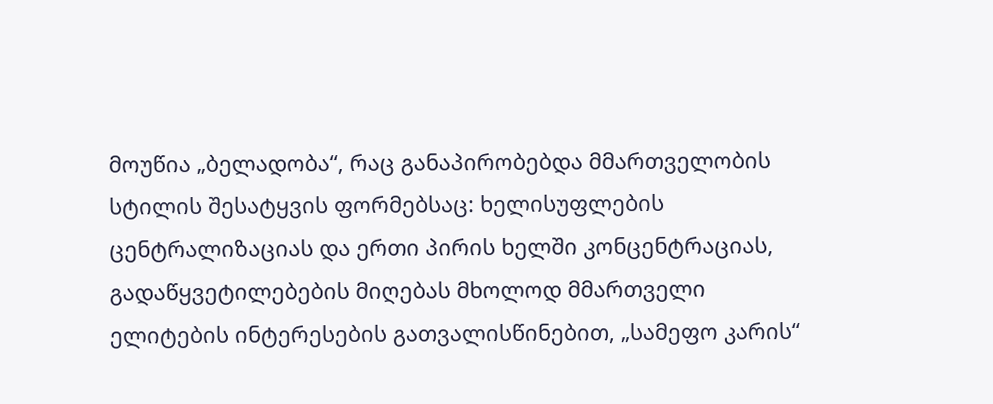მოუწია „ბელადობა“, რაც განაპირობებდა მმართველობის სტილის შესატყვის ფორმებსაც: ხელისუფლების ცენტრალიზაციას და ერთი პირის ხელში კონცენტრაციას, გადაწყვეტილებების მიღებას მხოლოდ მმართველი ელიტების ინტერესების გათვალისწინებით, „სამეფო კარის“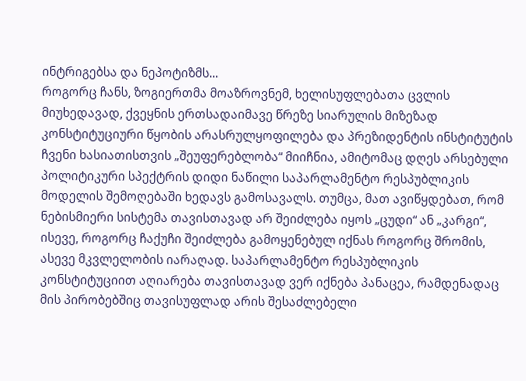ინტრიგებსა და ნეპოტიზმს...
როგორც ჩანს, ზოგიერთმა მოაზროვნემ, ხელისუფლებათა ცვლის მიუხედავად, ქვეყნის ერთსადაიმავე წრეზე სიარულის მიზეზად კონსტიტუციური წყობის არასრულყოფილება და პრეზიდენტის ინსტიტუტის ჩვენი ხასიათისთვის „შეუფერებლობა“ მიიჩნია, ამიტომაც დღეს არსებული პოლიტიკური სპექტრის დიდი ნაწილი საპარლამენტო რესპუბლიკის მოდელის შემოღებაში ხედავს გამოსავალს. თუმცა, მათ ავიწყდებათ, რომ ნებისმიერი სისტემა თავისთავად არ შეიძლება იყოს „ცუდი“ ან „კარგი“, ისევე, როგორც ჩაქუჩი შეიძლება გამოყენებულ იქნას როგორც შრომის, ასევე მკვლელობის იარაღად. საპარლამენტო რესპუბლიკის კონსტიტუციით აღიარება თავისთავად ვერ იქნება პანაცეა, რამდენადაც მის პირობებშიც თავისუფლად არის შესაძლებელი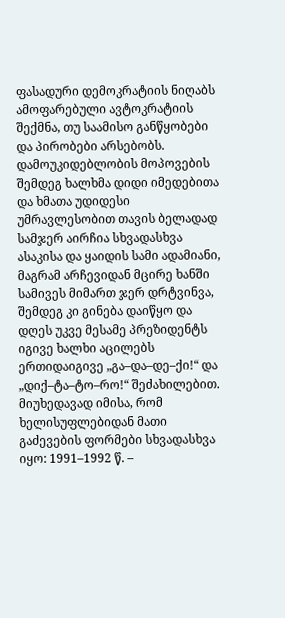ფასადური დემოკრატიის ნიღაბს ამოფარებული ავტოკრატიის შექმნა, თუ საამისო განწყობები და პირობები არსებობს.
დამოუკიდებლობის მოპოვების შემდეგ ხალხმა დიდი იმედებითა და ხმათა უდიდესი უმრავლესობით თავის ბელადად სამჯერ აირჩია სხვადასხვა ასაკისა და ყაიდის სამი ადამიანი, მაგრამ არჩევიდან მცირე ხანში სამივეს მიმართ ჯერ დრტვინვა, შემდეგ კი გინება დაიწყო და დღეს უკვე მესამე პრეზიდენტს იგივე ხალხი აცილებს ერთიდაიგივე „გა–და–დე–ქი!“ და „დიქ–ტა–ტო–რო!“ შეძახილებით. მიუხედავად იმისა, რომ ხელისუფლებიდან მათი გაძევების ფორმები სხვადასხვა იყო: 1991–1992 წ. –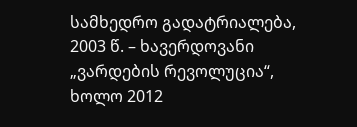სამხედრო გადატრიალება, 2003 წ. – ხავერდოვანი „ვარდების რევოლუცია“, ხოლო 2012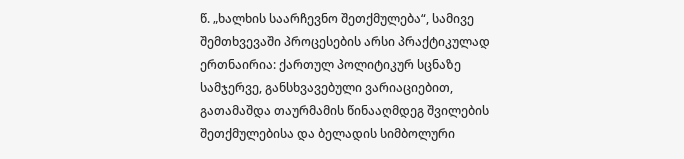წ. „ხალხის საარჩევნო შეთქმულება“, სამივე შემთხვევაში პროცესების არსი პრაქტიკულად ერთნაირია: ქართულ პოლიტიკურ სცნაზე სამჯერვე, განსხვავებული ვარიაციებით, გათამაშდა თაურმამის წინააღმდეგ შვილების შეთქმულებისა და ბელადის სიმბოლური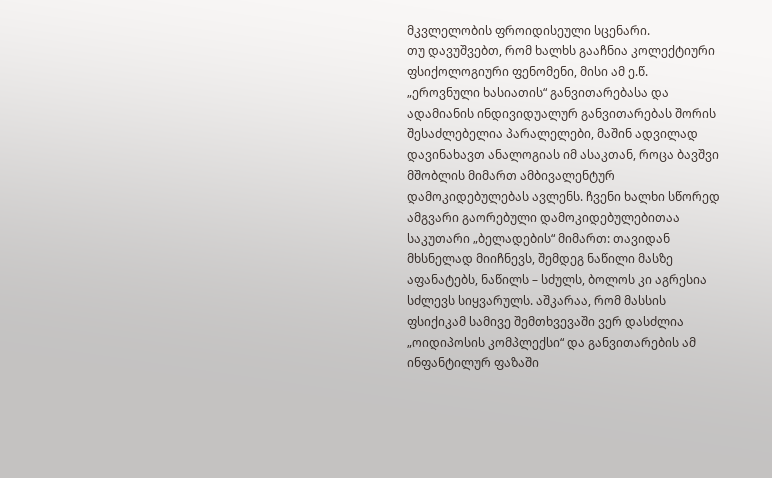მკვლელობის ფროიდისეული სცენარი.
თუ დავუშვებთ, რომ ხალხს გააჩნია კოლექტიური ფსიქოლოგიური ფენომენი, მისი ამ ე.წ. „ეროვნული ხასიათის“ განვითარებასა და ადამიანის ინდივიდუალურ განვითარებას შორის შესაძლებელია პარალელები, მაშინ ადვილად დავინახავთ ანალოგიას იმ ასაკთან, როცა ბავშვი მშობლის მიმართ ამბივალენტურ დამოკიდებულებას ავლენს. ჩვენი ხალხი სწორედ ამგვარი გაორებული დამოკიდებულებითაა საკუთარი „ბელადების“ მიმართ: თავიდან მხსნელად მიიჩნევს, შემდეგ ნაწილი მასზე აფანატებს, ნაწილს – სძულს, ბოლოს კი აგრესია სძლევს სიყვარულს. აშკარაა, რომ მასსის ფსიქიკამ სამივე შემთხვევაში ვერ დასძლია „ოიდიპოსის კომპლექსი“ და განვითარების ამ ინფანტილურ ფაზაში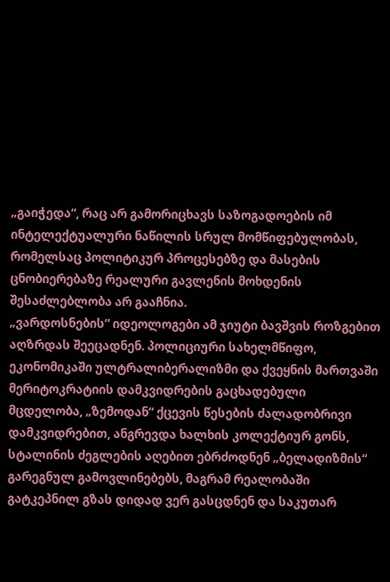„გაიჭედა“, რაც არ გამორიცხავს საზოგადოების იმ ინტელექტუალური ნაწილის სრულ მომწიფებულობას, რომელსაც პოლიტიკურ პროცესებზე და მასების ცნობიერებაზე რეალური გავლენის მოხდენის შესაძლებლობა არ გააჩნია.
„ვარდოსნების“ იდეოლოგები ამ ჯიუტი ბავშვის როზგებით აღზრდას შეეცადნენ. პოლიციური სახელმწიფო, ეკონომიკაში ულტრალიბერალიზმი და ქვეყნის მართვაში მერიტოკრატიის დამკვიდრების გაცხადებული მცდელობა, „ზემოდან“ ქცევის წესების ძალადობრივი დამკვიდრებით, ანგრევდა ხალხის კოლექტიურ გონს, სტალინის ძეგლების აღებით ებრძოდნენ „ბელადიზმის“ გარეგნულ გამოვლინებებს, მაგრამ რეალობაში გატკეპნილ გზას დიდად ვერ გასცდნენ და საკუთარ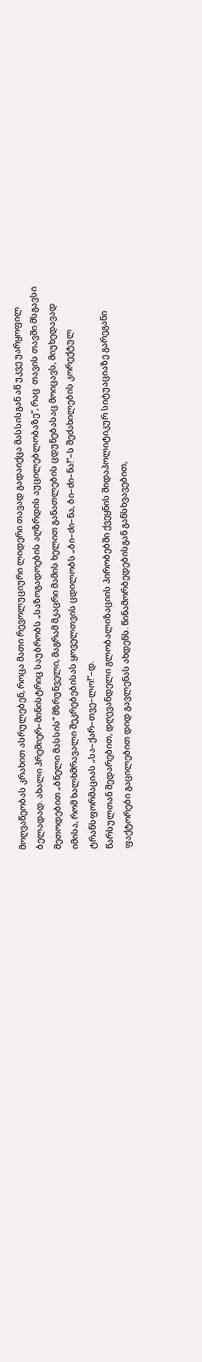მოღვაწეობას კრახით ასრულებენ, როცა მათი რევოლუციური ლიდერი თავად გადაიქცა მასსისგან აწ უკვე უარყოფილ ბელადად. ახალი პრემიერ–მინისტრიც საუბრობს „საზოგადოების აღზრდის აუცილებლობაზე“, რაც  თავის თავში მსგავსი მეთოდებით „ბნელი მასსის“ მზრუნველი, მაგრამ მკაცრი მამის ხელით განათლების ცდუნებასაც მოიცავს, მიუხედავად იმისა, რომ ხალხმრავალი შეკრებებისას ყოველთვის ცდილობს „ბი–ძი–ნა, ბი–ძი–ნა!“–ს შეძახილების კორექტულ ტრანსფორმაციას „სა–ქარ–თვე–ლო!“–დ.
წარსულთან შედარებით, დღევანდელი გლობალიზაციის პირობებში ქვეყნის შიდაპოლიტიკურ სიტუაციაზე გარეგანი ფაქტორები გაცილებით დიდ გავლენას ახდენს. წინამორბედებისგან განსხვავებით,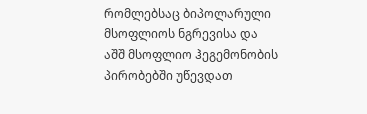რომლებსაც ბიპოლარული მსოფლიოს ნგრევისა და აშშ მსოფლიო ჰეგემონობის პირობებში უწევდათ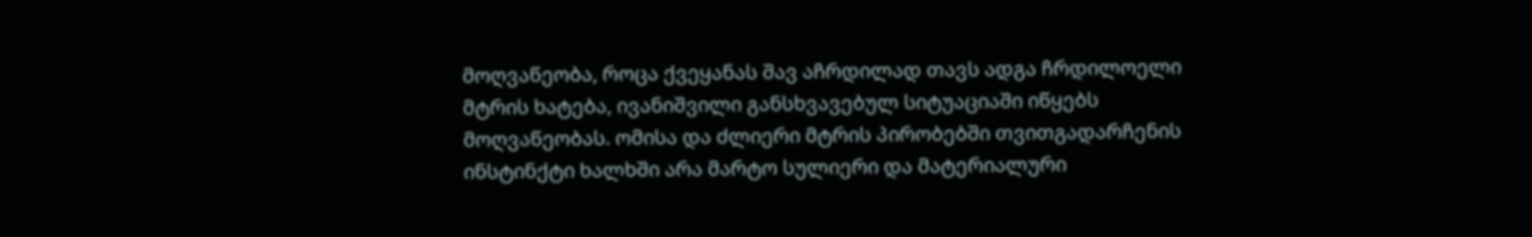მოღვაწეობა, როცა ქვეყანას შავ აჩრდილად თავს ადგა ჩრდილოელი მტრის ხატება, ივანიშვილი განსხვავებულ სიტუაციაში იწყებს მოღვაწეობას. ომისა და ძლიერი მტრის პირობებში თვითგადარჩენის ინსტინქტი ხალხში არა მარტო სულიერი და მატერიალური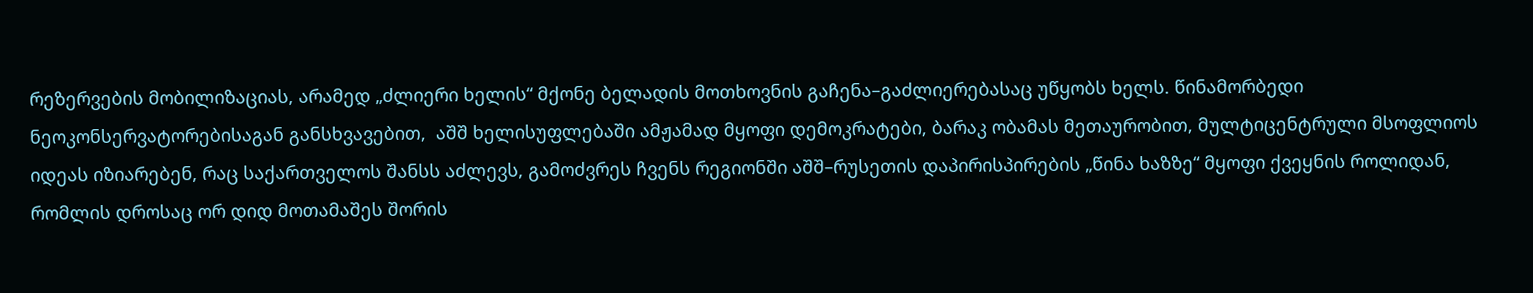რეზერვების მობილიზაციას, არამედ „ძლიერი ხელის“ მქონე ბელადის მოთხოვნის გაჩენა–გაძლიერებასაც უწყობს ხელს. წინამორბედი ნეოკონსერვატორებისაგან განსხვავებით,  აშშ ხელისუფლებაში ამჟამად მყოფი დემოკრატები, ბარაკ ობამას მეთაურობით, მულტიცენტრული მსოფლიოს იდეას იზიარებენ, რაც საქართველოს შანსს აძლევს, გამოძვრეს ჩვენს რეგიონში აშშ–რუსეთის დაპირისპირების „წინა ხაზზე“ მყოფი ქვეყნის როლიდან, რომლის დროსაც ორ დიდ მოთამაშეს შორის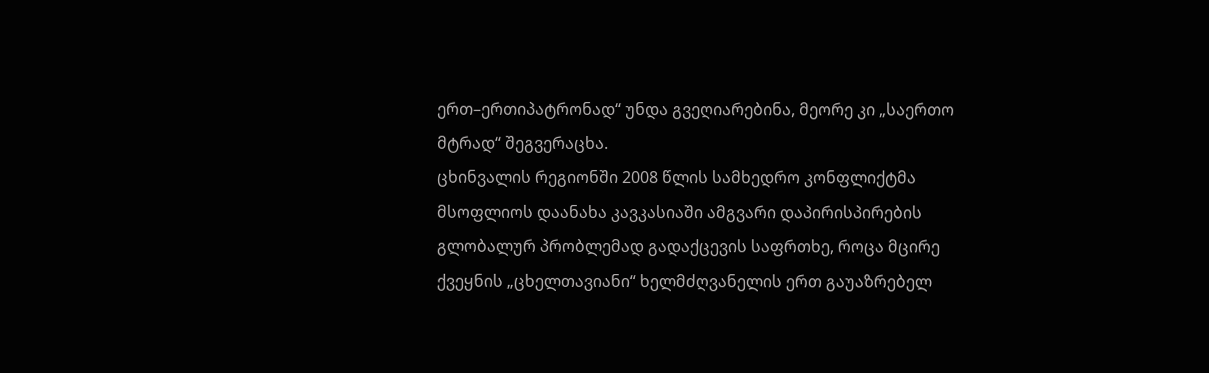ერთ–ერთიპატრონად“ უნდა გვეღიარებინა, მეორე კი „საერთო მტრად“ შეგვერაცხა.
ცხინვალის რეგიონში 2008 წლის სამხედრო კონფლიქტმა მსოფლიოს დაანახა კავკასიაში ამგვარი დაპირისპირების გლობალურ პრობლემად გადაქცევის საფრთხე, როცა მცირე ქვეყნის „ცხელთავიანი“ ხელმძღვანელის ერთ გაუაზრებელ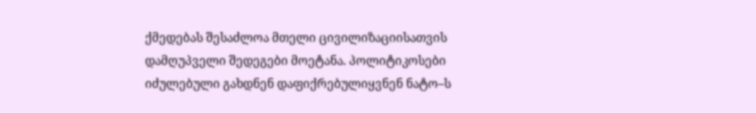ქმედებას შესაძლოა მთელი ცივილიზაციისათვის დამღუპველი შედეგები მოეტანა. პოლიტიკოსები იძულებული გახდნენ დაფიქრებულიყვნენ ნატო–ს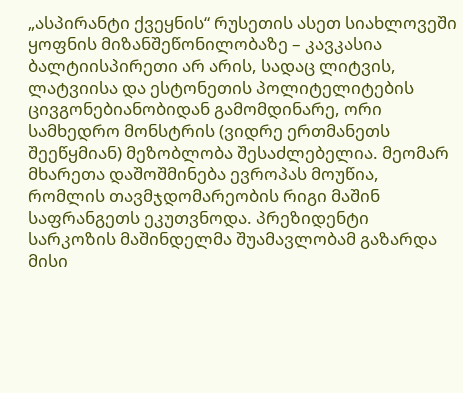„ასპირანტი ქვეყნის“ რუსეთის ასეთ სიახლოვეში ყოფნის მიზანშეწონილობაზე – კავკასია ბალტიისპირეთი არ არის, სადაც ლიტვის, ლატვიისა და ესტონეთის პოლიტელიტების ცივგონებიანობიდან გამომდინარე, ორი სამხედრო მონსტრის (ვიდრე ერთმანეთს შეეწყმიან) მეზობლობა შესაძლებელია. მეომარ მხარეთა დაშოშმინება ევროპას მოუწია, რომლის თავმჯდომარეობის რიგი მაშინ საფრანგეთს ეკუთვნოდა. პრეზიდენტი სარკოზის მაშინდელმა შუამავლობამ გაზარდა მისი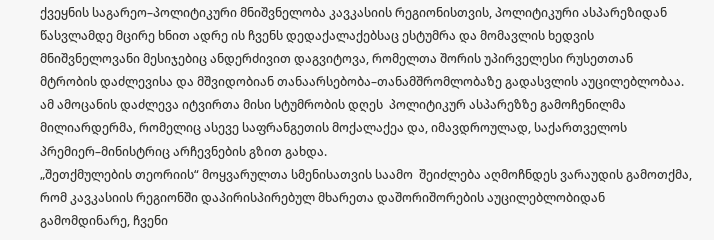ქვეყნის საგარეო–პოლიტიკური მნიშვნელობა კავკასიის რეგიონისთვის, პოლიტიკური ასპარეზიდან წასვლამდე მცირე ხნით ადრე ის ჩვენს დედაქალაქებსაც ესტუმრა და მომავლის ხედვის მნიშვნელოვანი მესიჯებიც ანდერძივით დაგვიტოვა, რომელთა შორის უპირველესი რუსეთთან მტრობის დაძლევისა და მშვიდობიან თანაარსებობა–თანამშრომლობაზე გადასვლის აუცილებლობაა. ამ ამოცანის დაძლევა იტვირთა მისი სტუმრობის დღეს  პოლიტიკურ ასპარეზზე გამოჩენილმა მილიარდერმა, რომელიც ასევე საფრანგეთის მოქალაქეა და, იმავდროულად, საქართველოს პრემიერ–მინისტრიც არჩევნების გზით გახდა.
„შეთქმულების თეორიის“ მოყვარულთა სმენისათვის საამო  შეიძლება აღმოჩნდეს ვარაუდის გამოთქმა, რომ კავკასიის რეგიონში დაპირისპირებულ მხარეთა დაშორიშორების აუცილებლობიდან გამომდინარე, ჩვენი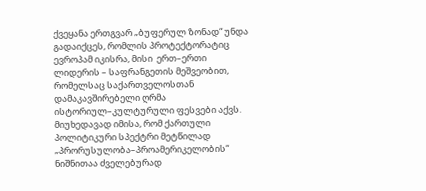ქვეყანა ერთგვარ „ბუფერულ ზონად“ უნდა გადაიქცეს, რომლის პროტექტორატიც ევროპამ იკისრა, მისი  ერთ–ერთი ლიდერის – საფრანგეთის მეშვეობით, რომელსაც საქართველოსთან დამაკავშირებელი ღრმა ისტორიულ–კულტურული ფესვები აქვს. მიუხედავად იმისა, რომ ქართული პოლიტიკური სპექტრი მეტწილად „პრორუსულობა–პროამერიკელობის“ ნიშნითაა ძველებურად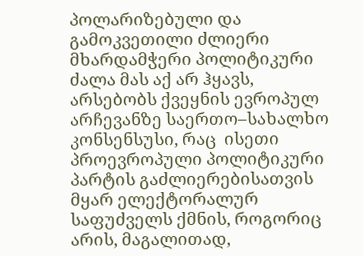პოლარიზებული და გამოკვეთილი ძლიერი მხარდამჭერი პოლიტიკური ძალა მას აქ არ ჰყავს, არსებობს ქვეყნის ევროპულ არჩევანზე საერთო–სახალხო კონსენსუსი, რაც  ისეთი პროევროპული პოლიტიკური პარტის გაძლიერებისათვის მყარ ელექტორალურ საფუძველს ქმნის, როგორიც არის, მაგალითად,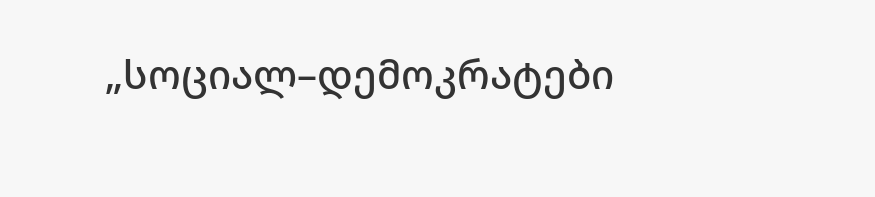„სოციალ–დემოკრატები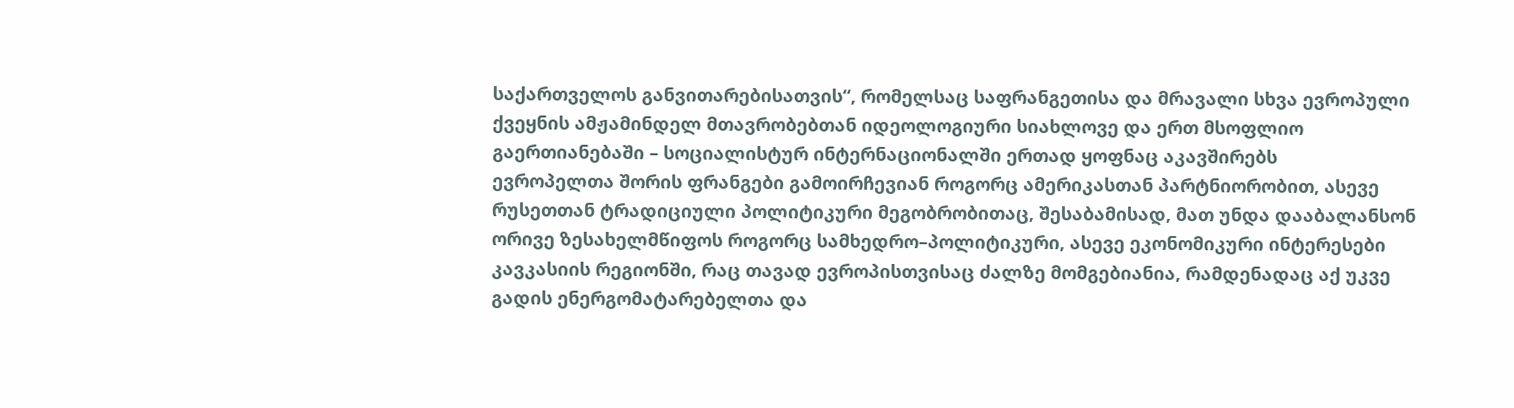საქართველოს განვითარებისათვის“, რომელსაც საფრანგეთისა და მრავალი სხვა ევროპული ქვეყნის ამჟამინდელ მთავრობებთან იდეოლოგიური სიახლოვე და ერთ მსოფლიო გაერთიანებაში – სოციალისტურ ინტერნაციონალში ერთად ყოფნაც აკავშირებს
ევროპელთა შორის ფრანგები გამოირჩევიან როგორც ამერიკასთან პარტნიორობით, ასევე რუსეთთან ტრადიციული პოლიტიკური მეგობრობითაც, შესაბამისად, მათ უნდა დააბალანსონ ორივე ზესახელმწიფოს როგორც სამხედრო–პოლიტიკური, ასევე ეკონომიკური ინტერესები კავკასიის რეგიონში, რაც თავად ევროპისთვისაც ძალზე მომგებიანია, რამდენადაც აქ უკვე გადის ენერგომატარებელთა და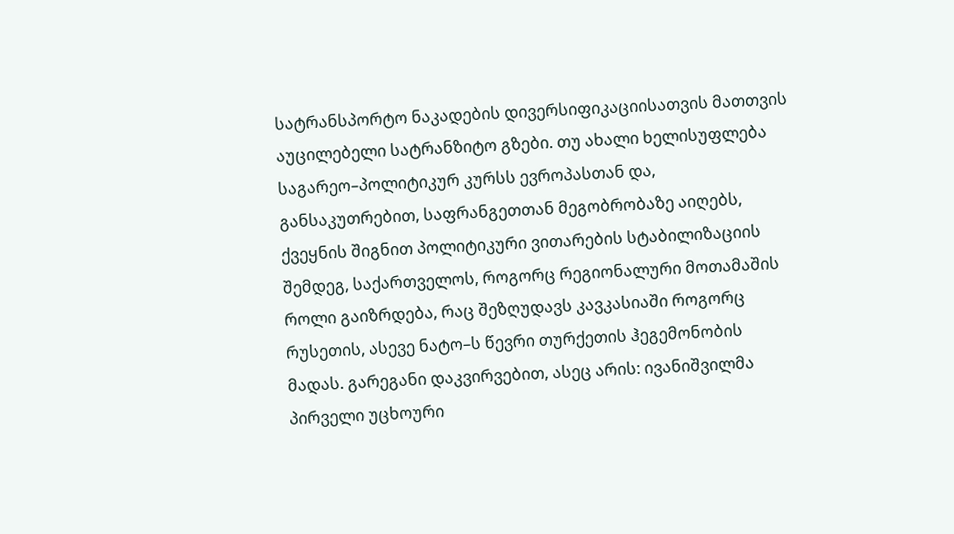სატრანსპორტო ნაკადების დივერსიფიკაციისათვის მათთვის აუცილებელი სატრანზიტო გზები. თუ ახალი ხელისუფლება საგარეო–პოლიტიკურ კურსს ევროპასთან და, განსაკუთრებით, საფრანგეთთან მეგობრობაზე აიღებს, ქვეყნის შიგნით პოლიტიკური ვითარების სტაბილიზაციის შემდეგ, საქართველოს, როგორც რეგიონალური მოთამაშის როლი გაიზრდება, რაც შეზღუდავს კავკასიაში როგორც რუსეთის, ასევე ნატო–ს წევრი თურქეთის ჰეგემონობის მადას. გარეგანი დაკვირვებით, ასეც არის: ივანიშვილმა პირველი უცხოური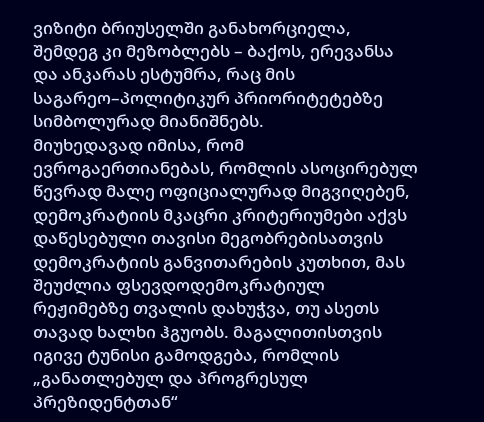ვიზიტი ბრიუსელში განახორციელა, შემდეგ კი მეზობლებს – ბაქოს, ერევანსა და ანკარას ესტუმრა, რაც მის საგარეო–პოლიტიკურ პრიორიტეტებზე სიმბოლურად მიანიშნებს.
მიუხედავად იმისა, რომ ევროგაერთიანებას, რომლის ასოცირებულ წევრად მალე ოფიციალურად მიგვიღებენ, დემოკრატიის მკაცრი კრიტერიუმები აქვს დაწესებული თავისი მეგობრებისათვის დემოკრატიის განვითარების კუთხით, მას შეუძლია ფსევდოდემოკრატიულ რეჟიმებზე თვალის დახუჭვა, თუ ასეთს თავად ხალხი ჰგუობს. მაგალითისთვის იგივე ტუნისი გამოდგება, რომლის „განათლებულ და პროგრესულ პრეზიდენტთან“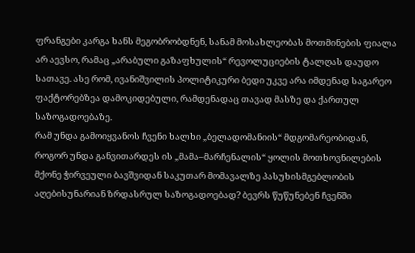ფრანგები კარგა ხანს მეგობრობდნენ, სანამ მოსახლეობას მოთმინების ფიალა არ აევსო, რამაც „არაბული გაზაფხულის“ რევოლუციების ტალღას დაუდო სათავე. ასე რომ, ივანიშვილის პოლიტიკური ბედი უკვე არა იმდენად საგარეო ფაქტორებზეა დამოკიდებული, რამდენადაც თავად მასზე და ქართულ საზოგადოებაზე.
რამ უნდა გამოიყვანოს ჩვენი ხალხი „ბელადომანიის“ მდგომარეობიდან, როგორ უნდა განვითარდეს ის „მამა–მარჩენალის“ ყოლის მოთხოვნილების მქონე ჭირვეული ბავშვიდან საკუთარ მომავალზე პასუხისმგებლობის აღებისუნარიან ზრდასრულ საზოგადოებად? ბევრს წუწუნებენ ჩვენში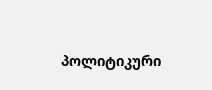პოლიტიკური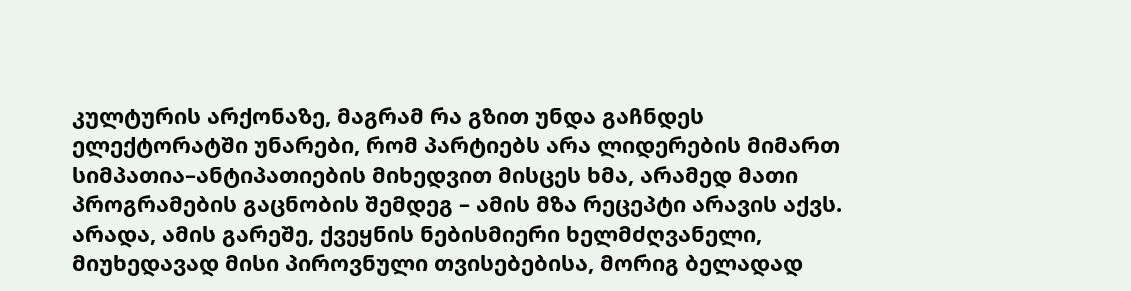კულტურის არქონაზე, მაგრამ რა გზით უნდა გაჩნდეს ელექტორატში უნარები, რომ პარტიებს არა ლიდერების მიმართ სიმპათია–ანტიპათიების მიხედვით მისცეს ხმა, არამედ მათი პროგრამების გაცნობის შემდეგ – ამის მზა რეცეპტი არავის აქვს. არადა, ამის გარეშე, ქვეყნის ნებისმიერი ხელმძღვანელი, მიუხედავად მისი პიროვნული თვისებებისა, მორიგ ბელადად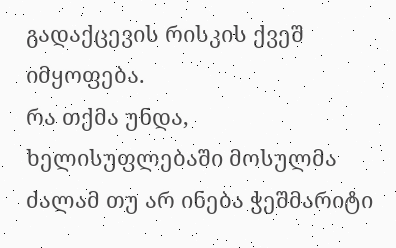გადაქცევის რისკის ქვეშ იმყოფება.
რა თქმა უნდა, ხელისუფლებაში მოსულმა ძალამ თუ არ ინება ჭეშმარიტი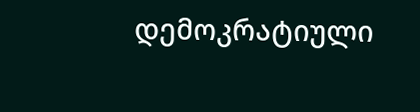დემოკრატიული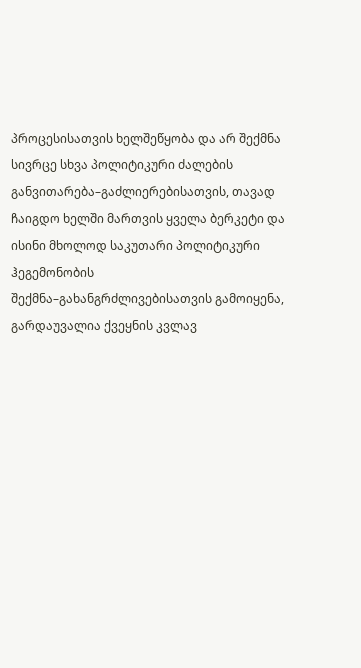პროცესისათვის ხელშეწყობა და არ შექმნა სივრცე სხვა პოლიტიკური ძალების განვითარება–გაძლიერებისათვის, თავად ჩაიგდო ხელში მართვის ყველა ბერკეტი და ისინი მხოლოდ საკუთარი პოლიტიკური ჰეგემონობის შექმნა–გახანგრძლივებისათვის გამოიყენა, გარდაუვალია ქვეყნის კვლავ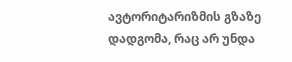ავტორიტარიზმის გზაზე დადგომა, რაც არ უნდა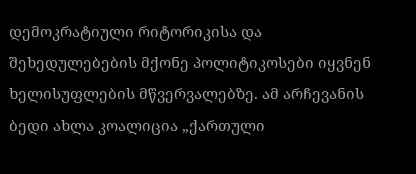დემოკრატიული რიტორიკისა და შეხედულებების მქონე პოლიტიკოსები იყვნენ ხელისუფლების მწვერვალებზე. ამ არჩევანის ბედი ახლა კოალიცია „ქართული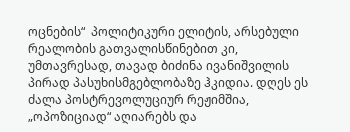ოცნების“  პოლიტიკური ელიტის, არსებული რეალობის გათვალისწინებით კი, უმთავრესად, თავად ბიძინა ივანიშვილის პირად პასუხისმგებლობაზე ჰკიდია. დღეს ეს ძალა პოსტრევოლუციურ რეჟიმშია, „ოპოზიციად“ აღიარებს და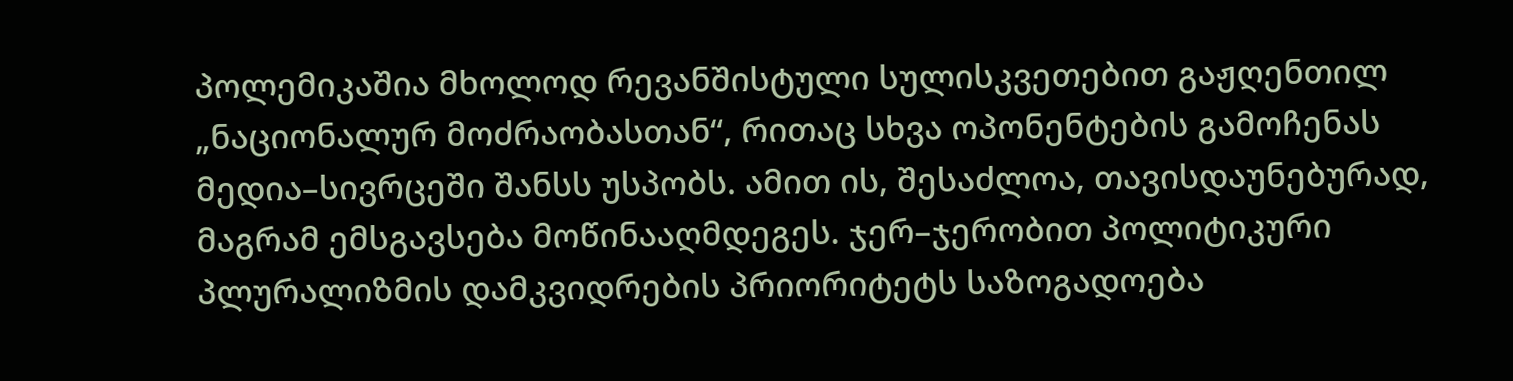პოლემიკაშია მხოლოდ რევანშისტული სულისკვეთებით გაჟღენთილ „ნაციონალურ მოძრაობასთან“, რითაც სხვა ოპონენტების გამოჩენას მედია–სივრცეში შანსს უსპობს. ამით ის, შესაძლოა, თავისდაუნებურად, მაგრამ ემსგავსება მოწინააღმდეგეს. ჯერ–ჯერობით პოლიტიკური პლურალიზმის დამკვიდრების პრიორიტეტს საზოგადოება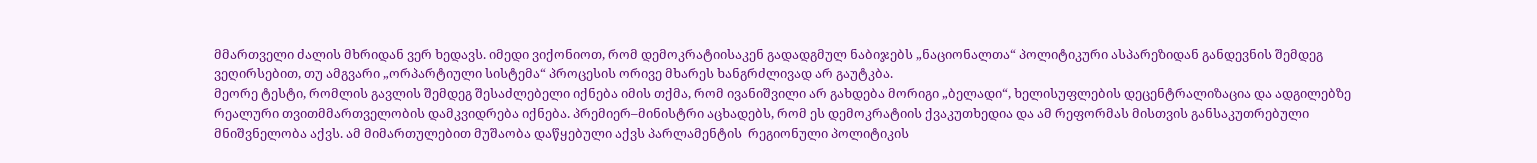მმართველი ძალის მხრიდან ვერ ხედავს. იმედი ვიქონიოთ, რომ დემოკრატიისაკენ გადადგმულ ნაბიჯებს „ნაციონალთა“ პოლიტიკური ასპარეზიდან განდევნის შემდეგ ვეღირსებით, თუ ამგვარი „ორპარტიული სისტემა“ პროცესის ორივე მხარეს ხანგრძლივად არ გაუტკბა.
მეორე ტესტი, რომლის გავლის შემდეგ შესაძლებელი იქნება იმის თქმა, რომ ივანიშვილი არ გახდება მორიგი „ბელადი“, ხელისუფლების დეცენტრალიზაცია და ადგილებზე რეალური თვითმმართველობის დამკვიდრება იქნება. პრემიერ–მინისტრი აცხადებს, რომ ეს დემოკრატიის ქვაკუთხედია და ამ რეფორმას მისთვის განსაკუთრებული მნიშვნელობა აქვს. ამ მიმართულებით მუშაობა დაწყებული აქვს პარლამენტის  რეგიონული პოლიტიკის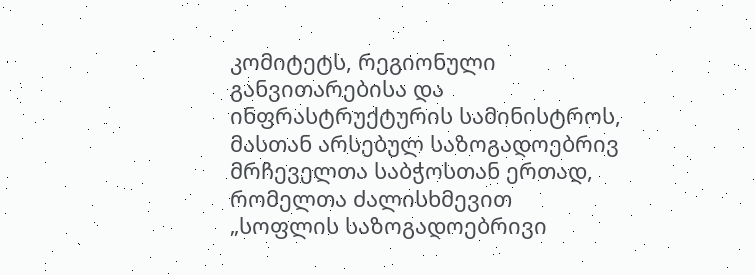კომიტეტს, რეგიონული განვითარებისა და ინფრასტრუქტურის სამინისტროს, მასთან არსებულ საზოგადოებრივ მრჩეველთა საბჭოსთან ერთად, რომელთა ძალისხმევით „სოფლის საზოგადოებრივი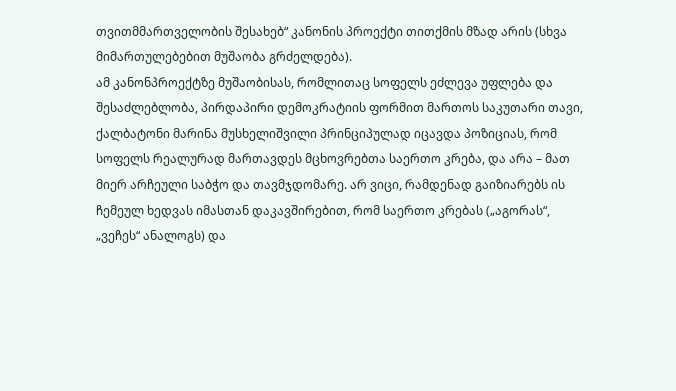თვითმმართველობის შესახებ“ კანონის პროექტი თითქმის მზად არის (სხვა მიმართულებებით მუშაობა გრძელდება).
ამ კანონპროექტზე მუშაობისას, რომლითაც სოფელს ეძლევა უფლება და შესაძლებლობა, პირდაპირი დემოკრატიის ფორმით მართოს საკუთარი თავი, ქალბატონი მარინა მუსხელიშვილი პრინციპულად იცავდა პოზიციას, რომ  სოფელს რეალურად მართავდეს მცხოვრებთა საერთო კრება, და არა – მათ მიერ არჩეული საბჭო და თავმჯდომარე. არ ვიცი, რამდენად გაიზიარებს ის ჩემეულ ხედვას იმასთან დაკავშირებით, რომ საერთო კრებას („აგორას“, „ვეჩეს“ ანალოგს) და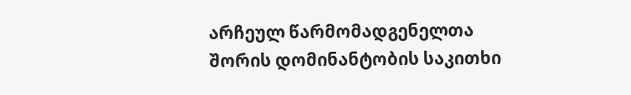არჩეულ წარმომადგენელთა შორის დომინანტობის საკითხი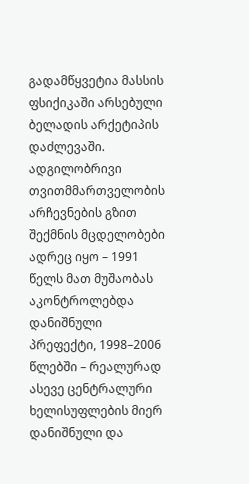გადამწყვეტია მასსის ფსიქიკაში არსებული ბელადის არქეტიპის დაძლევაში.
ადგილობრივი თვითმმართველობის არჩევნების გზით შექმნის მცდელობები ადრეც იყო – 1991 წელს მათ მუშაობას აკონტროლებდა დანიშნული პრეფექტი, 1998–2006 წლებში – რეალურად ასევე ცენტრალური ხელისუფლების მიერ დანიშნული და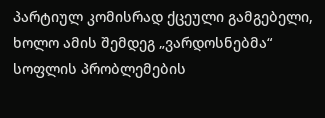პარტიულ კომისრად ქცეული გამგებელი, ხოლო ამის შემდეგ „ვარდოსნებმა“ სოფლის პრობლემების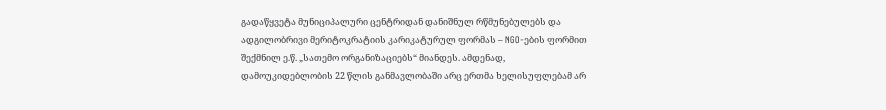გადაწყვეტა მუნიციპალური ცენტრიდან დანიშნულ რწმუნებულებს და ადგილობრივი მერიტოკრატიის კარიკატურულ ფორმას – NGO-ების ფორმით შექმნილ ე.წ. „სათემო ორგანიზაციებს“ მიანდეს. ამდენად, დამოუკიდებლობის 22 წლის განმავლობაში არც ერთმა ხელისუფლებამ არ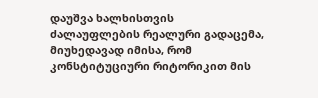დაუშვა ხალხისთვის ძალაუფლების რეალური გადაცემა, მიუხედავად იმისა, რომ კონსტიტუციური რიტორიკით მის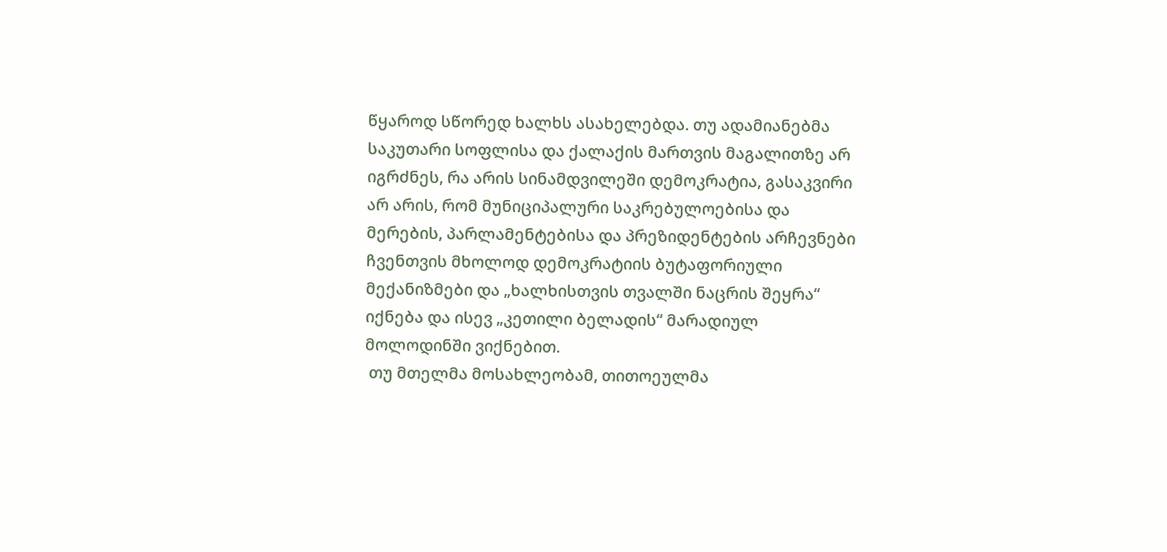წყაროდ სწორედ ხალხს ასახელებდა. თუ ადამიანებმა საკუთარი სოფლისა და ქალაქის მართვის მაგალითზე არ იგრძნეს, რა არის სინამდვილეში დემოკრატია, გასაკვირი არ არის, რომ მუნიციპალური საკრებულოებისა და მერების, პარლამენტებისა და პრეზიდენტების არჩევნები ჩვენთვის მხოლოდ დემოკრატიის ბუტაფორიული მექანიზმები და „ხალხისთვის თვალში ნაცრის შეყრა“ იქნება და ისევ „კეთილი ბელადის“ მარადიულ მოლოდინში ვიქნებით.
 თუ მთელმა მოსახლეობამ, თითოეულმა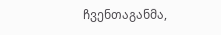ჩვენთაგანმა,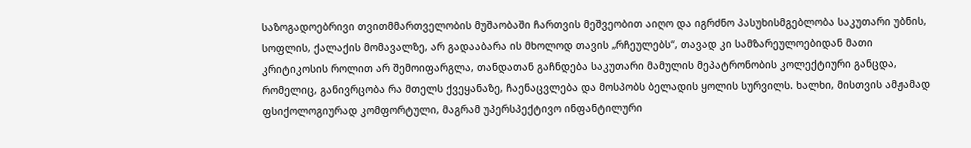საზოგადოებრივი თვითმმართველობის მუშაობაში ჩართვის მეშვეობით აიღო და იგრძნო პასუხისმგებლობა საკუთარი უბნის, სოფლის, ქალაქის მომავალზე, არ გადააბარა ის მხოლოდ თავის „რჩეულებს“, თავად კი სამზარეულოებიდან მათი კრიტიკოსის როლით არ შემოიფარგლა, თანდათან გაჩნდება საკუთარი მამულის მეპატრონობის კოლექტიური განცდა, რომელიც, განივრცობა რა მთელს ქვეყანაზე, ჩაენაცვლება და მოსპობს ბელადის ყოლის სურვილს. ხალხი, მისთვის ამჟამად ფსიქოლოგიურად კომფორტული, მაგრამ უპერსპექტივო ინფანტილური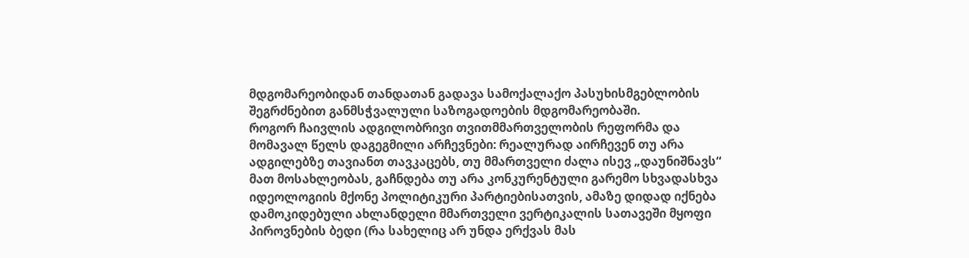მდგომარეობიდან თანდათან გადავა სამოქალაქო პასუხისმგებლობის შეგრძნებით განმსჭვალული საზოგადოების მდგომარეობაში.
როგორ ჩაივლის ადგილობრივი თვითმმართველობის რეფორმა და მომავალ წელს დაგეგმილი არჩევნები: რეალურად აირჩევენ თუ არა ადგილებზე თავიანთ თავკაცებს, თუ მმართველი ძალა ისევ „დაუნიშნავს“ მათ მოსახლეობას, გაჩნდება თუ არა კონკურენტული გარემო სხვადასხვა იდეოლოგიის მქონე პოლიტიკური პარტიებისათვის, ამაზე დიდად იქნება დამოკიდებული ახლანდელი მმართველი ვერტიკალის სათავეში მყოფი პიროვნების ბედი (რა სახელიც არ უნდა ერქვას მას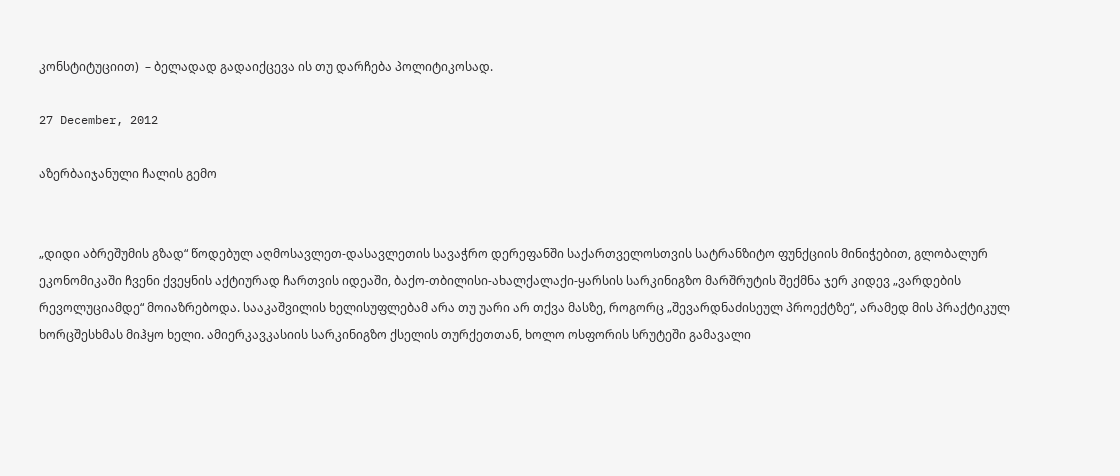კონსტიტუციით)  – ბელადად გადაიქცევა ის თუ დარჩება პოლიტიკოსად.

27 December, 2012

აზერბაიჯანული ჩალის გემო


„დიდი აბრეშუმის გზად“ წოდებულ აღმოსავლეთ-დასავლეთის სავაჭრო დერეფანში საქართველოსთვის სატრანზიტო ფუნქციის მინიჭებით, გლობალურ ეკონომიკაში ჩვენი ქვეყნის აქტიურად ჩართვის იდეაში, ბაქო-თბილისი-ახალქალაქი-ყარსის სარკინიგზო მარშრუტის შექმნა ჯერ კიდევ „ვარდების რევოლუციამდე“ მოიაზრებოდა. სააკაშვილის ხელისუფლებამ არა თუ უარი არ თქვა მასზე, როგორც „შევარდნაძისეულ პროექტზე“, არამედ მის პრაქტიკულ ხორცშესხმას მიჰყო ხელი. ამიერკავკასიის სარკინიგზო ქსელის თურქეთთან, ხოლო ოსფორის სრუტეში გამავალი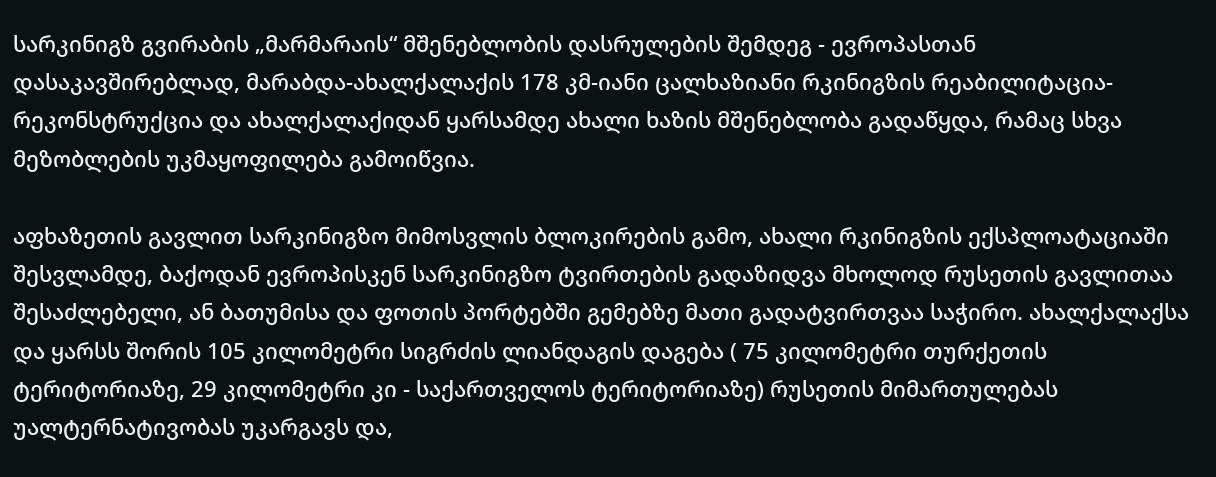სარკინიგზ გვირაბის „მარმარაის“ მშენებლობის დასრულების შემდეგ - ევროპასთან დასაკავშირებლად, მარაბდა-ახალქალაქის 178 კმ-იანი ცალხაზიანი რკინიგზის რეაბილიტაცია-რეკონსტრუქცია და ახალქალაქიდან ყარსამდე ახალი ხაზის მშენებლობა გადაწყდა, რამაც სხვა მეზობლების უკმაყოფილება გამოიწვია.

აფხაზეთის გავლით სარკინიგზო მიმოსვლის ბლოკირების გამო, ახალი რკინიგზის ექსპლოატაციაში შესვლამდე, ბაქოდან ევროპისკენ სარკინიგზო ტვირთების გადაზიდვა მხოლოდ რუსეთის გავლითაა შესაძლებელი, ან ბათუმისა და ფოთის პორტებში გემებზე მათი გადატვირთვაა საჭირო. ახალქალაქსა და ყარსს შორის 105 კილომეტრი სიგრძის ლიანდაგის დაგება ( 75 კილომეტრი თურქეთის ტერიტორიაზე, 29 კილომეტრი კი - საქართველოს ტერიტორიაზე) რუსეთის მიმართულებას უალტერნატივობას უკარგავს და,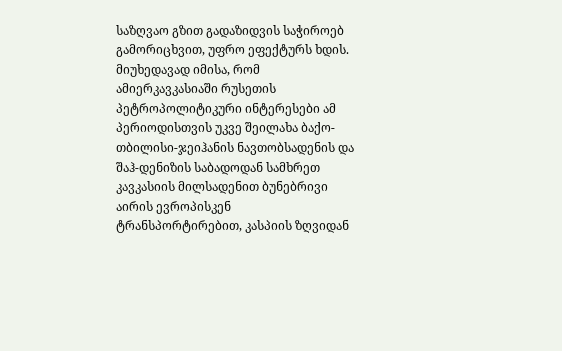საზღვაო გზით გადაზიდვის საჭიროებ გამორიცხვით, უფრო ეფექტურს ხდის. მიუხედავად იმისა, რომ ამიერკავკასიაში რუსეთის პეტროპოლიტიკური ინტერესები ამ პერიოდისთვის უკვე შეილახა ბაქო-თბილისი-ჯეიჰანის ნავთობსადენის და შაჰ-დენიზის საბადოდან სამხრეთ კავკასიის მილსადენით ბუნებრივი აირის ევროპისკენ ტრანსპორტირებით, კასპიის ზღვიდან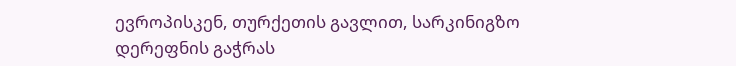ევროპისკენ, თურქეთის გავლით, სარკინიგზო დერეფნის გაჭრას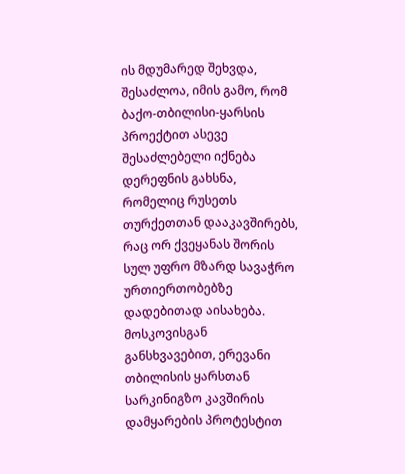ის მდუმარედ შეხვდა, შესაძლოა, იმის გამო, რომ   ბაქო-თბილისი-ყარსის პროექტით ასევე შესაძლებელი იქნება დერეფნის გახსნა, რომელიც რუსეთს თურქეთთან დააკავშირებს, რაც ორ ქვეყანას შორის სულ უფრო მზარდ სავაჭრო ურთიერთობებზე დადებითად აისახება.
მოსკოვისგან განსხვავებით, ერევანი თბილისის ყარსთან სარკინიგზო კავშირის დამყარების პროტესტით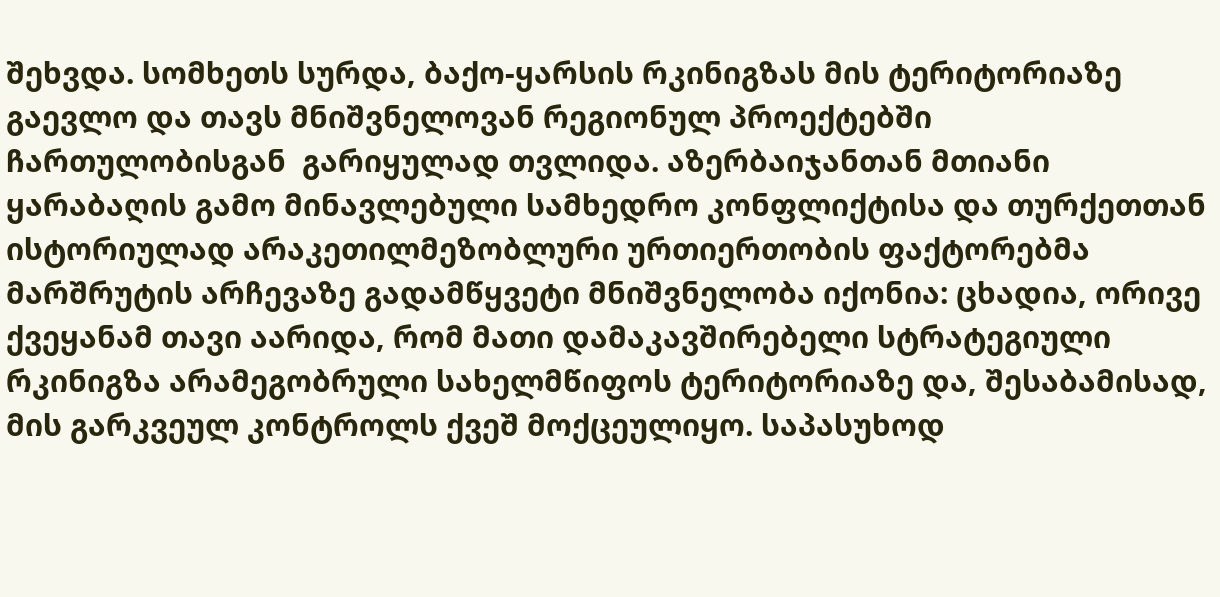შეხვდა. სომხეთს სურდა, ბაქო-ყარსის რკინიგზას მის ტერიტორიაზე გაევლო და თავს მნიშვნელოვან რეგიონულ პროექტებში ჩართულობისგან  გარიყულად თვლიდა. აზერბაიჯანთან მთიანი ყარაბაღის გამო მინავლებული სამხედრო კონფლიქტისა და თურქეთთან ისტორიულად არაკეთილმეზობლური ურთიერთობის ფაქტორებმა მარშრუტის არჩევაზე გადამწყვეტი მნიშვნელობა იქონია: ცხადია, ორივე ქვეყანამ თავი აარიდა, რომ მათი დამაკავშირებელი სტრატეგიული რკინიგზა არამეგობრული სახელმწიფოს ტერიტორიაზე და, შესაბამისად, მის გარკვეულ კონტროლს ქვეშ მოქცეულიყო. საპასუხოდ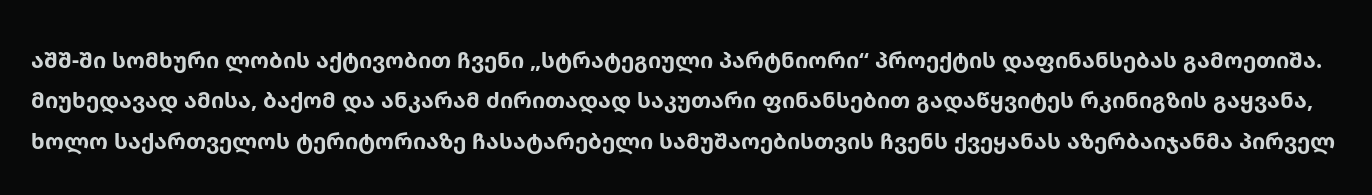აშშ-ში სომხური ლობის აქტივობით ჩვენი „სტრატეგიული პარტნიორი“ პროექტის დაფინანსებას გამოეთიშა. მიუხედავად ამისა, ბაქომ და ანკარამ ძირითადად საკუთარი ფინანსებით გადაწყვიტეს რკინიგზის გაყვანა, ხოლო საქართველოს ტერიტორიაზე ჩასატარებელი სამუშაოებისთვის ჩვენს ქვეყანას აზერბაიჯანმა პირველ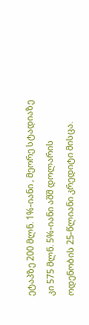ეტაპზე 200 მლნ. 1%-იანი , მეორე სტადიაზე კი 575 მლნ. 5%-იანი აშშ დოლარის ოდენობის 25-წლიანი კრედიტი მისცა.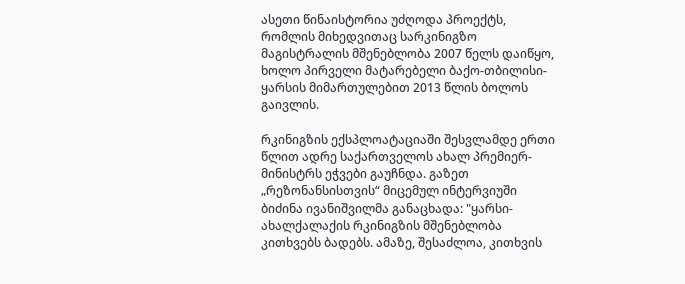ასეთი წინაისტორია უძღოდა პროექტს, რომლის მიხედვითაც სარკინიგზო მაგისტრალის მშენებლობა 2007 წელს დაიწყო, ხოლო პირველი მატარებელი ბაქო-თბილისი-ყარსის მიმართულებით 2013 წლის ბოლოს გაივლის.

რკინიგზის ექსპლოატაციაში შესვლამდე ერთი წლით ადრე საქართველოს ახალ პრემიერ-მინისტრს ეჭვები გაუჩნდა. გაზეთ „რეზონანსისთვის“ მიცემულ ინტერვიუში ბიძინა ივანიშვილმა განაცხადა: "ყარსი-ახალქალაქის რკინიგზის მშენებლობა კითხვებს ბადებს. ამაზე, შესაძლოა, კითხვის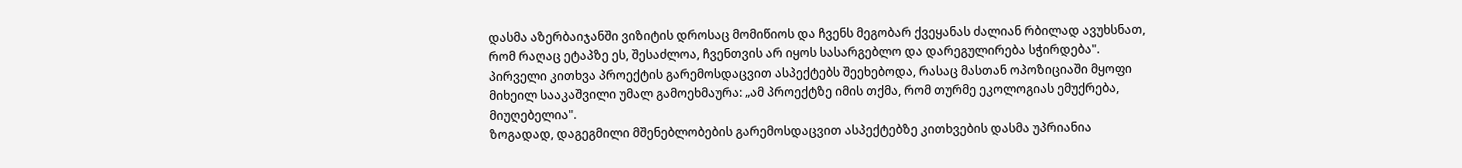დასმა აზერბაიჯანში ვიზიტის დროსაც მომიწიოს და ჩვენს მეგობარ ქვეყანას ძალიან რბილად ავუხსნათ, რომ რაღაც ეტაპზე ეს, შესაძლოა, ჩვენთვის არ იყოს სასარგებლო და დარეგულირება სჭირდება".  პირველი კითხვა პროექტის გარემოსდაცვით ასპექტებს შეეხებოდა, რასაც მასთან ოპოზიციაში მყოფი  მიხეილ სააკაშვილი უმალ გამოეხმაურა: „ამ პროექტზე იმის თქმა, რომ თურმე ეკოლოგიას ემუქრება, მიუღებელია".
ზოგადად, დაგეგმილი მშენებლობების გარემოსდაცვით ასპექტებზე კითხვების დასმა უპრიანია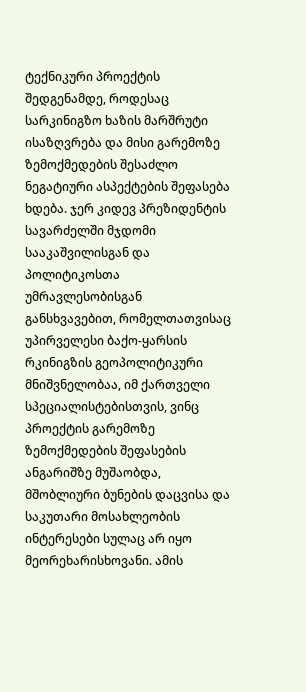ტექნიკური პროექტის შედგენამდე, როდესაც სარკინიგზო ხაზის მარშრუტი ისაზღვრება და მისი გარემოზე ზემოქმედების შესაძლო ნეგატიური ასპექტების შეფასება ხდება. ჯერ კიდევ პრეზიდენტის სავარძელში მჯდომი სააკაშვილისგან და პოლიტიკოსთა უმრავლესობისგან განსხვავებით, რომელთათვისაც უპირველესი ბაქო-ყარსის რკინიგზის გეოპოლიტიკური მნიშვნელობაა, იმ ქართველი სპეციალისტებისთვის, ვინც პროექტის გარემოზე ზემოქმედების შეფასების ანგარიშზე მუშაობდა, მშობლიური ბუნების დაცვისა და საკუთარი მოსახლეობის ინტერესები სულაც არ იყო მეორეხარისხოვანი. ამის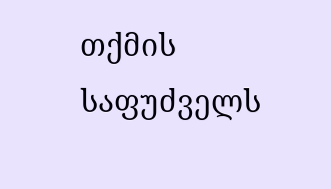თქმის საფუძველს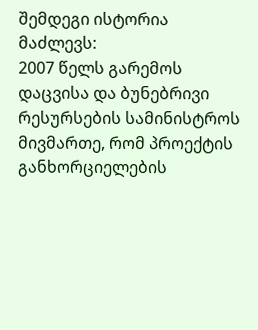შემდეგი ისტორია მაძლევს:
2007 წელს გარემოს დაცვისა და ბუნებრივი რესურსების სამინისტროს მივმართე, რომ პროექტის განხორციელების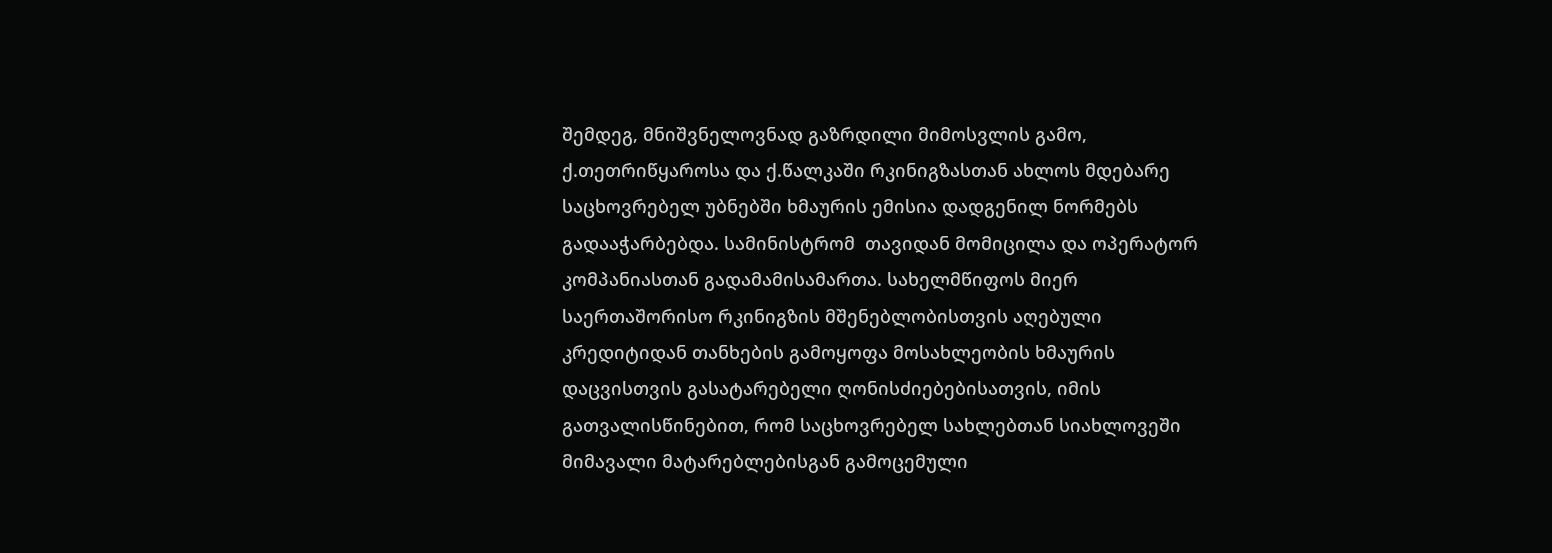შემდეგ, მნიშვნელოვნად გაზრდილი მიმოსვლის გამო, ქ.თეთრიწყაროსა და ქ.წალკაში რკინიგზასთან ახლოს მდებარე საცხოვრებელ უბნებში ხმაურის ემისია დადგენილ ნორმებს გადააჭარბებდა. სამინისტრომ  თავიდან მომიცილა და ოპერატორ კომპანიასთან გადამამისამართა. სახელმწიფოს მიერ საერთაშორისო რკინიგზის მშენებლობისთვის აღებული კრედიტიდან თანხების გამოყოფა მოსახლეობის ხმაურის დაცვისთვის გასატარებელი ღონისძიებებისათვის, იმის გათვალისწინებით, რომ საცხოვრებელ სახლებთან სიახლოვეში მიმავალი მატარებლებისგან გამოცემული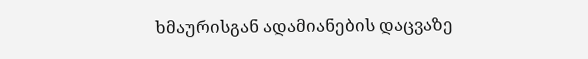ხმაურისგან ადამიანების დაცვაზე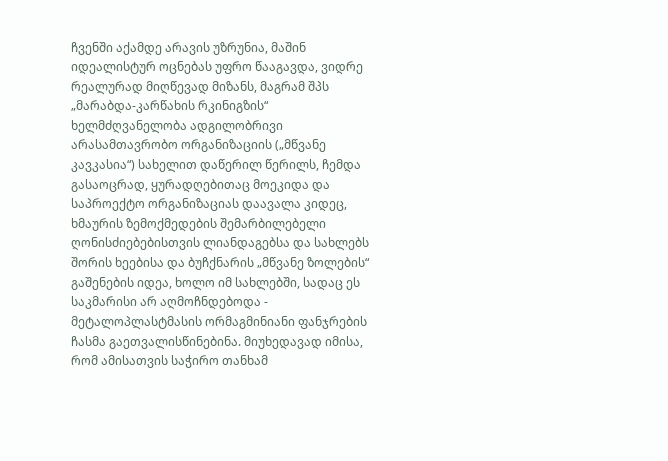ჩვენში აქამდე არავის უზრუნია, მაშინ იდეალისტურ ოცნებას უფრო წააგავდა, ვიდრე რეალურად მიღწევად მიზანს, მაგრამ შპს „მარაბდა-კარწახის რკინიგზის“ ხელმძღვანელობა ადგილობრივი არასამთავრობო ორგანიზაციის („მწვანე კავკასია“) სახელით დაწერილ წერილს, ჩემდა გასაოცრად, ყურადღებითაც მოეკიდა და საპროექტო ორგანიზაციას დაავალა კიდეც, ხმაურის ზემოქმედების შემარბილებელი ღონისძიებებისთვის ლიანდაგებსა და სახლებს შორის ხეებისა და ბუჩქნარის „მწვანე ზოლების“ გაშენების იდეა, ხოლო იმ სახლებში, სადაც ეს საკმარისი არ აღმოჩნდებოდა - მეტალოპლასტმასის ორმაგმინიანი ფანჯრების ჩასმა გაეთვალისწინებინა. მიუხედავად იმისა, რომ ამისათვის საჭირო თანხამ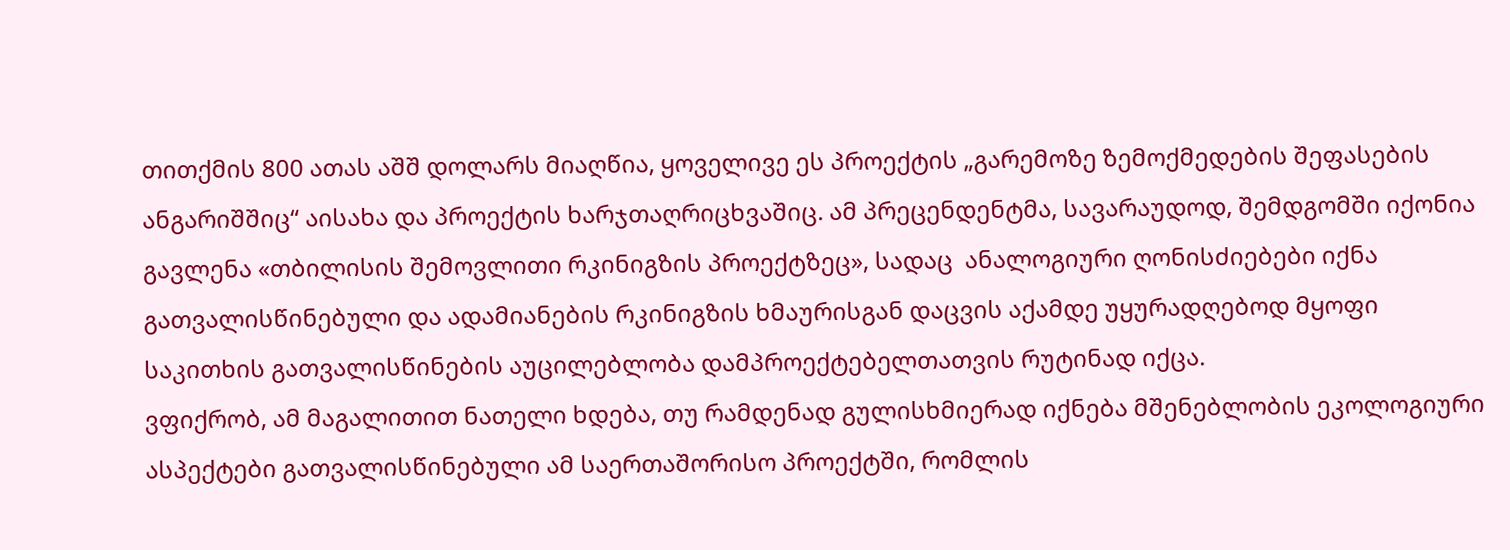თითქმის 800 ათას აშშ დოლარს მიაღწია, ყოველივე ეს პროექტის „გარემოზე ზემოქმედების შეფასების ანგარიშშიც“ აისახა და პროექტის ხარჯთაღრიცხვაშიც. ამ პრეცენდენტმა, სავარაუდოდ, შემდგომში იქონია გავლენა «თბილისის შემოვლითი რკინიგზის პროექტზეც», სადაც  ანალოგიური ღონისძიებები იქნა გათვალისწინებული და ადამიანების რკინიგზის ხმაურისგან დაცვის აქამდე უყურადღებოდ მყოფი საკითხის გათვალისწინების აუცილებლობა დამპროექტებელთათვის რუტინად იქცა.
ვფიქრობ, ამ მაგალითით ნათელი ხდება, თუ რამდენად გულისხმიერად იქნება მშენებლობის ეკოლოგიური ასპექტები გათვალისწინებული ამ საერთაშორისო პროექტში, რომლის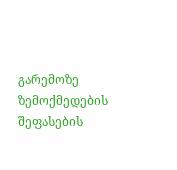გარემოზე ზემოქმედების შეფასების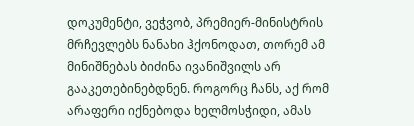დოკუმენტი, ვეჭვობ, პრემიერ-მინისტრის მრჩევლებს ნანახი ჰქონოდათ, თორემ ამ მინიშნებას ბიძინა ივანიშვილს არ გააკეთებინებდნენ. როგორც ჩანს, აქ რომ არაფერი იქნებოდა ხელმოსჭიდი, ამას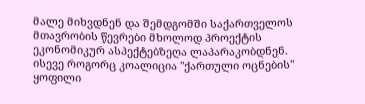მალე მიხვდნენ და შემდგომში საქართველოს მთავრობის წევრები მხოლოდ პროექტის ეკონომიკურ ასპექტებზეღა ლაპარაკობდნენ. ისევე როგორც კოალიცია "ქართული ოცნების" ყოფილი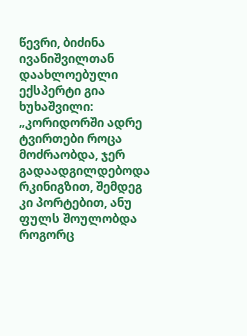წევრი, ბიძინა ივანიშვილთან დაახლოებული ექსპერტი გია ხუხაშვილი:
„კორიდორში ადრე ტვირთები როცა მოძრაობდა, ჯერ გადაადგილდებოდა რკინიგზით, შემდეგ კი პორტებით, ანუ ფულს შოულობდა როგორც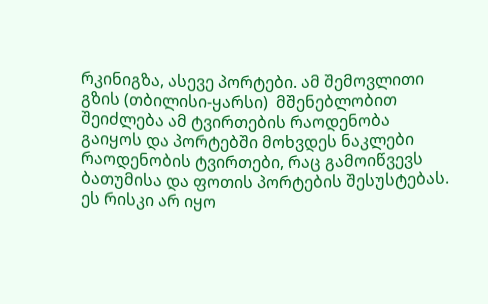რკინიგზა, ასევე პორტები. ამ შემოვლითი გზის (თბილისი-ყარსი)  მშენებლობით შეიძლება ამ ტვირთების რაოდენობა გაიყოს და პორტებში მოხვდეს ნაკლები რაოდენობის ტვირთები, რაც გამოიწვევს ბათუმისა და ფოთის პორტების შესუსტებას. ეს რისკი არ იყო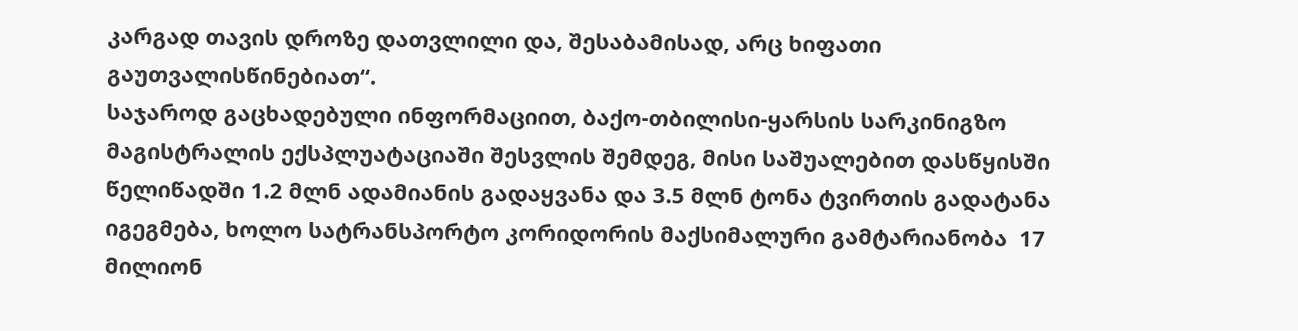კარგად თავის დროზე დათვლილი და, შესაბამისად, არც ხიფათი გაუთვალისწინებიათ“.
საჯაროდ გაცხადებული ინფორმაციით, ბაქო-თბილისი-ყარსის სარკინიგზო მაგისტრალის ექსპლუატაციაში შესვლის შემდეგ, მისი საშუალებით დასწყისში წელიწადში 1.2 მლნ ადამიანის გადაყვანა და 3.5 მლნ ტონა ტვირთის გადატანა იგეგმება, ხოლო სატრანსპორტო კორიდორის მაქსიმალური გამტარიანობა  17 მილიონ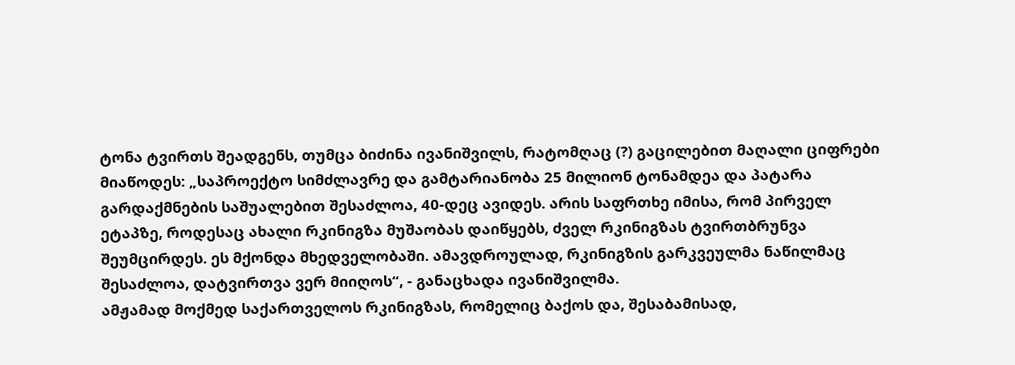ტონა ტვირთს შეადგენს, თუმცა ბიძინა ივანიშვილს, რატომღაც (?) გაცილებით მაღალი ციფრები მიაწოდეს: „საპროექტო სიმძლავრე და გამტარიანობა 25 მილიონ ტონამდეა და პატარა გარდაქმნების საშუალებით შესაძლოა, 40-დეც ავიდეს. არის საფრთხე იმისა, რომ პირველ ეტაპზე, როდესაც ახალი რკინიგზა მუშაობას დაიწყებს, ძველ რკინიგზას ტვირთბრუნვა შეუმცირდეს. ეს მქონდა მხედველობაში. ამავდროულად, რკინიგზის გარკვეულმა ნაწილმაც შესაძლოა, დატვირთვა ვერ მიიღოს“, - განაცხადა ივანიშვილმა.
ამჟამად მოქმედ საქართველოს რკინიგზას, რომელიც ბაქოს და, შესაბამისად,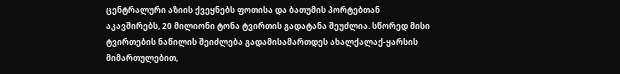ცენტრალური აზიის ქვეყნებს ფოთისა და ბათუმის პორტებთან აკავშირებს, 20 მილიონი ტონა ტვირთის გადატანა შეუძლია. სწორედ მისი ტვირთების ნაწილის შეიძლება გადამისამართდეს ახალქალაქ-ყარსის მიმართულებით,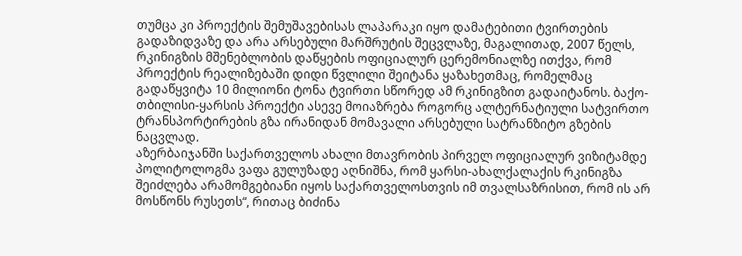თუმცა კი პროექტის შემუშავებისას ლაპარაკი იყო დამატებითი ტვირთების გადაზიდვაზე და არა არსებული მარშრუტის შეცვლაზე, მაგალითად, 2007 წელს, რკინიგზის მშენებლობის დაწყების ოფიციალურ ცერემონიალზე ითქვა, რომ პროექტის რეალიზებაში დიდი წვლილი შეიტანა ყაზახეთმაც, რომელმაც გადაწყვიტა 10 მილიონი ტონა ტვირთი სწორედ ამ რკინიგზით გადაიტანოს. ბაქო-თბილისი-ყარსის პროექტი ასევე მოიაზრება როგორც ალტერნატიული სატვირთო ტრანსპორტირების გზა ირანიდან მომავალი არსებული სატრანზიტო გზების ნაცვლად.
აზერბაიჯანში საქართველოს ახალი მთავრობის პირველ ოფიციალურ ვიზიტამდე პოლიტოლოგმა ვაფა გულუზადე აღნიშნა, რომ ყარსი-ახალქალაქის რკინიგზა შეიძლება არამომგებიანი იყოს საქართველოსთვის იმ თვალსაზრისით, რომ ის არ მოსწონს რუსეთს“, რითაც ბიძინა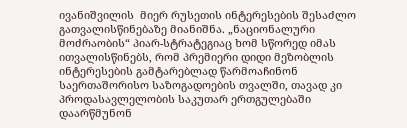ივანიშვილის  მიერ რუსეთის ინტერესების შესაძლო გათვალისწინებაზე მიანიშნა. „ნაციონალური მოძრაობის“ პიარ-სტრატეგიაც ხომ სწორედ იმას ითვალისწინებს, რომ პრემიერი დიდი მეზობლის ინტერესების გამტარებლად წარმოაჩინონ საერთაშორისო საზოგადოების თვალში, თავად კი  პროდასავლელობის საკუთარ ერთგულებაში დაარწმუნონ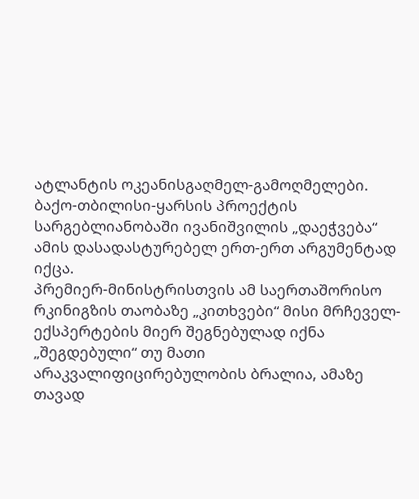ატლანტის ოკეანისგაღმელ-გამოღმელები. ბაქო-თბილისი-ყარსის პროექტის სარგებლიანობაში ივანიშვილის „დაეჭვება“ ამის დასადასტურებელ ერთ-ერთ არგუმენტად იქცა.
პრემიერ-მინისტრისთვის ამ საერთაშორისო რკინიგზის თაობაზე „კითხვები“ მისი მრჩეველ-ექსპერტების მიერ შეგნებულად იქნა „შეგდებული“ თუ მათი არაკვალიფიცირებულობის ბრალია, ამაზე თავად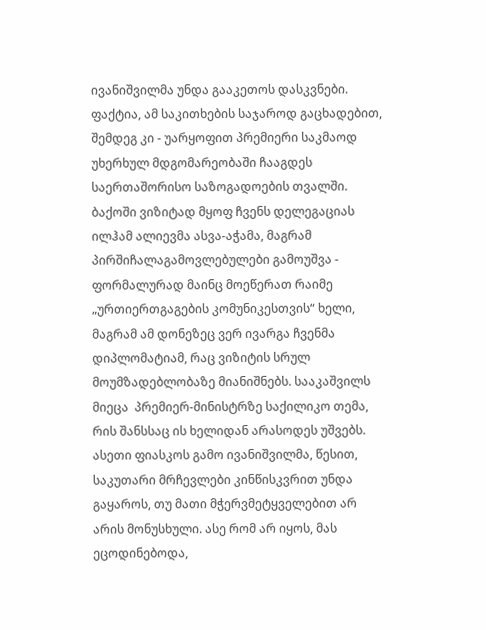ივანიშვილმა უნდა გააკეთოს დასკვნები. ფაქტია, ამ საკითხების საჯაროდ გაცხადებით, შემდეგ კი - უარყოფით პრემიერი საკმაოდ უხერხულ მდგომარეობაში ჩააგდეს საერთაშორისო საზოგადოების თვალში.
ბაქოში ვიზიტად მყოფ ჩვენს დელეგაციას ილჰამ ალიევმა ასვა-აჭამა, მაგრამ პირშიჩალაგამოვლებულები გამოუშვა - ფორმალურად მაინც მოეწერათ რაიმე „ურთიერთგაგების კომუნიკესთვის“ ხელი, მაგრამ ამ დონეზეც ვერ ივარგა ჩვენმა დიპლომატიამ, რაც ვიზიტის სრულ მოუმზადებლობაზე მიანიშნებს. სააკაშვილს მიეცა  პრემიერ-მინისტრზე საქილიკო თემა, რის შანსსაც ის ხელიდან არასოდეს უშვებს.
ასეთი ფიასკოს გამო ივანიშვილმა, წესით, საკუთარი მრჩევლები კინწისკვრით უნდა გაყაროს, თუ მათი მჭერვმეტყველებით არ არის მონუსხული. ასე რომ არ იყოს, მას ეცოდინებოდა,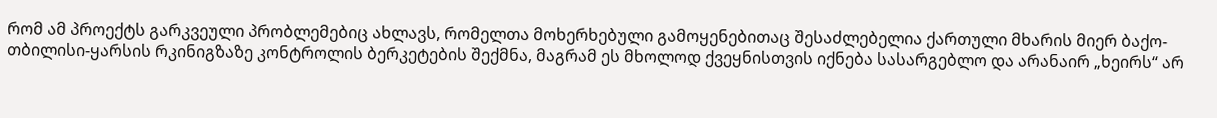რომ ამ პროექტს გარკვეული პრობლემებიც ახლავს, რომელთა მოხერხებული გამოყენებითაც შესაძლებელია ქართული მხარის მიერ ბაქო-თბილისი-ყარსის რკინიგზაზე კონტროლის ბერკეტების შექმნა, მაგრამ ეს მხოლოდ ქვეყნისთვის იქნება სასარგებლო და არანაირ „ხეირს“ არ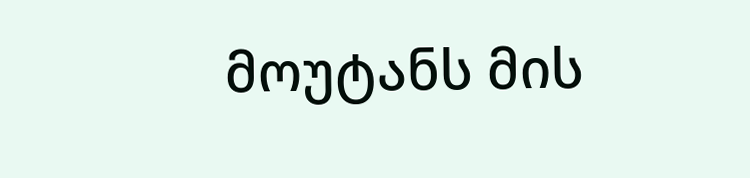მოუტანს მის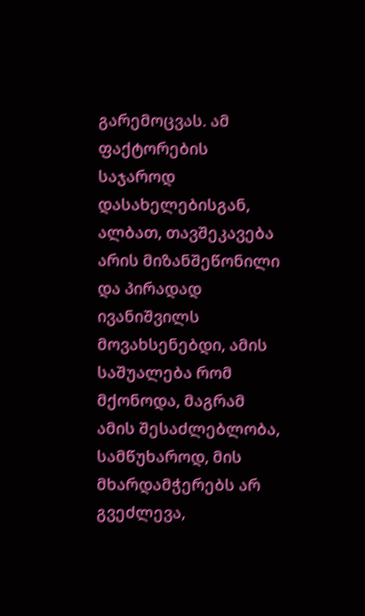გარემოცვას. ამ ფაქტორების საჯაროდ დასახელებისგან, ალბათ, თავშეკავება არის მიზანშეწონილი და პირადად ივანიშვილს მოვახსენებდი, ამის საშუალება რომ მქონოდა, მაგრამ ამის შესაძლებლობა, სამწუხაროდ, მის მხარდამჭერებს არ გვეძლევა,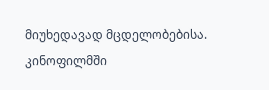მიუხედავად მცდელობებისა.
კინოფილმში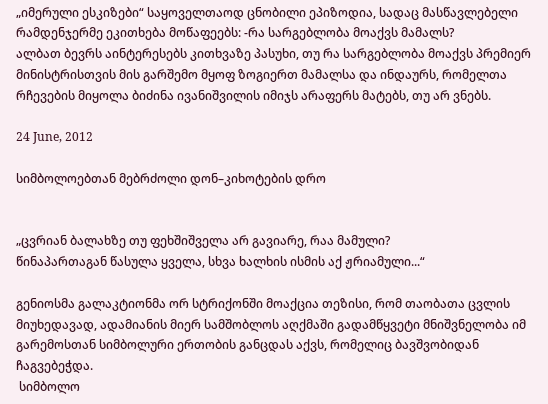„იმერული ესკიზები“ საყოველთაოდ ცნობილი ეპიზოდია, სადაც მასწავლებელი რამდენჯერმე ეკითხება მოწაფეებს: -რა სარგებლობა მოაქვს მამალს?
ალბათ ბევრს აინტერესებს კითხვაზე პასუხი, თუ რა სარგებლობა მოაქვს პრემიერ მინისტრისთვის მის გარშემო მყოფ ზოგიერთ მამალსა და ინდაურს, რომელთა რჩევების მიყოლა ბიძინა ივანიშვილის იმიჯს არაფერს მატებს, თუ არ ვნებს.

24 June, 2012

სიმბოლოებთან მებრძოლი დონ–კიხოტების დრო


„ცვრიან ბალახზე თუ ფეხშიშველა არ გავიარე, რაა მამული?
წინაპართაგან წასულა ყველა, სხვა ხალხის ისმის აქ ჟრიამული...“

გენიოსმა გალაკტიონმა ორ სტრიქონში მოაქცია თეზისი, რომ თაობათა ცვლის მიუხედავად, ადამიანის მიერ სამშობლოს აღქმაში გადამწყვეტი მნიშვნელობა იმ გარემოსთან სიმბოლური ერთობის განცდას აქვს, რომელიც ბავშვობიდან ჩაგვებეჭდა.
 სიმბოლო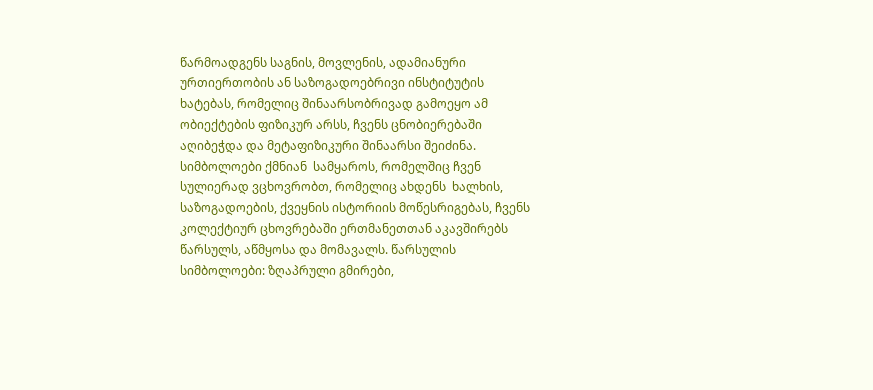წარმოადგენს საგნის, მოვლენის, ადამიანური ურთიერთობის ან საზოგადოებრივი ინსტიტუტის ხატებას, რომელიც შინაარსობრივად გამოეყო ამ ობიექტების ფიზიკურ არსს, ჩვენს ცნობიერებაში აღიბეჭდა და მეტაფიზიკური შინაარსი შეიძინა. სიმბოლოები ქმნიან  სამყაროს, რომელშიც ჩვენ სულიერად ვცხოვრობთ, რომელიც ახდენს  ხალხის, საზოგადოების, ქვეყნის ისტორიის მოწესრიგებას, ჩვენს კოლექტიურ ცხოვრებაში ერთმანეთთან აკავშირებს წარსულს, აწმყოსა და მომავალს. წარსულის სიმბოლოები: ზღაპრული გმირები,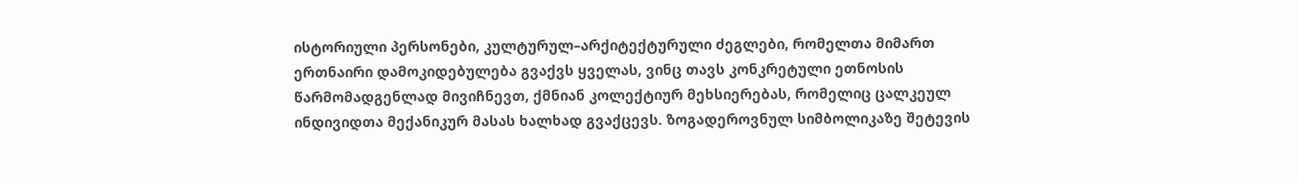ისტორიული პერსონები, კულტურულ–არქიტექტურული ძეგლები, რომელთა მიმართ ერთნაირი დამოკიდებულება გვაქვს ყველას, ვინც თავს კონკრეტული ეთნოსის წარმომადგენლად მივიჩნევთ, ქმნიან კოლექტიურ მეხსიერებას, რომელიც ცალკეულ ინდივიდთა მექანიკურ მასას ხალხად გვაქცევს. ზოგადეროვნულ სიმბოლიკაზე შეტევის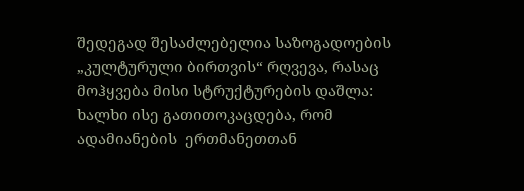შედეგად შესაძლებელია საზოგადოების „კულტურული ბირთვის“ რღვევა, რასაც მოჰყვება მისი სტრუქტურების დაშლა: ხალხი ისე გათითოკაცდება, რომ ადამიანების  ერთმანეთთან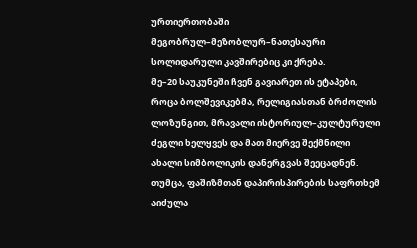ურთიერთობაში მეგობრულ–მეზობლურ–ნათესაური სოლიდარული კავშირებიც კი ქრება.
მე–20 საუკუნეში ჩვენ გავიარეთ ის ეტაპები, როცა ბოლშევიკებმა, რელიგიასთან ბრძოლის ლოზუნგით, მრავალი ისტორიულ–კულტურული ძეგლი ხელყვეს და მათ მიერვე შექმნილი ახალი სიმბოლიკის დანერგვას შეეცადნენ. თუმცა, ფაშიზმთან დაპირისპირების საფრთხემ აიძულა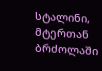სტალინი, მტერთან ბრძოლაში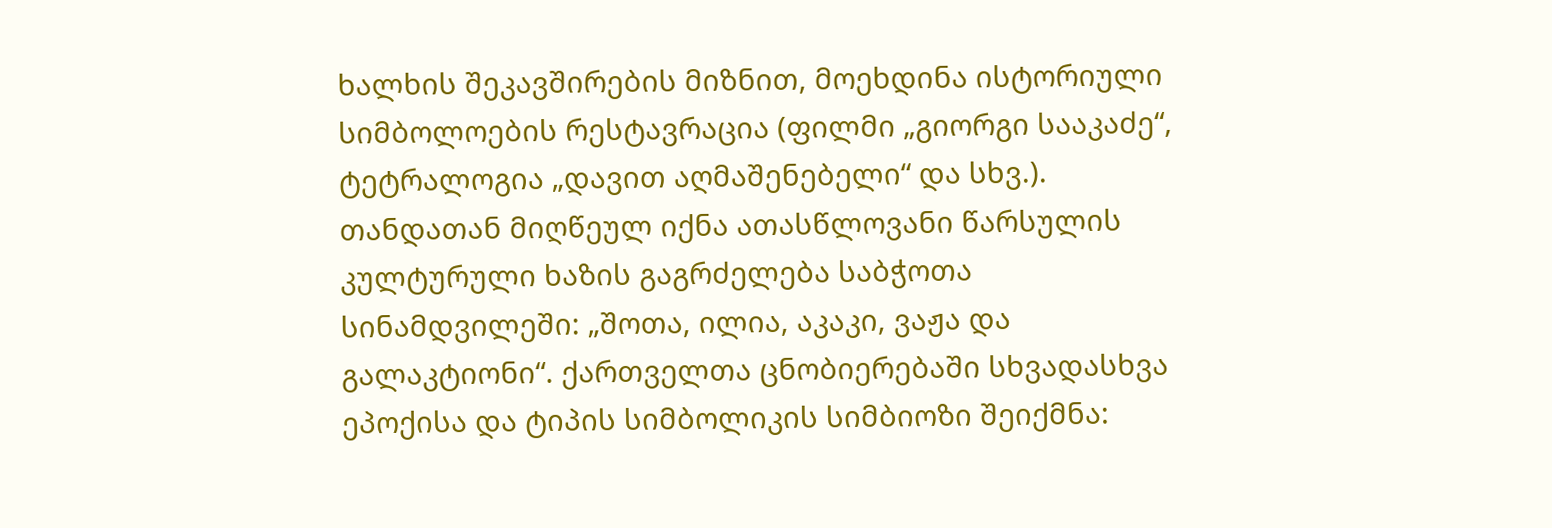ხალხის შეკავშირების მიზნით, მოეხდინა ისტორიული სიმბოლოების რესტავრაცია (ფილმი „გიორგი სააკაძე“, ტეტრალოგია „დავით აღმაშენებელი“ და სხვ.). თანდათან მიღწეულ იქნა ათასწლოვანი წარსულის  კულტურული ხაზის გაგრძელება საბჭოთა სინამდვილეში: „შოთა, ილია, აკაკი, ვაჟა და გალაკტიონი“. ქართველთა ცნობიერებაში სხვადასხვა ეპოქისა და ტიპის სიმბოლიკის სიმბიოზი შეიქმნა: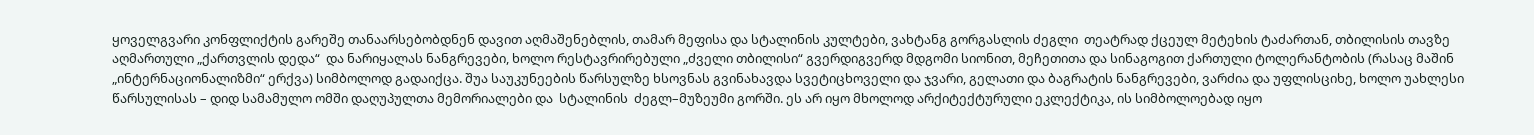ყოველგვარი კონფლიქტის გარეშე თანაარსებობდნენ დავით აღმაშენებლის, თამარ მეფისა და სტალინის კულტები, ვახტანგ გორგასლის ძეგლი  თეატრად ქცეულ მეტეხის ტაძართან, თბილისის თავზე აღმართული „ქართვლის დედა“  და ნარიყალას ნანგრევები, ხოლო რესტავრირებული „ძველი თბილისი“ გვერდიგვერდ მდგომი სიონით, მეჩეთითა და სინაგოგით ქართული ტოლერანტობის (რასაც მაშინ „ინტერნაციონალიზმი“ ერქვა) სიმბოლოდ გადაიქცა. შუა საუკუნეების წარსულზე ხსოვნას გვინახავდა სვეტიცხოველი და ჯვარი, გელათი და ბაგრატის ნანგრევები, ვარძია და უფლისციხე, ხოლო უახლესი წარსულისას – დიდ სამამულო ომში დაღუპულთა მემორიალები და  სტალინის  ძეგლ–მუზეუმი გორში. ეს არ იყო მხოლოდ არქიტექტურული ეკლექტიკა, ის სიმბოლოებად იყო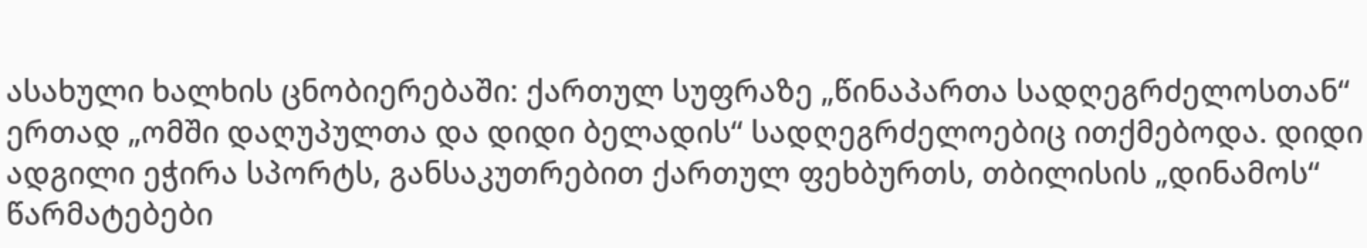ასახული ხალხის ცნობიერებაში: ქართულ სუფრაზე „წინაპართა სადღეგრძელოსთან“ ერთად „ომში დაღუპულთა და დიდი ბელადის“ სადღეგრძელოებიც ითქმებოდა. დიდი ადგილი ეჭირა სპორტს, განსაკუთრებით ქართულ ფეხბურთს, თბილისის „დინამოს“ წარმატებები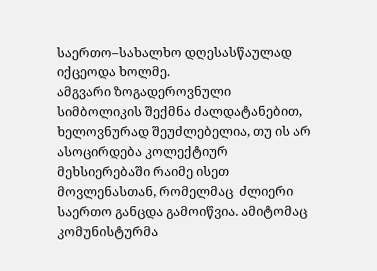საერთო–სახალხო დღესასწაულად იქცეოდა ხოლმე.
ამგვარი ზოგადეროვნული სიმბოლიკის შექმნა ძალდატანებით, ხელოვნურად შეუძლებელია, თუ ის არ ასოცირდება კოლექტიურ მეხსიერებაში რაიმე ისეთ მოვლენასთან, რომელმაც  ძლიერი საერთო განცდა გამოიწვია. ამიტომაც კომუნისტურმა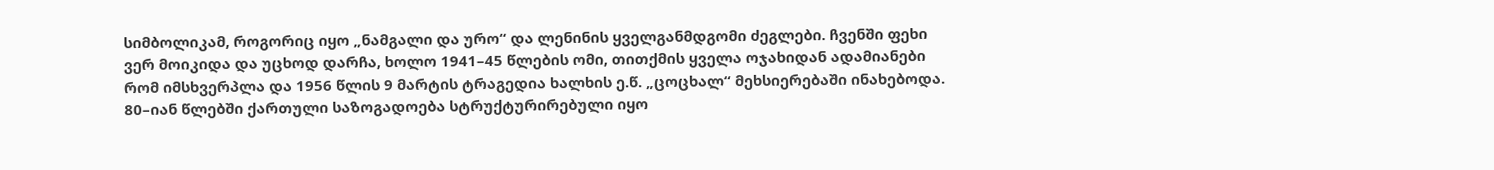სიმბოლიკამ, როგორიც იყო „ნამგალი და ურო“ და ლენინის ყველგანმდგომი ძეგლები. ჩვენში ფეხი ვერ მოიკიდა და უცხოდ დარჩა, ხოლო 1941–45 წლების ომი, თითქმის ყველა ოჯახიდან ადამიანები რომ იმსხვერპლა და 1956 წლის 9 მარტის ტრაგედია ხალხის ე.წ. „ცოცხალ“ მეხსიერებაში ინახებოდა.
80–იან წლებში ქართული საზოგადოება სტრუქტურირებული იყო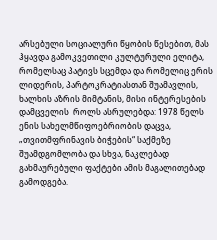არსებული სოციალური წყობის წესებით, მას ჰყავდა გამოკვეთილი კულტურული ელიტა, რომელსაც პატივს სცემდა და რომელიც ერის ლიდერის, პარტოკრატიასთან შუამავლის, ხალხის აზრის მიმტანის, მისი ინტერესების დამცველის  როლს ასრულებდა: 1978 წელს ენის სახელმწიფოებრიობის დაცვა, „თვითმფრინავის ბიჭების“ საქმეზე შუამდგომლობა და სხვა, ნაკლებად გახმაურებული ფაქტები ამის მაგალითებად გამოდგება.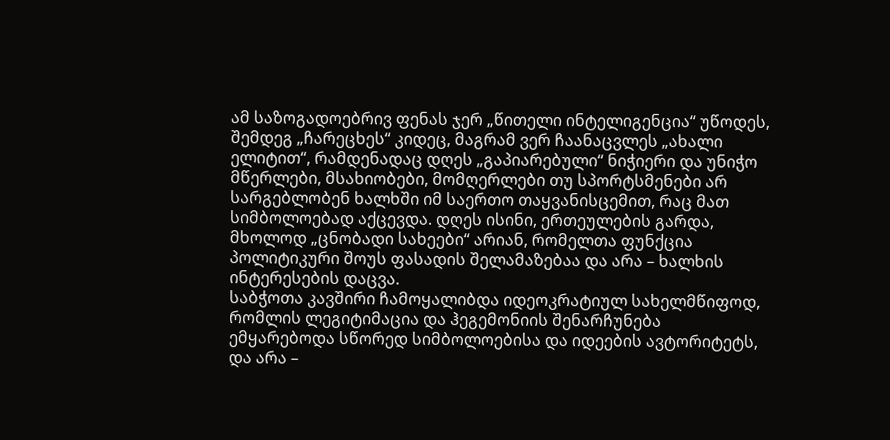ამ საზოგადოებრივ ფენას ჯერ „წითელი ინტელიგენცია“ უწოდეს, შემდეგ „ჩარეცხეს“ კიდეც, მაგრამ ვერ ჩაანაცვლეს „ახალი ელიტით“, რამდენადაც დღეს „გაპიარებული“ ნიჭიერი და უნიჭო მწერლები, მსახიობები, მომღერლები თუ სპორტსმენები არ სარგებლობენ ხალხში იმ საერთო თაყვანისცემით, რაც მათ სიმბოლოებად აქცევდა. დღეს ისინი, ერთეულების გარდა, მხოლოდ „ცნობადი სახეები“ არიან, რომელთა ფუნქცია პოლიტიკური შოუს ფასადის შელამაზებაა და არა – ხალხის ინტერესების დაცვა.
საბჭოთა კავშირი ჩამოყალიბდა იდეოკრატიულ სახელმწიფოდ, რომლის ლეგიტიმაცია და ჰეგემონიის შენარჩუნება ემყარებოდა სწორედ სიმბოლოებისა და იდეების ავტორიტეტს, და არა –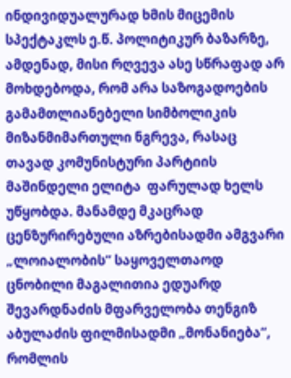ინდივიდუალურად ხმის მიცემის სპექტაკლს ე.წ. პოლიტიკურ ბაზარზე, ამდენად, მისი რღვევა ასე სწრაფად არ მოხდებოდა, რომ არა საზოგადოების გამამთლიანებელი სიმბოლიკის მიზანმიმართული ნგრევა, რასაც თავად კომუნისტური პარტიის მაშინდელი ელიტა  ფარულად ხელს უწყობდა. მანამდე მკაცრად ცენზურირებული აზრებისადმი ამგვარი „ლოიალობის“ საყოველთაოდ ცნობილი მაგალითია ედუარდ შევარდნაძის მფარველობა თენგიზ აბულაძის ფილმისადმი „მონანიება“, რომლის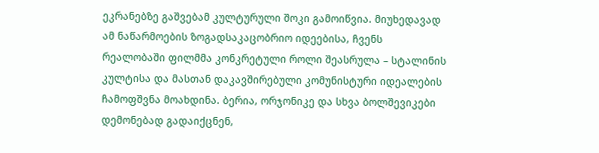ეკრანებზე გაშვებამ კულტურული შოკი გამოიწვია. მიუხედავად ამ ნაწარმოების ზოგადსაკაცობრიო იდეებისა, ჩვენს რეალობაში ფილმმა კონკრეტული როლი შეასრულა – სტალინის კულტისა და მასთან დაკავშირებული კომუნისტური იდეალების ჩამოფშვნა მოახდინა. ბერია, ორჯონიკე და სხვა ბოლშევიკები დემონებად გადაიქცნენ,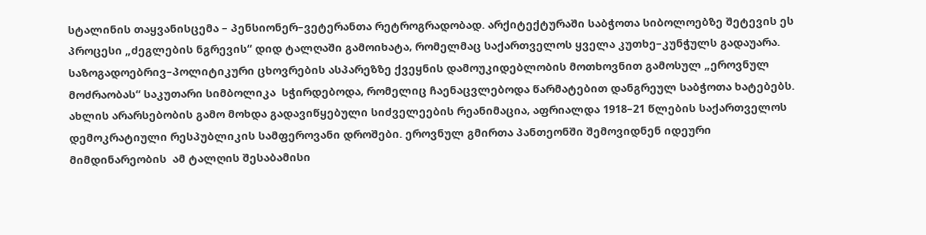სტალინის თაყვანისცემა – პენსიონერ–ვეტერანთა რეტროგრადობად. არქიტექტურაში საბჭოთა სიბოლოებზე შეტევის ეს პროცესი „ძეგლების ნგრევის“ დიდ ტალღაში გამოიხატა, რომელმაც საქართველოს ყველა კუთხე–კუნჭულს გადაუარა.
საზოგადოებრივ–პოლიტიკური ცხოვრების ასპარეზზე ქვეყნის დამოუკიდებლობის მოთხოვნით გამოსულ „ეროვნულ მოძრაობას“ საკუთარი სიმბოლიკა  სჭირდებოდა, რომელიც ჩაენაცვლებოდა წარმატებით დანგრეულ საბჭოთა ხატებებს. ახლის არარსებობის გამო მოხდა გადავიწყებული სიძველეების რეანიმაცია, აფრიალდა 1918–21 წლების საქართველოს დემოკრატიული რესპუბლიკის სამფეროვანი დროშები. ეროვნულ გმირთა პანთეონში შემოვიდნენ იდეური მიმდინარეობის  ამ ტალღის შესაბამისი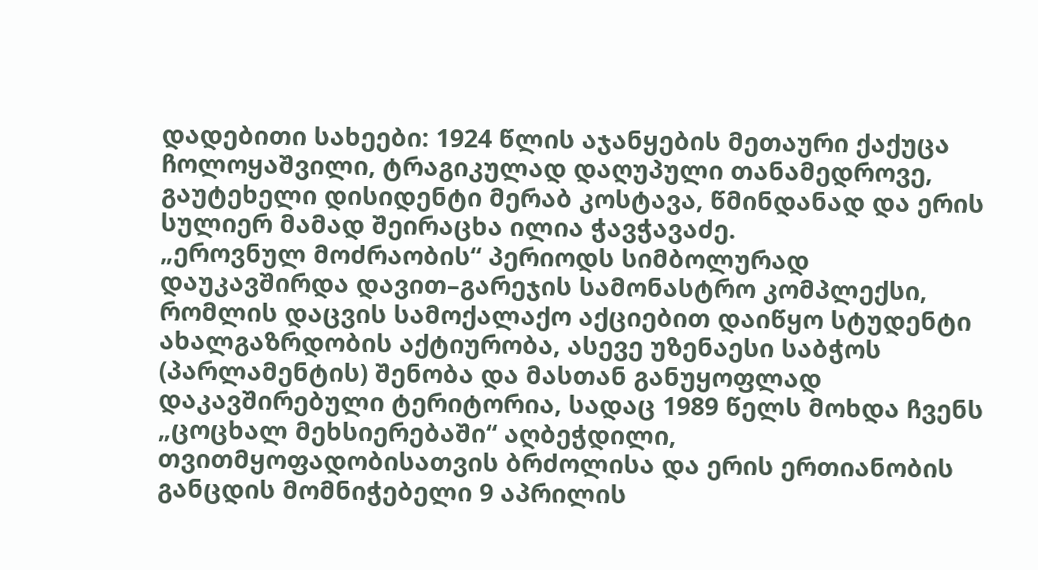დადებითი სახეები: 1924 წლის აჯანყების მეთაური ქაქუცა ჩოლოყაშვილი, ტრაგიკულად დაღუპული თანამედროვე, გაუტეხელი დისიდენტი მერაბ კოსტავა, წმინდანად და ერის სულიერ მამად შეირაცხა ილია ჭავჭავაძე.
„ეროვნულ მოძრაობის“ პერიოდს სიმბოლურად დაუკავშირდა დავით–გარეჯის სამონასტრო კომპლექსი, რომლის დაცვის სამოქალაქო აქციებით დაიწყო სტუდენტი ახალგაზრდობის აქტიურობა, ასევე უზენაესი საბჭოს (პარლამენტის) შენობა და მასთან განუყოფლად დაკავშირებული ტერიტორია, სადაც 1989 წელს მოხდა ჩვენს „ცოცხალ მეხსიერებაში“ აღბეჭდილი, თვითმყოფადობისათვის ბრძოლისა და ერის ერთიანობის განცდის მომნიჭებელი 9 აპრილის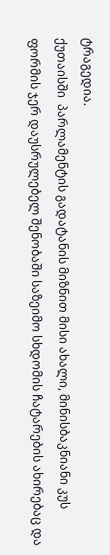ტრაგედია.
ქუთაისში  პარლამენტის გადატანის მიზნით მისი ახალი, მინისბაკნიანი კუს ფორმის ჯერ დაუსრულებელ შენობაში საზეიმო სხდომის ჩატარების ახირებაც და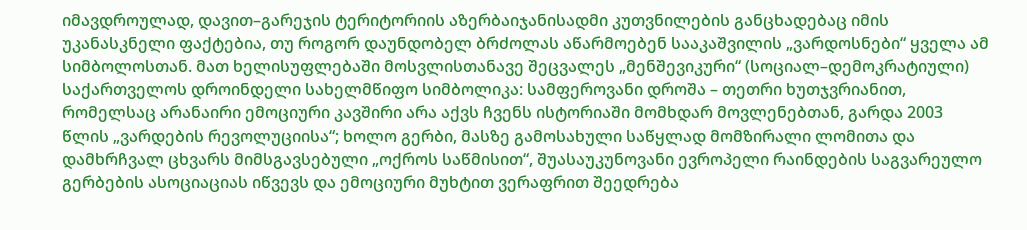იმავდროულად, დავით–გარეჯის ტერიტორიის აზერბაიჯანისადმი კუთვნილების განცხადებაც იმის უკანასკნელი ფაქტებია, თუ როგორ დაუნდობელ ბრძოლას აწარმოებენ სააკაშვილის „ვარდოსნები“ ყველა ამ სიმბოლოსთან. მათ ხელისუფლებაში მოსვლისთანავე შეცვალეს „მენშევიკური“ (სოციალ–დემოკრატიული) საქართველოს დროინდელი სახელმწიფო სიმბოლიკა: სამფეროვანი დროშა – თეთრი ხუთჯვრიანით, რომელსაც არანაირი ემოციური კავშირი არა აქვს ჩვენს ისტორიაში მომხდარ მოვლენებთან, გარდა 2003 წლის „ვარდების რევოლუციისა“; ხოლო გერბი, მასზე გამოსახული საწყლად მომზირალი ლომითა და დამხრჩვალ ცხვარს მიმსგავსებული „ოქროს საწმისით“, შუასაუკუნოვანი ევროპელი რაინდების საგვარეულო გერბების ასოციაციას იწვევს და ემოციური მუხტით ვერაფრით შეედრება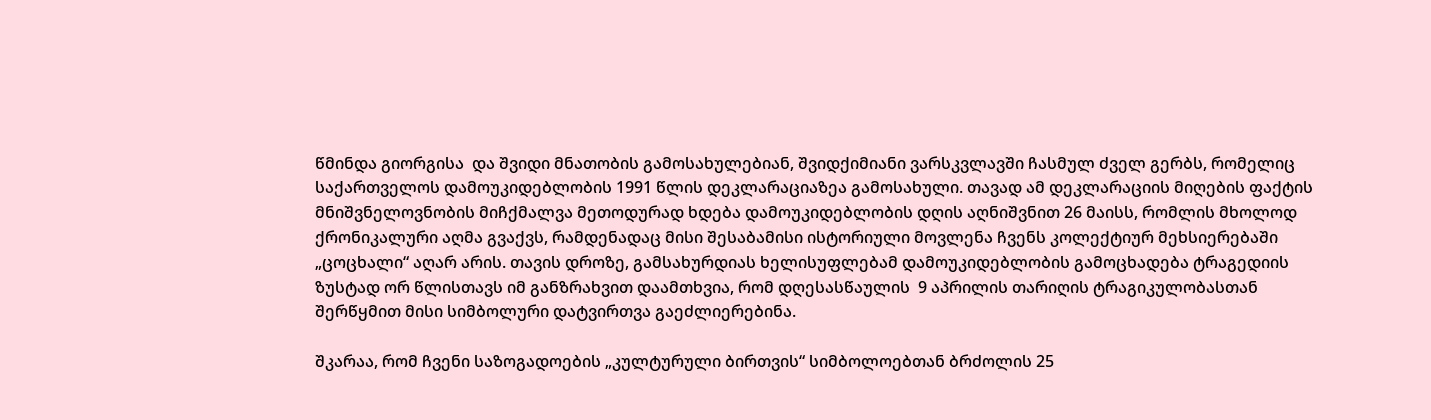წმინდა გიორგისა  და შვიდი მნათობის გამოსახულებიან, შვიდქიმიანი ვარსკვლავში ჩასმულ ძველ გერბს, რომელიც საქართველოს დამოუკიდებლობის 1991 წლის დეკლარაციაზეა გამოსახული. თავად ამ დეკლარაციის მიღების ფაქტის მნიშვნელოვნობის მიჩქმალვა მეთოდურად ხდება დამოუკიდებლობის დღის აღნიშვნით 26 მაისს, რომლის მხოლოდ ქრონიკალური აღმა გვაქვს, რამდენადაც მისი შესაბამისი ისტორიული მოვლენა ჩვენს კოლექტიურ მეხსიერებაში „ცოცხალი“ აღარ არის. თავის დროზე, გამსახურდიას ხელისუფლებამ დამოუკიდებლობის გამოცხადება ტრაგედიის ზუსტად ორ წლისთავს იმ განზრახვით დაამთხვია, რომ დღესასწაულის  9 აპრილის თარიღის ტრაგიკულობასთან შერწყმით მისი სიმბოლური დატვირთვა გაეძლიერებინა.

შკარაა, რომ ჩვენი საზოგადოების „კულტურული ბირთვის“ სიმბოლოებთან ბრძოლის 25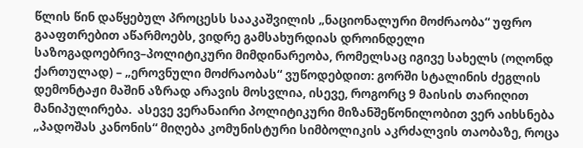წლის წინ დაწყებულ პროცესს სააკაშვილის „ნაციონალური მოძრაობა“ უფრო გააფთრებით აწარმოებს, ვიდრე გამსახურდიას დროინდელი საზოგადოებრივ–პოლიტიკური მიმდინარეობა, რომელსაც იგივე სახელს (ოღონდ ქართულად) – „ეროვნული მოძრაობას“ ვუწოდებდით: გორში სტალინის ძეგლის დემონტაჟი მაშინ აზრად არავის მოსვლია, ისევე, როგორც 9 მაისის თარიღით მანიპულირება.  ასევე ვერანაირი პოლიტიკური მიზანშეწონილობით ვერ აიხსნება „პადოშას კანონის“ მიღება კომუნისტური სიმბოლიკის აკრძალვის თაობაზე, როცა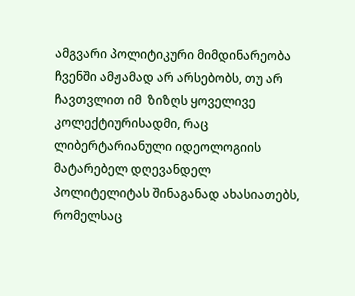ამგვარი პოლიტიკური მიმდინარეობა ჩვენში ამჟამად არ არსებობს, თუ არ ჩავთვლით იმ  ზიზღს ყოველივე კოლექტიურისადმი, რაც ლიბერტარიანული იდეოლოგიის მატარებელ დღევანდელ პოლიტელიტას შინაგანად ახასიათებს, რომელსაც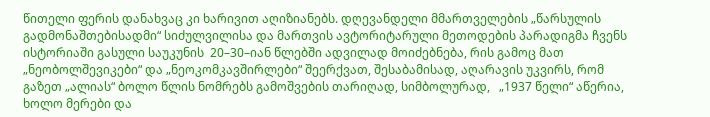წითელი ფერის დანახვაც კი ხარივით აღიზიანებს. დღევანდელი მმართველების „წარსულის გადმონაშთებისადმი“ სიძულვილისა და მართვის ავტორიტარული მეთოდების პარადიგმა ჩვენს ისტორიაში გასული საუკუნის  20–30–იან წლებში ადვილად მოიძებნება, რის გამოც მათ „ნეობოლშევიკები“ და „ნეოკომკავშირლები“ შეერქვათ, შესაბამისად, აღარავის უკვირს, რომ გაზეთ „ალიას“ ბოლო წლის ნომრებს გამოშვების თარიღად, სიმბოლურად,   „1937 წელი“ აწერია, ხოლო მერები და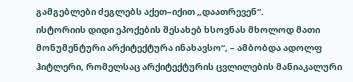გამგებლები ძეგლებს აქეთ–იქით „დაათრევენ“.
ისტორიის დიდი ეპოქების შესახებ ხსოვნას მხოლოდ მათი მონუმენტური არქიტექტურა ინახავსო“, – ამბობდა ადოლფ ჰიტლერი, რომელსაც არქიტექტურის ცვლილების მანიაკალური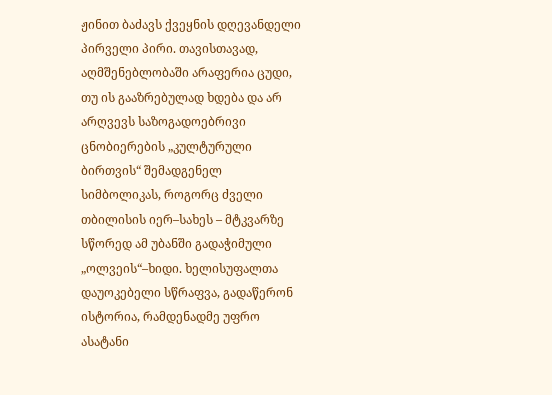ჟინით ბაძავს ქვეყნის დღევანდელი პირველი პირი. თავისთავად, აღმშენებლობაში არაფერია ცუდი, თუ ის გააზრებულად ხდება და არ არღვევს საზოგადოებრივი ცნობიერების „კულტურული ბირთვის“ შემადგენელ სიმბოლიკას, როგორც ძველი თბილისის იერ–სახეს – მტკვარზე სწორედ ამ უბანში გადაჭიმული „ოლვეის“–ხიდი. ხელისუფალთა დაუოკებელი სწრაფვა, გადაწერონ ისტორია, რამდენადმე უფრო ასატანი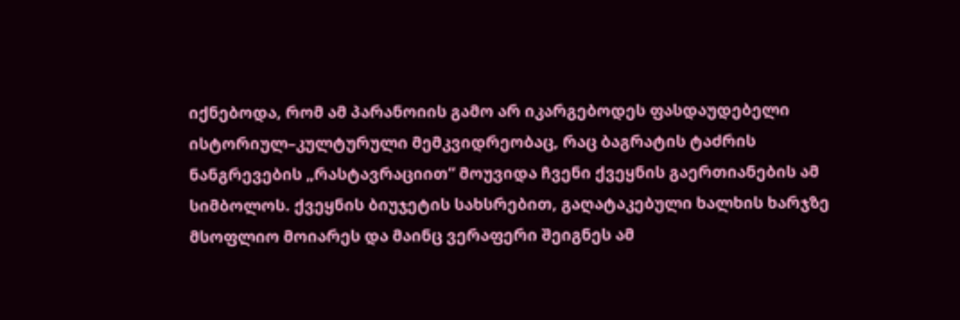იქნებოდა, რომ ამ პარანოიის გამო არ იკარგებოდეს ფასდაუდებელი ისტორიულ–კულტურული მემკვიდრეობაც, რაც ბაგრატის ტაძრის ნანგრევების „რასტავრაციით“ მოუვიდა ჩვენი ქვეყნის გაერთიანების ამ სიმბოლოს. ქვეყნის ბიუჯეტის სახსრებით, გაღატაკებული ხალხის ხარჯზე მსოფლიო მოიარეს და მაინც ვერაფერი შეიგნეს ამ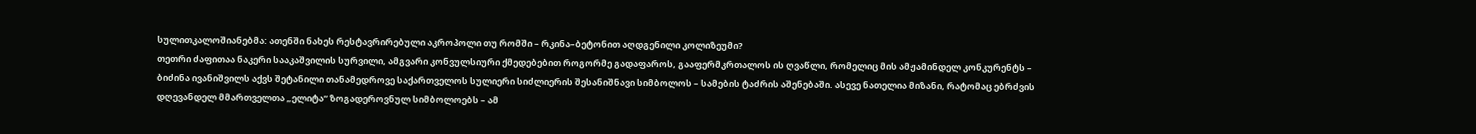სულითკალოშიანებმა: ათენში ნახეს რესტავრირებული აკროპოლი თუ რომში – რკინა–ბეტონით აღდგენილი კოლიზეუმი?
თეთრი ძაფითაა ნაკერი სააკაშვილის სურვილი, ამგვარი კონვულსიური ქმედებებით როგორმე გადაფაროს, გააფერმკრთალოს ის ღვაწლი, რომელიც მის ამჟამინდელ კონკურენტს – ბიძინა ივანიშვილს აქვს შეტანილი თანამედროვე საქართველოს სულიერი სიძლიერის შესანიშნავი სიმბოლოს – სამების ტაძრის აშენებაში. ასევე ნათელია მიზანი, რატომაც ებრძვის დღევანდელ მმართველთა „ელიტა“ ზოგადეროვნულ სიმბოლოებს – ამ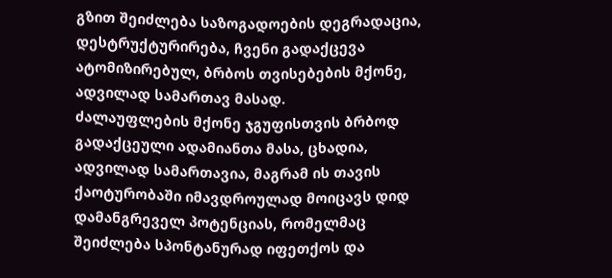გზით შეიძლება საზოგადოების დეგრადაცია, დესტრუქტურირება, ჩვენი გადაქცევა ატომიზირებულ, ბრბოს თვისებების მქონე, ადვილად სამართავ მასად.
ძალაუფლების მქონე ჯგუფისთვის ბრბოდ გადაქცეული ადამიანთა მასა, ცხადია, ადვილად სამართავია, მაგრამ ის თავის ქაოტურობაში იმავდროულად მოიცავს დიდ დამანგრეველ პოტენციას, რომელმაც შეიძლება სპონტანურად იფეთქოს და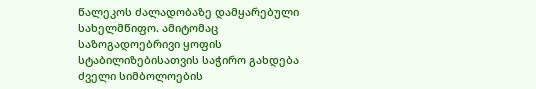წალეკოს ძალადობაზე დამყარებული სახელმწიფო. ამიტომაც საზოგადოებრივი ყოფის სტაბილიზებისათვის საჭირო გახდება ძველი სიმბოლოების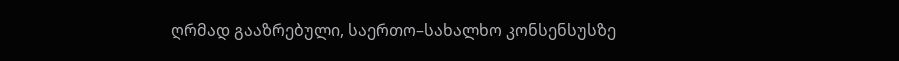ღრმად გააზრებული, საერთო–სახალხო კონსენსუსზე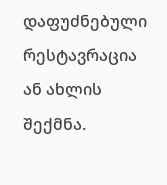დაფუძნებული რესტავრაცია ან ახლის შექმნა.